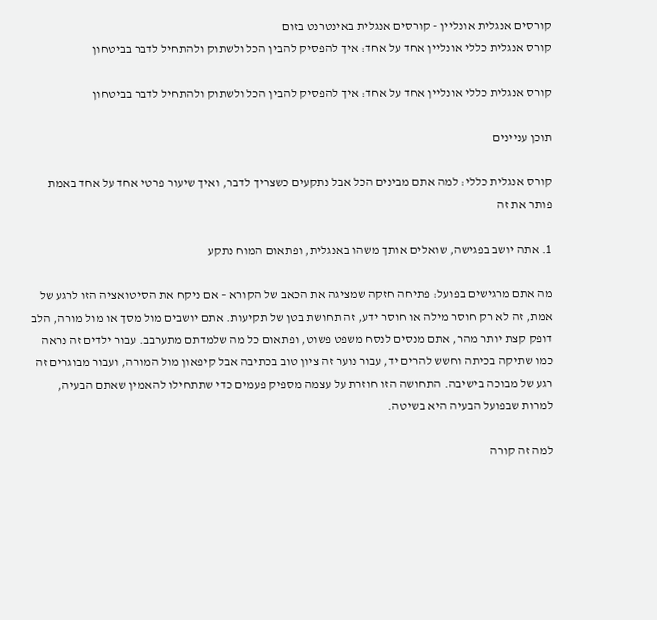קורסים אנגלית אונליין - קורסים אנגלית באינטרנט בזום
קורס אנגלית כללי אונליין אחד על אחד: איך להפסיק להבין הכל ולשתוק ולהתחיל לדבר בביטחון

קורס אנגלית כללי אונליין אחד על אחד: איך להפסיק להבין הכל ולשתוק ולהתחיל לדבר בביטחון

תוכן עניינים

קורס אנגלית כללי: למה אתם מבינים הכל אבל נתקעים כשצריך לדבר, ואיך שיעור פרטי אחד על אחד באמת פותר את זה

1. אתה יושב בפגישה, שואלים אותך משהו באנגלית, ופתאום המוח נתקע

מה אתם מרגישים בפועל: פתיחה חזקה שמציגה את הכאב של הקורא – אם ניקח את הסיטואציה הזו לרגע של אמת, זה לא רק חוסר מילה או חוסר ידע, זה תחושת בטן של תקיעות. אתם יושבים מול מסך או מול מורה, הלב דופק קצת יותר מהר, אתם מנסים לנסח משפט פשוט, ופתאום כל מה שלמדתם מתערבב. עבור ילדים זה נראה כמו שתיקה בכיתה וחשש להרים יד, עבור נוער זה ציון טוב בכתיבה אבל קיפאון מול המורה, ועבור מבוגרים זה רגע של מבוכה בישיבה. התחושה הזו חוזרת על עצמה מספיק פעמים כדי שתתחילו להאמין שאתם הבעיה, למרות שבפועל הבעיה היא בשיטה.

למה זה קורה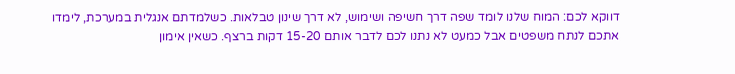דווקא לכם: המוח שלנו לומד שפה דרך חשיפה ושימוש, לא דרך שינון טבלאות. כשלמדתם אנגלית במערכת, לימדו אתכם לנתח משפטים אבל כמעט לא נתנו לכם לדבר אותם 15-20 דקות ברצף. כשאין אימון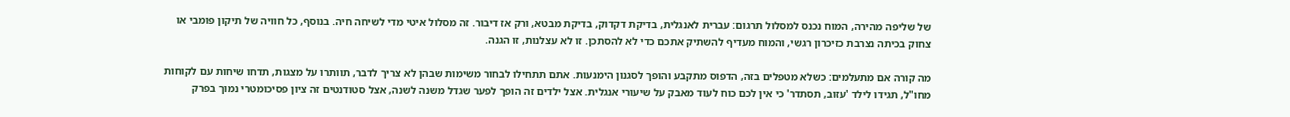של שליפה מהירה, המוח נכנס למסלול תרגום: עברית לאנגלית, בדיקת דקדוק, בדיקת מבטא, ורק אז דיבור. זה מסלול איטי מדי לשיחה חיה. בנוסף, כל חוויה של תיקון פומבי או צחוק בכיתה נצרבת כזיכרון רגשי, והמוח מעדיף להשתיק אתכם כדי לא להסתכן. זו לא עצלנות, זו הגנה.

מה קורה אם מתעלמים: כשלא מטפלים בזה, הדפוס מתקבע והופך לסגנון הימנעות. אתם תתחילו לבחור משימות שבהן לא צריך לדבר, תוותרו על מצגות, תדחו שיחות עם לקוחות מחו"ל, תגידו לילד 'עזוב, תסתדר' כי אין לכם כוח לעוד מאבק על שיעורי אנגלית. אצל ילדים זה הופך לפער שגדל משנה לשנה, אצל סטודנטים זה ציון פסיכומטרי נמוך בפרק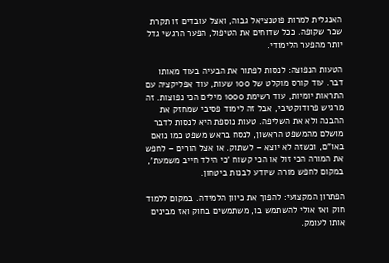האנגלית למרות פוטנציאל גבוה, ואצל עובדים זו תקרת שכר שקופה. ככל שדוחים את הטיפול, הפער הרגשי גדל יותר מהפער הלימודי.

הטעות הנפוצה: לנסות לפתור את הבעיה בעוד מאותו דבר. עוד קורס מוקלט של 100 שעות, עוד אפליקציה עם התראות יומיות, עוד רשימת 1000 מילים הכי נפוצות. זה מרגיש פרודוקטיבי, אבל זה לימוד פסיבי שמחזק את ההבנה ולא את השליפה. טעות נוספת היא לנסות לדבר מושלם מהמשפט הראשון, לנסח בראש משפט כמו נואם באו"ם, וכשזה לא יוצא – לשתוק. או אצל הורים – לחפש את המורה הכי זול או הכי קשוח 'כי הילד חייב משמעת', במקום לחפש מורה שיודע לבנות ביטחון.

הפתרון המקצועי: להפוך את כיוון הלמידה. במקום ללמוד חוק ואז אולי להשתמש בו, משתמשים בחוק ואז מבינים אותו לעומק.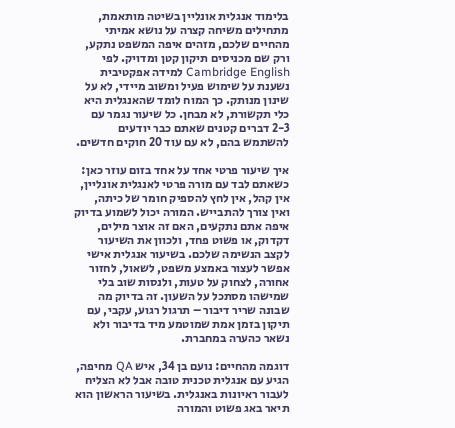בלימוד אנגלית אונליין בשיטה מותאמת, מתחילים משיחה קצרה על נושא אמיתי מהחיים שלכם, מזהים איפה המשפט נתקע, ורק שם מכניסים תיקון קטן ומדויק. לפי Cambridge English למידה אפקטיבית נשענת על שימוש פעיל ומשוב מיידי, לא על שינון מנותק. כך המוח לומד שהאנגלית היא כלי תקשורת, לא מבחן. כל שיעור נגמר עם 2-3 דברים קטנים שאתם כבר יודעים להשתמש בהם, לא עם עוד 20 חוקים חדשים.

איך שיעור פרטי אחד על אחד בזום עוזר כאן: כשאתם לבד עם מורה פרטי לאנגלית אונליין, אין קהל, אין לחץ להספיק חומר של כיתה, ואין צורך להתבייש. המורה יכול לשמוע בדיוק איפה אתם נתקעים, האם זה אוצר מילים, דקדוק, או פשוט פחד, ולכוון את השיעור לקצב הנשימה שלכם. בשיעור אנגלית אישי אפשר לעצור באמצע משפט, לשאול, לחזור אחורה, לצחוק על טעות, ולנסות שוב בלי שמישהו מסתכל על השעון. זה בדיוק מה שבונה שריר דיבור – תרגול רגוע, עקבי, עם תיקון בזמן אמת שמוטמע מיד בדיבור ולא נשאר כהערה במחברת.

דוגמה מהחיים: נועם בן 34, איש QA מחיפה, הגיע עם אנגלית טכנית טובה אבל לא הצליח לעבור ראיונות באנגלית. בשיעור הראשון הוא תיאר באג פשוט והמורה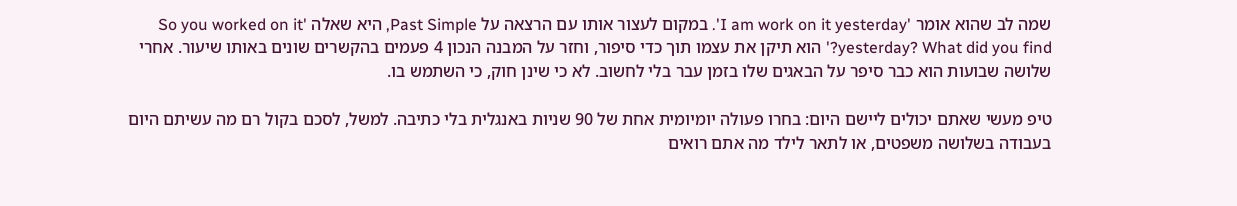שמה לב שהוא אומר 'I am work on it yesterday'. במקום לעצור אותו עם הרצאה על Past Simple, היא שאלה 'So you worked on it yesterday? What did you find?' הוא תיקן את עצמו תוך כדי סיפור, וחזר על המבנה הנכון 4 פעמים בהקשרים שונים באותו שיעור. אחרי שלושה שבועות הוא כבר סיפר על הבאגים שלו בזמן עבר בלי לחשוב. לא כי שינן חוק, כי השתמש בו.

טיפ מעשי שאתם יכולים ליישם היום: בחרו פעולה יומיומית אחת של 90 שניות באנגלית בלי כתיבה. למשל, לסכם בקול רם מה עשיתם היום בעבודה בשלושה משפטים, או לתאר לילד מה אתם רואים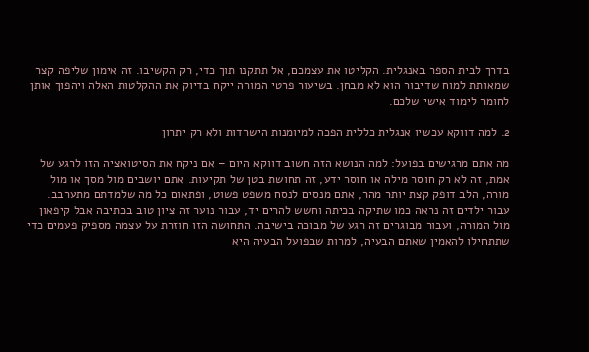בדרך לבית הספר באנגלית. הקליטו את עצמכם, אל תתקנו תוך כדי, רק הקשיבו. זה אימון שליפה קצר שמאותת למוח שדיבור הוא לא מבחן. בשיעור פרטי המורה ייקח בדיוק את ההקלטות האלה ויהפוך אותן לחומר לימוד אישי שלכם.

2. למה דווקא עכשיו אנגלית כללית הפכה למיומנות הישרדות ולא רק יתרון

מה אתם מרגישים בפועל: למה הנושא הזה חשוב דווקא היום – אם ניקח את הסיטואציה הזו לרגע של אמת, זה לא רק חוסר מילה או חוסר ידע, זה תחושת בטן של תקיעות. אתם יושבים מול מסך או מול מורה, הלב דופק קצת יותר מהר, אתם מנסים לנסח משפט פשוט, ופתאום כל מה שלמדתם מתערבב. עבור ילדים זה נראה כמו שתיקה בכיתה וחשש להרים יד, עבור נוער זה ציון טוב בכתיבה אבל קיפאון מול המורה, ועבור מבוגרים זה רגע של מבוכה בישיבה. התחושה הזו חוזרת על עצמה מספיק פעמים כדי שתתחילו להאמין שאתם הבעיה, למרות שבפועל הבעיה היא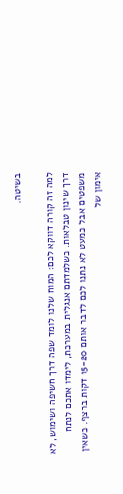בשיטה.

למה זה קורה דווקא לכם: המוח שלנו לומד שפה דרך חשיפה ושימוש, לא דרך שינון טבלאות. כשלמדתם אנגלית במערכת, לימדו אתכם לנתח משפטים אבל כמעט לא נתנו לכם לדבר אותם 15-20 דקות ברצף. כשאין אימון של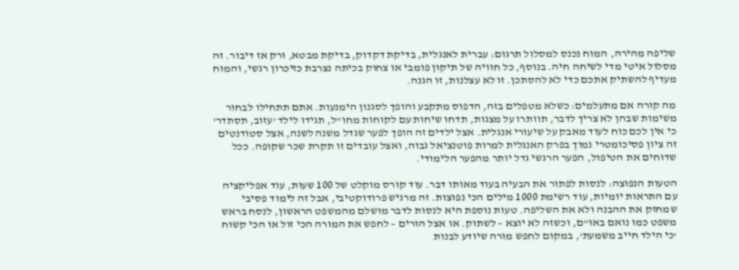שליפה מהירה, המוח נכנס למסלול תרגום: עברית לאנגלית, בדיקת דקדוק, בדיקת מבטא, ורק אז דיבור. זה מסלול איטי מדי לשיחה חיה. בנוסף, כל חוויה של תיקון פומבי או צחוק בכיתה נצרבת כזיכרון רגשי, והמוח מעדיף להשתיק אתכם כדי לא להסתכן. זו לא עצלנות, זו הגנה.

מה קורה אם מתעלמים: כשלא מטפלים בזה, הדפוס מתקבע והופך לסגנון הימנעות. אתם תתחילו לבחור משימות שבהן לא צריך לדבר, תוותרו על מצגות, תדחו שיחות עם לקוחות מחו"ל, תגידו לילד 'עזוב, תסתדר' כי אין לכם כוח לעוד מאבק על שיעורי אנגלית. אצל ילדים זה הופך לפער שגדל משנה לשנה, אצל סטודנטים זה ציון פסיכומטרי נמוך בפרק האנגלית למרות פוטנציאל גבוה, ואצל עובדים זו תקרת שכר שקופה. ככל שדוחים את הטיפול, הפער הרגשי גדל יותר מהפער הלימודי.

הטעות הנפוצה: לנסות לפתור את הבעיה בעוד מאותו דבר. עוד קורס מוקלט של 100 שעות, עוד אפליקציה עם התראות יומיות, עוד רשימת 1000 מילים הכי נפוצות. זה מרגיש פרודוקטיבי, אבל זה לימוד פסיבי שמחזק את ההבנה ולא את השליפה. טעות נוספת היא לנסות לדבר מושלם מהמשפט הראשון, לנסח בראש משפט כמו נואם באו"ם, וכשזה לא יוצא – לשתוק. או אצל הורים – לחפש את המורה הכי זול או הכי קשוח 'כי הילד חייב משמעת', במקום לחפש מורה שיודע לבנות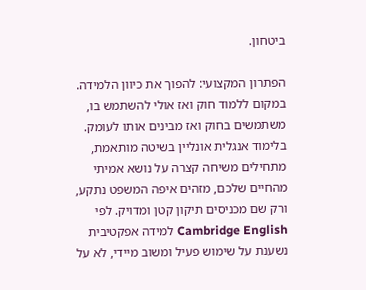ביטחון.

הפתרון המקצועי: להפוך את כיוון הלמידה. במקום ללמוד חוק ואז אולי להשתמש בו, משתמשים בחוק ואז מבינים אותו לעומק. בלימוד אנגלית אונליין בשיטה מותאמת, מתחילים משיחה קצרה על נושא אמיתי מהחיים שלכם, מזהים איפה המשפט נתקע, ורק שם מכניסים תיקון קטן ומדויק. לפי Cambridge English למידה אפקטיבית נשענת על שימוש פעיל ומשוב מיידי, לא על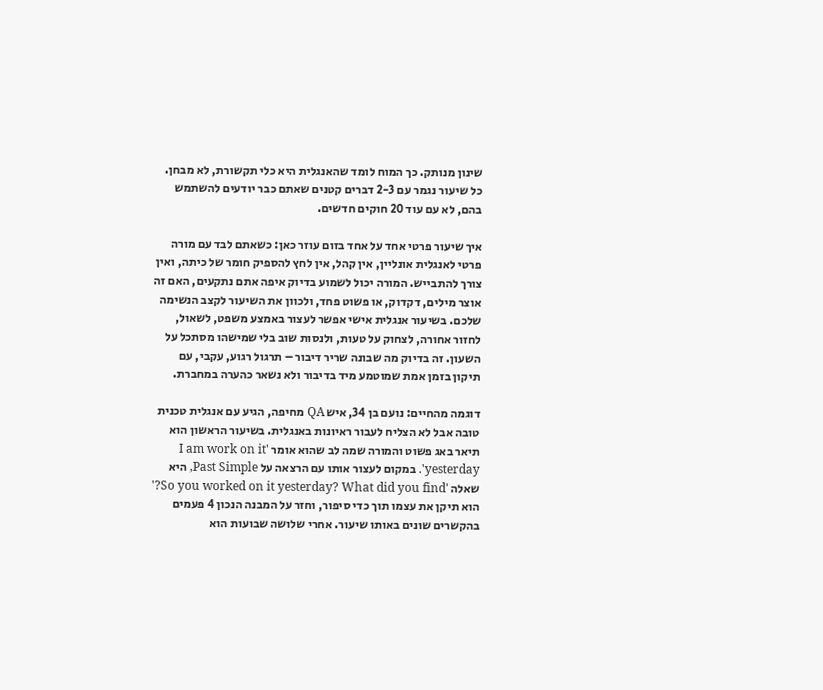שינון מנותק. כך המוח לומד שהאנגלית היא כלי תקשורת, לא מבחן. כל שיעור נגמר עם 2-3 דברים קטנים שאתם כבר יודעים להשתמש בהם, לא עם עוד 20 חוקים חדשים.

איך שיעור פרטי אחד על אחד בזום עוזר כאן: כשאתם לבד עם מורה פרטי לאנגלית אונליין, אין קהל, אין לחץ להספיק חומר של כיתה, ואין צורך להתבייש. המורה יכול לשמוע בדיוק איפה אתם נתקעים, האם זה אוצר מילים, דקדוק, או פשוט פחד, ולכוון את השיעור לקצב הנשימה שלכם. בשיעור אנגלית אישי אפשר לעצור באמצע משפט, לשאול, לחזור אחורה, לצחוק על טעות, ולנסות שוב בלי שמישהו מסתכל על השעון. זה בדיוק מה שבונה שריר דיבור – תרגול רגוע, עקבי, עם תיקון בזמן אמת שמוטמע מיד בדיבור ולא נשאר כהערה במחברת.

דוגמה מהחיים: נועם בן 34, איש QA מחיפה, הגיע עם אנגלית טכנית טובה אבל לא הצליח לעבור ראיונות באנגלית. בשיעור הראשון הוא תיאר באג פשוט והמורה שמה לב שהוא אומר 'I am work on it yesterday'. במקום לעצור אותו עם הרצאה על Past Simple, היא שאלה 'So you worked on it yesterday? What did you find?' הוא תיקן את עצמו תוך כדי סיפור, וחזר על המבנה הנכון 4 פעמים בהקשרים שונים באותו שיעור. אחרי שלושה שבועות הוא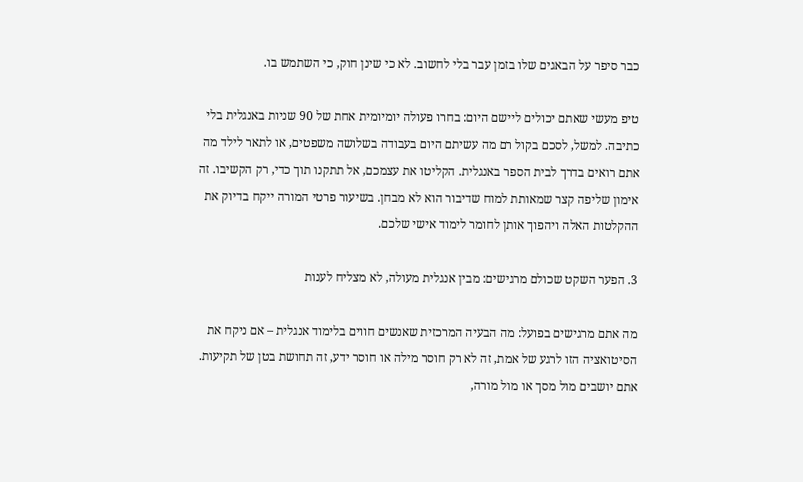כבר סיפר על הבאגים שלו בזמן עבר בלי לחשוב. לא כי שינן חוק, כי השתמש בו.

טיפ מעשי שאתם יכולים ליישם היום: בחרו פעולה יומיומית אחת של 90 שניות באנגלית בלי כתיבה. למשל, לסכם בקול רם מה עשיתם היום בעבודה בשלושה משפטים, או לתאר לילד מה אתם רואים בדרך לבית הספר באנגלית. הקליטו את עצמכם, אל תתקנו תוך כדי, רק הקשיבו. זה אימון שליפה קצר שמאותת למוח שדיבור הוא לא מבחן. בשיעור פרטי המורה ייקח בדיוק את ההקלטות האלה ויהפוך אותן לחומר לימוד אישי שלכם.

3. הפער השקט שכולם מרגישים: מבין אנגלית מעולה, לא מצליח לענות

מה אתם מרגישים בפועל: מה הבעיה המרכזית שאנשים חווים בלימוד אנגלית – אם ניקח את הסיטואציה הזו לרגע של אמת, זה לא רק חוסר מילה או חוסר ידע, זה תחושת בטן של תקיעות. אתם יושבים מול מסך או מול מורה,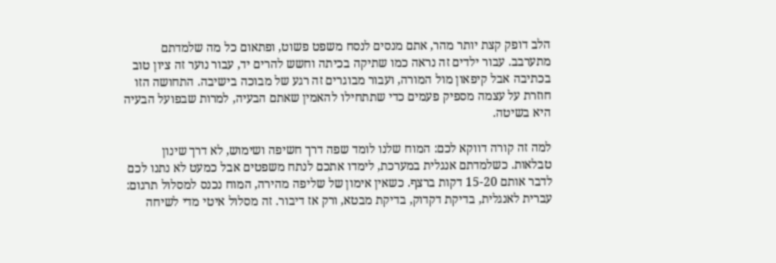הלב דופק קצת יותר מהר, אתם מנסים לנסח משפט פשוט, ופתאום כל מה שלמדתם מתערבב. עבור ילדים זה נראה כמו שתיקה בכיתה וחשש להרים יד, עבור נוער זה ציון טוב בכתיבה אבל קיפאון מול המורה, ועבור מבוגרים זה רגע של מבוכה בישיבה. התחושה הזו חוזרת על עצמה מספיק פעמים כדי שתתחילו להאמין שאתם הבעיה, למרות שבפועל הבעיה היא בשיטה.

למה זה קורה דווקא לכם: המוח שלנו לומד שפה דרך חשיפה ושימוש, לא דרך שינון טבלאות. כשלמדתם אנגלית במערכת, לימדו אתכם לנתח משפטים אבל כמעט לא נתנו לכם לדבר אותם 15-20 דקות ברצף. כשאין אימון של שליפה מהירה, המוח נכנס למסלול תרגום: עברית לאנגלית, בדיקת דקדוק, בדיקת מבטא, ורק אז דיבור. זה מסלול איטי מדי לשיחה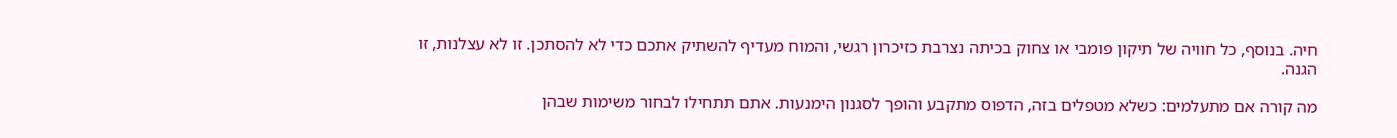חיה. בנוסף, כל חוויה של תיקון פומבי או צחוק בכיתה נצרבת כזיכרון רגשי, והמוח מעדיף להשתיק אתכם כדי לא להסתכן. זו לא עצלנות, זו הגנה.

מה קורה אם מתעלמים: כשלא מטפלים בזה, הדפוס מתקבע והופך לסגנון הימנעות. אתם תתחילו לבחור משימות שבהן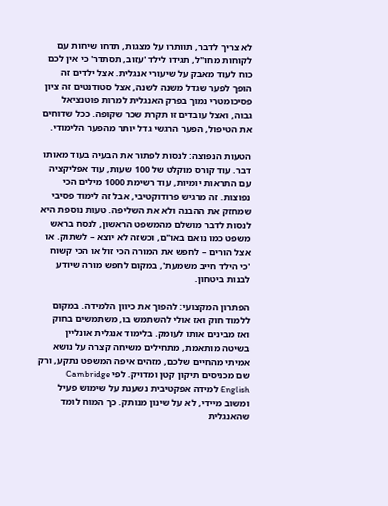לא צריך לדבר, תוותרו על מצגות, תדחו שיחות עם לקוחות מחו"ל, תגידו לילד 'עזוב, תסתדר' כי אין לכם כוח לעוד מאבק על שיעורי אנגלית. אצל ילדים זה הופך לפער שגדל משנה לשנה, אצל סטודנטים זה ציון פסיכומטרי נמוך בפרק האנגלית למרות פוטנציאל גבוה, ואצל עובדים זו תקרת שכר שקופה. ככל שדוחים את הטיפול, הפער הרגשי גדל יותר מהפער הלימודי.

הטעות הנפוצה: לנסות לפתור את הבעיה בעוד מאותו דבר. עוד קורס מוקלט של 100 שעות, עוד אפליקציה עם התראות יומיות, עוד רשימת 1000 מילים הכי נפוצות. זה מרגיש פרודוקטיבי, אבל זה לימוד פסיבי שמחזק את ההבנה ולא את השליפה. טעות נוספת היא לנסות לדבר מושלם מהמשפט הראשון, לנסח בראש משפט כמו נואם באו"ם, וכשזה לא יוצא – לשתוק. או אצל הורים – לחפש את המורה הכי זול או הכי קשוח 'כי הילד חייב משמעת', במקום לחפש מורה שיודע לבנות ביטחון.

הפתרון המקצועי: להפוך את כיוון הלמידה. במקום ללמוד חוק ואז אולי להשתמש בו, משתמשים בחוק ואז מבינים אותו לעומק. בלימוד אנגלית אונליין בשיטה מותאמת, מתחילים משיחה קצרה על נושא אמיתי מהחיים שלכם, מזהים איפה המשפט נתקע, ורק שם מכניסים תיקון קטן ומדויק. לפי Cambridge English למידה אפקטיבית נשענת על שימוש פעיל ומשוב מיידי, לא על שינון מנותק. כך המוח לומד שהאנגלית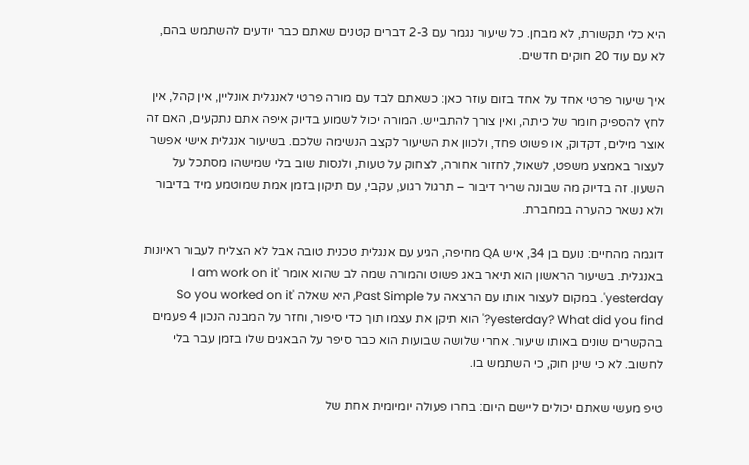היא כלי תקשורת, לא מבחן. כל שיעור נגמר עם 2-3 דברים קטנים שאתם כבר יודעים להשתמש בהם, לא עם עוד 20 חוקים חדשים.

איך שיעור פרטי אחד על אחד בזום עוזר כאן: כשאתם לבד עם מורה פרטי לאנגלית אונליין, אין קהל, אין לחץ להספיק חומר של כיתה, ואין צורך להתבייש. המורה יכול לשמוע בדיוק איפה אתם נתקעים, האם זה אוצר מילים, דקדוק, או פשוט פחד, ולכוון את השיעור לקצב הנשימה שלכם. בשיעור אנגלית אישי אפשר לעצור באמצע משפט, לשאול, לחזור אחורה, לצחוק על טעות, ולנסות שוב בלי שמישהו מסתכל על השעון. זה בדיוק מה שבונה שריר דיבור – תרגול רגוע, עקבי, עם תיקון בזמן אמת שמוטמע מיד בדיבור ולא נשאר כהערה במחברת.

דוגמה מהחיים: נועם בן 34, איש QA מחיפה, הגיע עם אנגלית טכנית טובה אבל לא הצליח לעבור ראיונות באנגלית. בשיעור הראשון הוא תיאר באג פשוט והמורה שמה לב שהוא אומר 'I am work on it yesterday'. במקום לעצור אותו עם הרצאה על Past Simple, היא שאלה 'So you worked on it yesterday? What did you find?' הוא תיקן את עצמו תוך כדי סיפור, וחזר על המבנה הנכון 4 פעמים בהקשרים שונים באותו שיעור. אחרי שלושה שבועות הוא כבר סיפר על הבאגים שלו בזמן עבר בלי לחשוב. לא כי שינן חוק, כי השתמש בו.

טיפ מעשי שאתם יכולים ליישם היום: בחרו פעולה יומיומית אחת של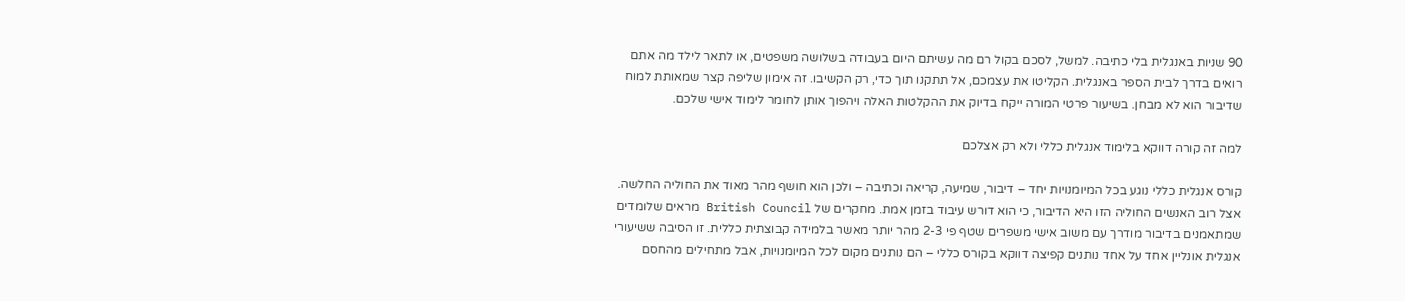90 שניות באנגלית בלי כתיבה. למשל, לסכם בקול רם מה עשיתם היום בעבודה בשלושה משפטים, או לתאר לילד מה אתם רואים בדרך לבית הספר באנגלית. הקליטו את עצמכם, אל תתקנו תוך כדי, רק הקשיבו. זה אימון שליפה קצר שמאותת למוח שדיבור הוא לא מבחן. בשיעור פרטי המורה ייקח בדיוק את ההקלטות האלה ויהפוך אותן לחומר לימוד אישי שלכם.

למה זה קורה דווקא בלימוד אנגלית כללי ולא רק אצלכם

קורס אנגלית כללי נוגע בכל המיומנויות יחד – דיבור, שמיעה, קריאה וכתיבה – ולכן הוא חושף מהר מאוד את החוליה החלשה. אצל רוב האנשים החוליה הזו היא הדיבור, כי הוא דורש עיבוד בזמן אמת. מחקרים של British Council מראים שלומדים שמתאמנים בדיבור מודרך עם משוב אישי משפרים שטף פי 2-3 מהר יותר מאשר בלמידה קבוצתית כללית. זו הסיבה ששיעורי אנגלית אונליין אחד על אחד נותנים קפיצה דווקא בקורס כללי – הם נותנים מקום לכל המיומנויות, אבל מתחילים מהחסם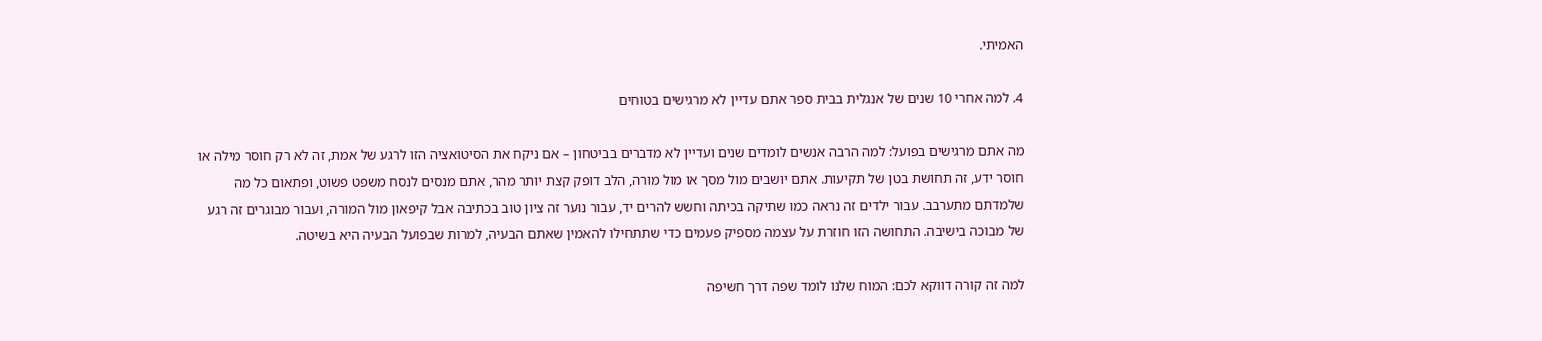האמיתי.

4. למה אחרי 10 שנים של אנגלית בבית ספר אתם עדיין לא מרגישים בטוחים

מה אתם מרגישים בפועל: למה הרבה אנשים לומדים שנים ועדיין לא מדברים בביטחון – אם ניקח את הסיטואציה הזו לרגע של אמת, זה לא רק חוסר מילה או חוסר ידע, זה תחושת בטן של תקיעות. אתם יושבים מול מסך או מול מורה, הלב דופק קצת יותר מהר, אתם מנסים לנסח משפט פשוט, ופתאום כל מה שלמדתם מתערבב. עבור ילדים זה נראה כמו שתיקה בכיתה וחשש להרים יד, עבור נוער זה ציון טוב בכתיבה אבל קיפאון מול המורה, ועבור מבוגרים זה רגע של מבוכה בישיבה. התחושה הזו חוזרת על עצמה מספיק פעמים כדי שתתחילו להאמין שאתם הבעיה, למרות שבפועל הבעיה היא בשיטה.

למה זה קורה דווקא לכם: המוח שלנו לומד שפה דרך חשיפה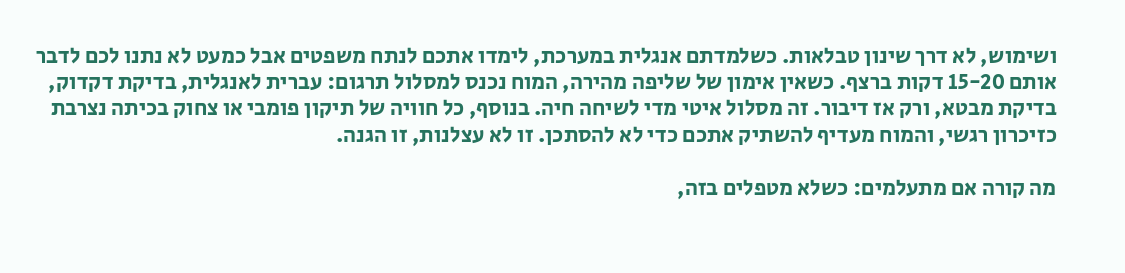ושימוש, לא דרך שינון טבלאות. כשלמדתם אנגלית במערכת, לימדו אתכם לנתח משפטים אבל כמעט לא נתנו לכם לדבר אותם 15-20 דקות ברצף. כשאין אימון של שליפה מהירה, המוח נכנס למסלול תרגום: עברית לאנגלית, בדיקת דקדוק, בדיקת מבטא, ורק אז דיבור. זה מסלול איטי מדי לשיחה חיה. בנוסף, כל חוויה של תיקון פומבי או צחוק בכיתה נצרבת כזיכרון רגשי, והמוח מעדיף להשתיק אתכם כדי לא להסתכן. זו לא עצלנות, זו הגנה.

מה קורה אם מתעלמים: כשלא מטפלים בזה,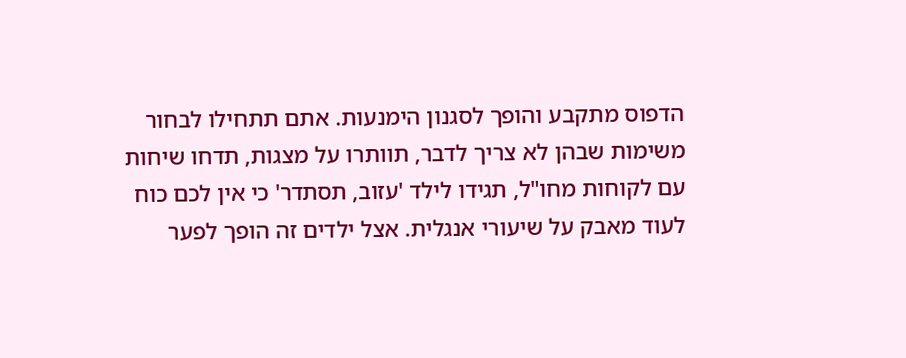הדפוס מתקבע והופך לסגנון הימנעות. אתם תתחילו לבחור משימות שבהן לא צריך לדבר, תוותרו על מצגות, תדחו שיחות עם לקוחות מחו"ל, תגידו לילד 'עזוב, תסתדר' כי אין לכם כוח לעוד מאבק על שיעורי אנגלית. אצל ילדים זה הופך לפער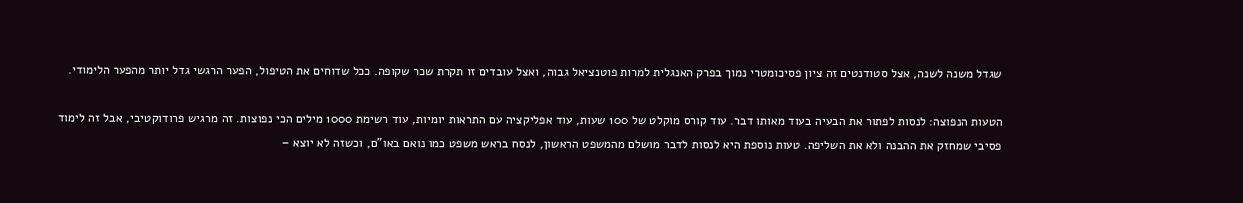שגדל משנה לשנה, אצל סטודנטים זה ציון פסיכומטרי נמוך בפרק האנגלית למרות פוטנציאל גבוה, ואצל עובדים זו תקרת שכר שקופה. ככל שדוחים את הטיפול, הפער הרגשי גדל יותר מהפער הלימודי.

הטעות הנפוצה: לנסות לפתור את הבעיה בעוד מאותו דבר. עוד קורס מוקלט של 100 שעות, עוד אפליקציה עם התראות יומיות, עוד רשימת 1000 מילים הכי נפוצות. זה מרגיש פרודוקטיבי, אבל זה לימוד פסיבי שמחזק את ההבנה ולא את השליפה. טעות נוספת היא לנסות לדבר מושלם מהמשפט הראשון, לנסח בראש משפט כמו נואם באו"ם, וכשזה לא יוצא –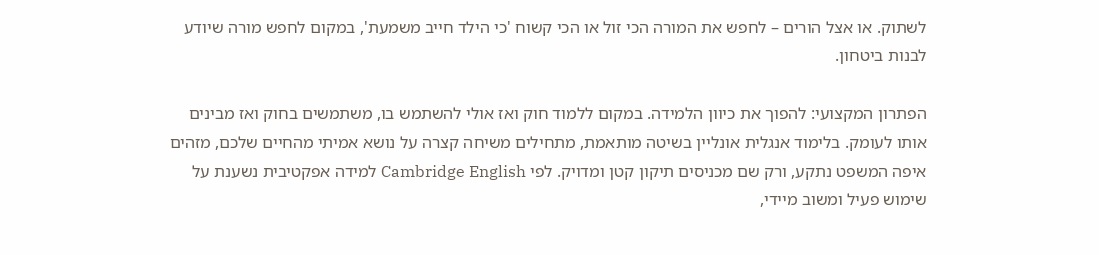לשתוק. או אצל הורים – לחפש את המורה הכי זול או הכי קשוח 'כי הילד חייב משמעת', במקום לחפש מורה שיודע לבנות ביטחון.

הפתרון המקצועי: להפוך את כיוון הלמידה. במקום ללמוד חוק ואז אולי להשתמש בו, משתמשים בחוק ואז מבינים אותו לעומק. בלימוד אנגלית אונליין בשיטה מותאמת, מתחילים משיחה קצרה על נושא אמיתי מהחיים שלכם, מזהים איפה המשפט נתקע, ורק שם מכניסים תיקון קטן ומדויק. לפי Cambridge English למידה אפקטיבית נשענת על שימוש פעיל ומשוב מיידי,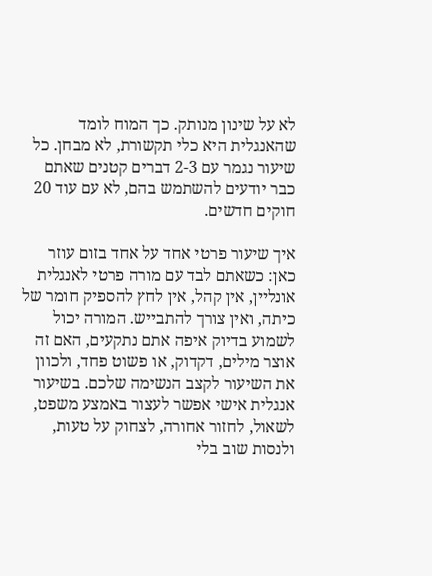לא על שינון מנותק. כך המוח לומד שהאנגלית היא כלי תקשורת, לא מבחן. כל שיעור נגמר עם 2-3 דברים קטנים שאתם כבר יודעים להשתמש בהם, לא עם עוד 20 חוקים חדשים.

איך שיעור פרטי אחד על אחד בזום עוזר כאן: כשאתם לבד עם מורה פרטי לאנגלית אונליין, אין קהל, אין לחץ להספיק חומר של כיתה, ואין צורך להתבייש. המורה יכול לשמוע בדיוק איפה אתם נתקעים, האם זה אוצר מילים, דקדוק, או פשוט פחד, ולכוון את השיעור לקצב הנשימה שלכם. בשיעור אנגלית אישי אפשר לעצור באמצע משפט, לשאול, לחזור אחורה, לצחוק על טעות, ולנסות שוב בלי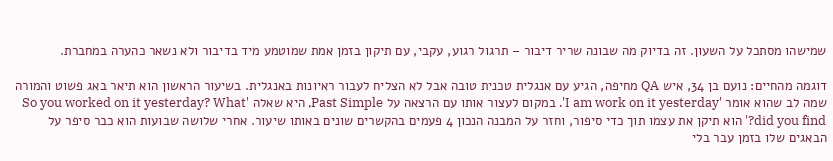שמישהו מסתכל על השעון. זה בדיוק מה שבונה שריר דיבור – תרגול רגוע, עקבי, עם תיקון בזמן אמת שמוטמע מיד בדיבור ולא נשאר כהערה במחברת.

דוגמה מהחיים: נועם בן 34, איש QA מחיפה, הגיע עם אנגלית טכנית טובה אבל לא הצליח לעבור ראיונות באנגלית. בשיעור הראשון הוא תיאר באג פשוט והמורה שמה לב שהוא אומר 'I am work on it yesterday'. במקום לעצור אותו עם הרצאה על Past Simple, היא שאלה 'So you worked on it yesterday? What did you find?' הוא תיקן את עצמו תוך כדי סיפור, וחזר על המבנה הנכון 4 פעמים בהקשרים שונים באותו שיעור. אחרי שלושה שבועות הוא כבר סיפר על הבאגים שלו בזמן עבר בלי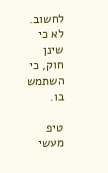לחשוב. לא כי שינן חוק, כי השתמש בו.

טיפ מעשי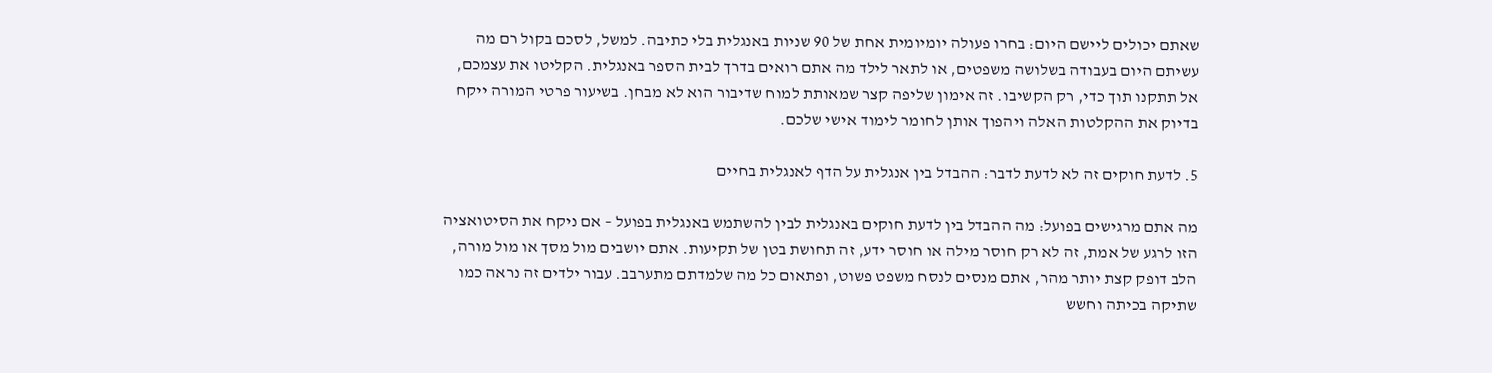שאתם יכולים ליישם היום: בחרו פעולה יומיומית אחת של 90 שניות באנגלית בלי כתיבה. למשל, לסכם בקול רם מה עשיתם היום בעבודה בשלושה משפטים, או לתאר לילד מה אתם רואים בדרך לבית הספר באנגלית. הקליטו את עצמכם, אל תתקנו תוך כדי, רק הקשיבו. זה אימון שליפה קצר שמאותת למוח שדיבור הוא לא מבחן. בשיעור פרטי המורה ייקח בדיוק את ההקלטות האלה ויהפוך אותן לחומר לימוד אישי שלכם.

5. לדעת חוקים זה לא לדעת לדבר: ההבדל בין אנגלית על הדף לאנגלית בחיים

מה אתם מרגישים בפועל: מה ההבדל בין לדעת חוקים באנגלית לבין להשתמש באנגלית בפועל – אם ניקח את הסיטואציה הזו לרגע של אמת, זה לא רק חוסר מילה או חוסר ידע, זה תחושת בטן של תקיעות. אתם יושבים מול מסך או מול מורה, הלב דופק קצת יותר מהר, אתם מנסים לנסח משפט פשוט, ופתאום כל מה שלמדתם מתערבב. עבור ילדים זה נראה כמו שתיקה בכיתה וחשש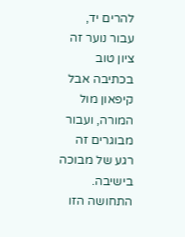להרים יד, עבור נוער זה ציון טוב בכתיבה אבל קיפאון מול המורה, ועבור מבוגרים זה רגע של מבוכה בישיבה. התחושה הזו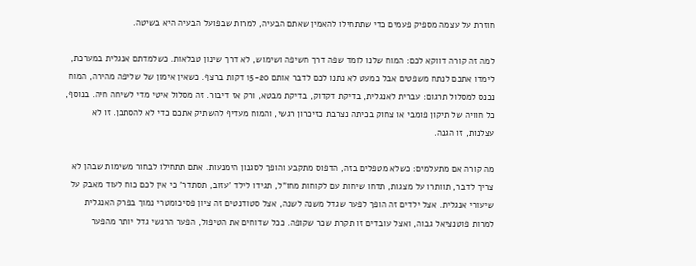חוזרת על עצמה מספיק פעמים כדי שתתחילו להאמין שאתם הבעיה, למרות שבפועל הבעיה היא בשיטה.

למה זה קורה דווקא לכם: המוח שלנו לומד שפה דרך חשיפה ושימוש, לא דרך שינון טבלאות. כשלמדתם אנגלית במערכת, לימדו אתכם לנתח משפטים אבל כמעט לא נתנו לכם לדבר אותם 15-20 דקות ברצף. כשאין אימון של שליפה מהירה, המוח נכנס למסלול תרגום: עברית לאנגלית, בדיקת דקדוק, בדיקת מבטא, ורק אז דיבור. זה מסלול איטי מדי לשיחה חיה. בנוסף, כל חוויה של תיקון פומבי או צחוק בכיתה נצרבת כזיכרון רגשי, והמוח מעדיף להשתיק אתכם כדי לא להסתכן. זו לא עצלנות, זו הגנה.

מה קורה אם מתעלמים: כשלא מטפלים בזה, הדפוס מתקבע והופך לסגנון הימנעות. אתם תתחילו לבחור משימות שבהן לא צריך לדבר, תוותרו על מצגות, תדחו שיחות עם לקוחות מחו"ל, תגידו לילד 'עזוב, תסתדר' כי אין לכם כוח לעוד מאבק על שיעורי אנגלית. אצל ילדים זה הופך לפער שגדל משנה לשנה, אצל סטודנטים זה ציון פסיכומטרי נמוך בפרק האנגלית למרות פוטנציאל גבוה, ואצל עובדים זו תקרת שכר שקופה. ככל שדוחים את הטיפול, הפער הרגשי גדל יותר מהפער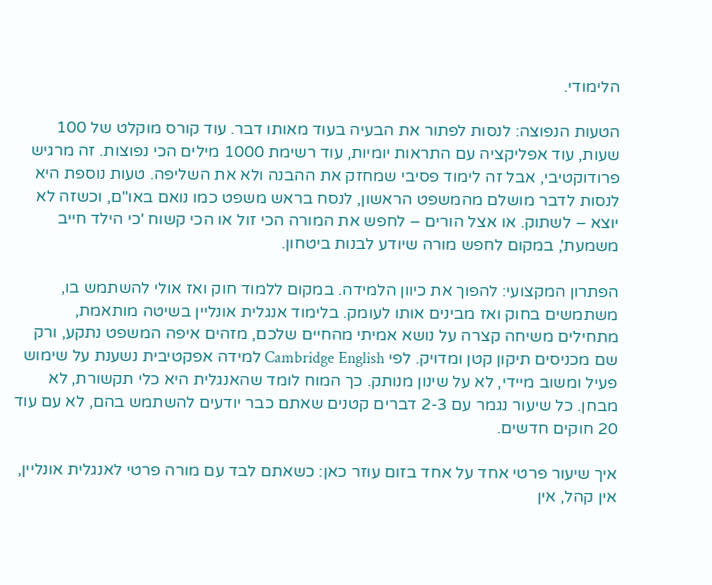הלימודי.

הטעות הנפוצה: לנסות לפתור את הבעיה בעוד מאותו דבר. עוד קורס מוקלט של 100 שעות, עוד אפליקציה עם התראות יומיות, עוד רשימת 1000 מילים הכי נפוצות. זה מרגיש פרודוקטיבי, אבל זה לימוד פסיבי שמחזק את ההבנה ולא את השליפה. טעות נוספת היא לנסות לדבר מושלם מהמשפט הראשון, לנסח בראש משפט כמו נואם באו"ם, וכשזה לא יוצא – לשתוק. או אצל הורים – לחפש את המורה הכי זול או הכי קשוח 'כי הילד חייב משמעת', במקום לחפש מורה שיודע לבנות ביטחון.

הפתרון המקצועי: להפוך את כיוון הלמידה. במקום ללמוד חוק ואז אולי להשתמש בו, משתמשים בחוק ואז מבינים אותו לעומק. בלימוד אנגלית אונליין בשיטה מותאמת, מתחילים משיחה קצרה על נושא אמיתי מהחיים שלכם, מזהים איפה המשפט נתקע, ורק שם מכניסים תיקון קטן ומדויק. לפי Cambridge English למידה אפקטיבית נשענת על שימוש פעיל ומשוב מיידי, לא על שינון מנותק. כך המוח לומד שהאנגלית היא כלי תקשורת, לא מבחן. כל שיעור נגמר עם 2-3 דברים קטנים שאתם כבר יודעים להשתמש בהם, לא עם עוד 20 חוקים חדשים.

איך שיעור פרטי אחד על אחד בזום עוזר כאן: כשאתם לבד עם מורה פרטי לאנגלית אונליין, אין קהל, אין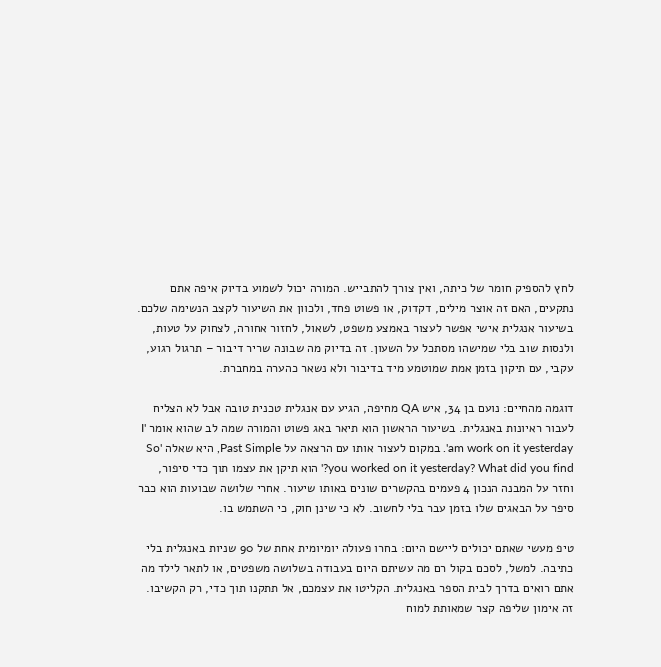לחץ להספיק חומר של כיתה, ואין צורך להתבייש. המורה יכול לשמוע בדיוק איפה אתם נתקעים, האם זה אוצר מילים, דקדוק, או פשוט פחד, ולכוון את השיעור לקצב הנשימה שלכם. בשיעור אנגלית אישי אפשר לעצור באמצע משפט, לשאול, לחזור אחורה, לצחוק על טעות, ולנסות שוב בלי שמישהו מסתכל על השעון. זה בדיוק מה שבונה שריר דיבור – תרגול רגוע, עקבי, עם תיקון בזמן אמת שמוטמע מיד בדיבור ולא נשאר כהערה במחברת.

דוגמה מהחיים: נועם בן 34, איש QA מחיפה, הגיע עם אנגלית טכנית טובה אבל לא הצליח לעבור ראיונות באנגלית. בשיעור הראשון הוא תיאר באג פשוט והמורה שמה לב שהוא אומר 'I am work on it yesterday'. במקום לעצור אותו עם הרצאה על Past Simple, היא שאלה 'So you worked on it yesterday? What did you find?' הוא תיקן את עצמו תוך כדי סיפור, וחזר על המבנה הנכון 4 פעמים בהקשרים שונים באותו שיעור. אחרי שלושה שבועות הוא כבר סיפר על הבאגים שלו בזמן עבר בלי לחשוב. לא כי שינן חוק, כי השתמש בו.

טיפ מעשי שאתם יכולים ליישם היום: בחרו פעולה יומיומית אחת של 90 שניות באנגלית בלי כתיבה. למשל, לסכם בקול רם מה עשיתם היום בעבודה בשלושה משפטים, או לתאר לילד מה אתם רואים בדרך לבית הספר באנגלית. הקליטו את עצמכם, אל תתקנו תוך כדי, רק הקשיבו. זה אימון שליפה קצר שמאותת למוח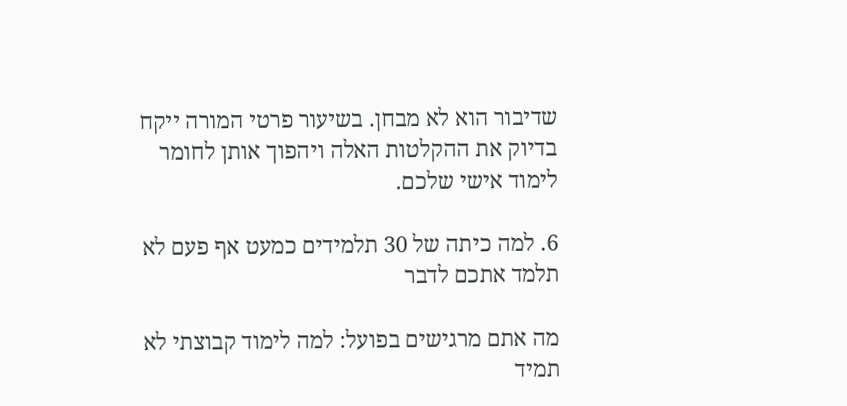שדיבור הוא לא מבחן. בשיעור פרטי המורה ייקח בדיוק את ההקלטות האלה ויהפוך אותן לחומר לימוד אישי שלכם.

6. למה כיתה של 30 תלמידים כמעט אף פעם לא תלמד אתכם לדבר

מה אתם מרגישים בפועל: למה לימוד קבוצתי לא תמיד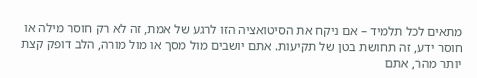מתאים לכל תלמיד – אם ניקח את הסיטואציה הזו לרגע של אמת, זה לא רק חוסר מילה או חוסר ידע, זה תחושת בטן של תקיעות. אתם יושבים מול מסך או מול מורה, הלב דופק קצת יותר מהר, אתם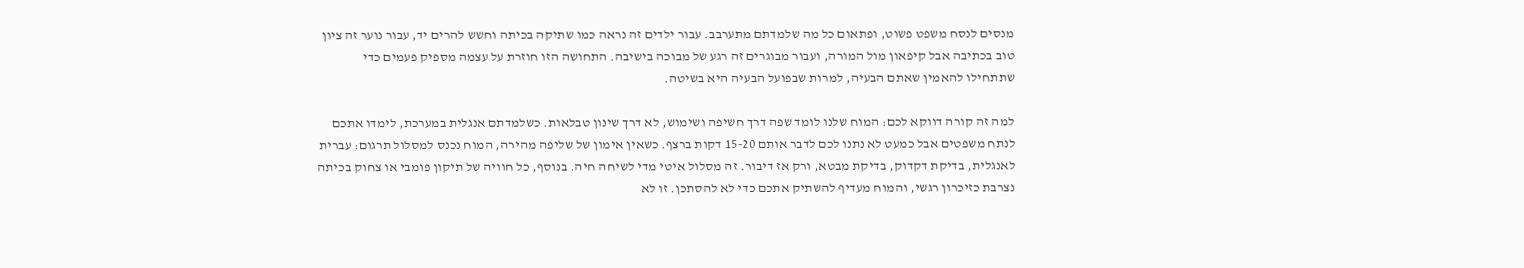מנסים לנסח משפט פשוט, ופתאום כל מה שלמדתם מתערבב. עבור ילדים זה נראה כמו שתיקה בכיתה וחשש להרים יד, עבור נוער זה ציון טוב בכתיבה אבל קיפאון מול המורה, ועבור מבוגרים זה רגע של מבוכה בישיבה. התחושה הזו חוזרת על עצמה מספיק פעמים כדי שתתחילו להאמין שאתם הבעיה, למרות שבפועל הבעיה היא בשיטה.

למה זה קורה דווקא לכם: המוח שלנו לומד שפה דרך חשיפה ושימוש, לא דרך שינון טבלאות. כשלמדתם אנגלית במערכת, לימדו אתכם לנתח משפטים אבל כמעט לא נתנו לכם לדבר אותם 15-20 דקות ברצף. כשאין אימון של שליפה מהירה, המוח נכנס למסלול תרגום: עברית לאנגלית, בדיקת דקדוק, בדיקת מבטא, ורק אז דיבור. זה מסלול איטי מדי לשיחה חיה. בנוסף, כל חוויה של תיקון פומבי או צחוק בכיתה נצרבת כזיכרון רגשי, והמוח מעדיף להשתיק אתכם כדי לא להסתכן. זו לא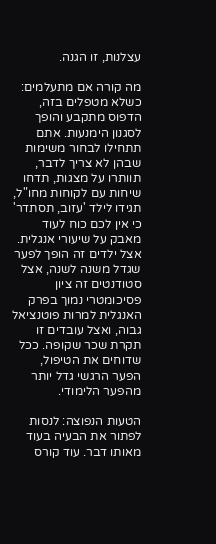עצלנות, זו הגנה.

מה קורה אם מתעלמים: כשלא מטפלים בזה, הדפוס מתקבע והופך לסגנון הימנעות. אתם תתחילו לבחור משימות שבהן לא צריך לדבר, תוותרו על מצגות, תדחו שיחות עם לקוחות מחו"ל, תגידו לילד 'עזוב, תסתדר' כי אין לכם כוח לעוד מאבק על שיעורי אנגלית. אצל ילדים זה הופך לפער שגדל משנה לשנה, אצל סטודנטים זה ציון פסיכומטרי נמוך בפרק האנגלית למרות פוטנציאל גבוה, ואצל עובדים זו תקרת שכר שקופה. ככל שדוחים את הטיפול, הפער הרגשי גדל יותר מהפער הלימודי.

הטעות הנפוצה: לנסות לפתור את הבעיה בעוד מאותו דבר. עוד קורס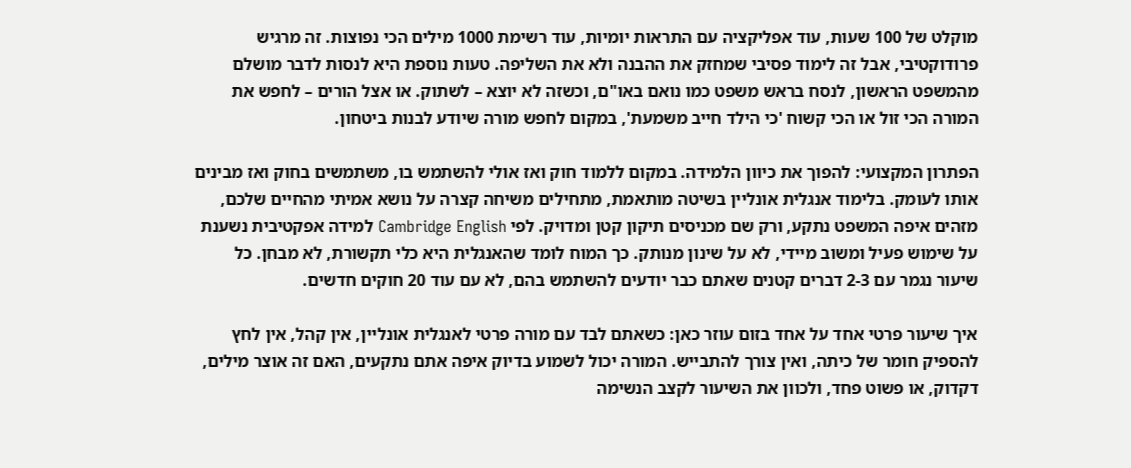מוקלט של 100 שעות, עוד אפליקציה עם התראות יומיות, עוד רשימת 1000 מילים הכי נפוצות. זה מרגיש פרודוקטיבי, אבל זה לימוד פסיבי שמחזק את ההבנה ולא את השליפה. טעות נוספת היא לנסות לדבר מושלם מהמשפט הראשון, לנסח בראש משפט כמו נואם באו"ם, וכשזה לא יוצא – לשתוק. או אצל הורים – לחפש את המורה הכי זול או הכי קשוח 'כי הילד חייב משמעת', במקום לחפש מורה שיודע לבנות ביטחון.

הפתרון המקצועי: להפוך את כיוון הלמידה. במקום ללמוד חוק ואז אולי להשתמש בו, משתמשים בחוק ואז מבינים אותו לעומק. בלימוד אנגלית אונליין בשיטה מותאמת, מתחילים משיחה קצרה על נושא אמיתי מהחיים שלכם, מזהים איפה המשפט נתקע, ורק שם מכניסים תיקון קטן ומדויק. לפי Cambridge English למידה אפקטיבית נשענת על שימוש פעיל ומשוב מיידי, לא על שינון מנותק. כך המוח לומד שהאנגלית היא כלי תקשורת, לא מבחן. כל שיעור נגמר עם 2-3 דברים קטנים שאתם כבר יודעים להשתמש בהם, לא עם עוד 20 חוקים חדשים.

איך שיעור פרטי אחד על אחד בזום עוזר כאן: כשאתם לבד עם מורה פרטי לאנגלית אונליין, אין קהל, אין לחץ להספיק חומר של כיתה, ואין צורך להתבייש. המורה יכול לשמוע בדיוק איפה אתם נתקעים, האם זה אוצר מילים, דקדוק, או פשוט פחד, ולכוון את השיעור לקצב הנשימה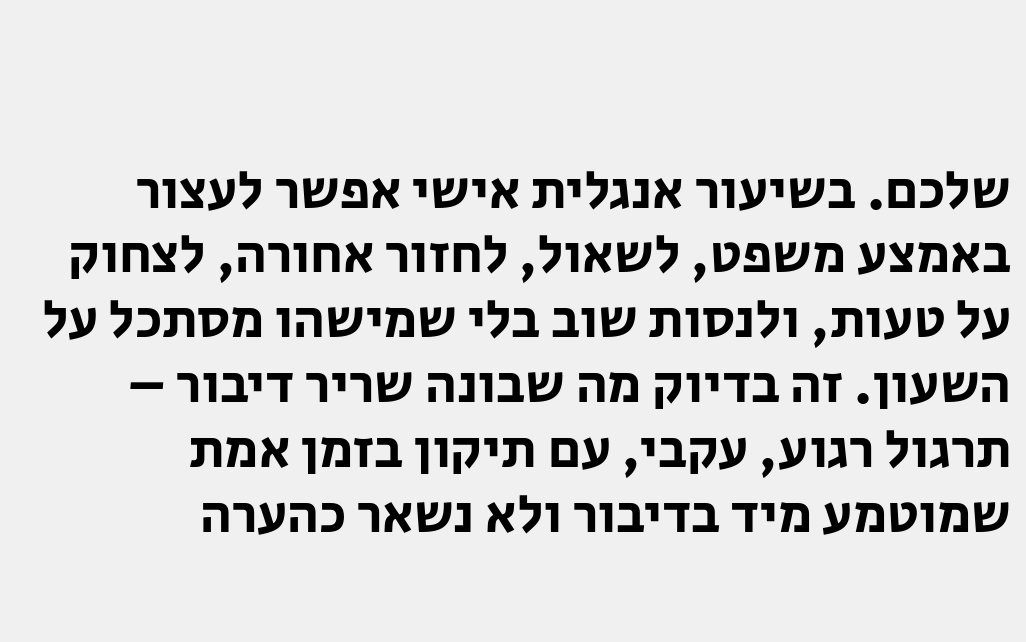שלכם. בשיעור אנגלית אישי אפשר לעצור באמצע משפט, לשאול, לחזור אחורה, לצחוק על טעות, ולנסות שוב בלי שמישהו מסתכל על השעון. זה בדיוק מה שבונה שריר דיבור – תרגול רגוע, עקבי, עם תיקון בזמן אמת שמוטמע מיד בדיבור ולא נשאר כהערה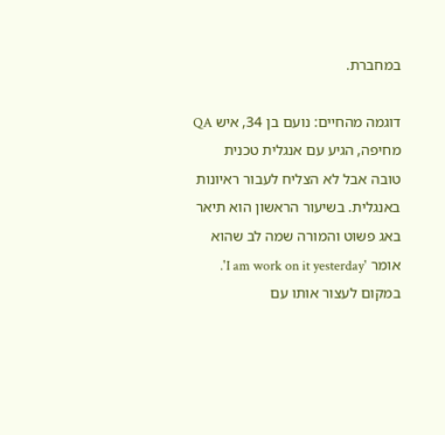במחברת.

דוגמה מהחיים: נועם בן 34, איש QA מחיפה, הגיע עם אנגלית טכנית טובה אבל לא הצליח לעבור ראיונות באנגלית. בשיעור הראשון הוא תיאר באג פשוט והמורה שמה לב שהוא אומר 'I am work on it yesterday'. במקום לעצור אותו עם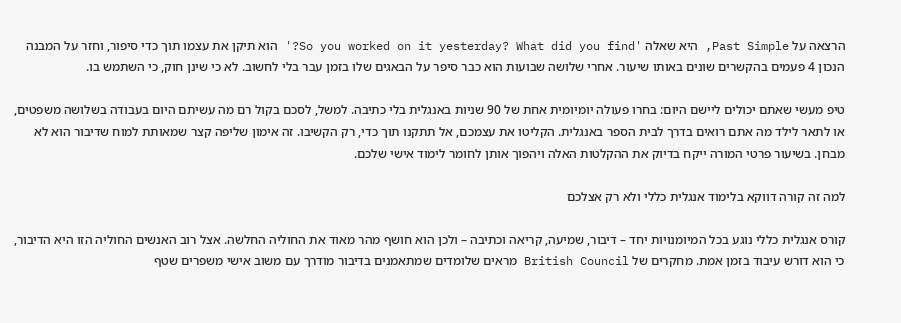הרצאה על Past Simple, היא שאלה 'So you worked on it yesterday? What did you find?' הוא תיקן את עצמו תוך כדי סיפור, וחזר על המבנה הנכון 4 פעמים בהקשרים שונים באותו שיעור. אחרי שלושה שבועות הוא כבר סיפר על הבאגים שלו בזמן עבר בלי לחשוב. לא כי שינן חוק, כי השתמש בו.

טיפ מעשי שאתם יכולים ליישם היום: בחרו פעולה יומיומית אחת של 90 שניות באנגלית בלי כתיבה. למשל, לסכם בקול רם מה עשיתם היום בעבודה בשלושה משפטים, או לתאר לילד מה אתם רואים בדרך לבית הספר באנגלית. הקליטו את עצמכם, אל תתקנו תוך כדי, רק הקשיבו. זה אימון שליפה קצר שמאותת למוח שדיבור הוא לא מבחן. בשיעור פרטי המורה ייקח בדיוק את ההקלטות האלה ויהפוך אותן לחומר לימוד אישי שלכם.

למה זה קורה דווקא בלימוד אנגלית כללי ולא רק אצלכם

קורס אנגלית כללי נוגע בכל המיומנויות יחד – דיבור, שמיעה, קריאה וכתיבה – ולכן הוא חושף מהר מאוד את החוליה החלשה. אצל רוב האנשים החוליה הזו היא הדיבור, כי הוא דורש עיבוד בזמן אמת. מחקרים של British Council מראים שלומדים שמתאמנים בדיבור מודרך עם משוב אישי משפרים שטף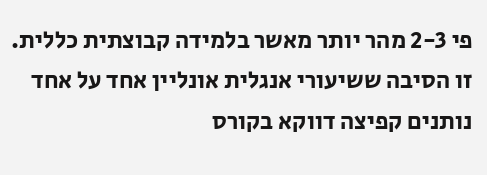פי 2-3 מהר יותר מאשר בלמידה קבוצתית כללית. זו הסיבה ששיעורי אנגלית אונליין אחד על אחד נותנים קפיצה דווקא בקורס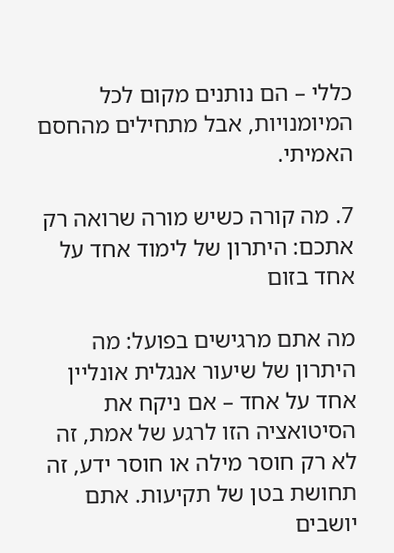כללי – הם נותנים מקום לכל המיומנויות, אבל מתחילים מהחסם האמיתי.

7. מה קורה כשיש מורה שרואה רק אתכם: היתרון של לימוד אחד על אחד בזום

מה אתם מרגישים בפועל: מה היתרון של שיעור אנגלית אונליין אחד על אחד – אם ניקח את הסיטואציה הזו לרגע של אמת, זה לא רק חוסר מילה או חוסר ידע, זה תחושת בטן של תקיעות. אתם יושבים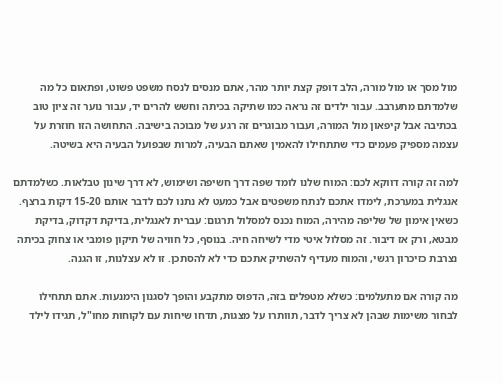מול מסך או מול מורה, הלב דופק קצת יותר מהר, אתם מנסים לנסח משפט פשוט, ופתאום כל מה שלמדתם מתערבב. עבור ילדים זה נראה כמו שתיקה בכיתה וחשש להרים יד, עבור נוער זה ציון טוב בכתיבה אבל קיפאון מול המורה, ועבור מבוגרים זה רגע של מבוכה בישיבה. התחושה הזו חוזרת על עצמה מספיק פעמים כדי שתתחילו להאמין שאתם הבעיה, למרות שבפועל הבעיה היא בשיטה.

למה זה קורה דווקא לכם: המוח שלנו לומד שפה דרך חשיפה ושימוש, לא דרך שינון טבלאות. כשלמדתם אנגלית במערכת, לימדו אתכם לנתח משפטים אבל כמעט לא נתנו לכם לדבר אותם 15-20 דקות ברצף. כשאין אימון של שליפה מהירה, המוח נכנס למסלול תרגום: עברית לאנגלית, בדיקת דקדוק, בדיקת מבטא, ורק אז דיבור. זה מסלול איטי מדי לשיחה חיה. בנוסף, כל חוויה של תיקון פומבי או צחוק בכיתה נצרבת כזיכרון רגשי, והמוח מעדיף להשתיק אתכם כדי לא להסתכן. זו לא עצלנות, זו הגנה.

מה קורה אם מתעלמים: כשלא מטפלים בזה, הדפוס מתקבע והופך לסגנון הימנעות. אתם תתחילו לבחור משימות שבהן לא צריך לדבר, תוותרו על מצגות, תדחו שיחות עם לקוחות מחו"ל, תגידו לילד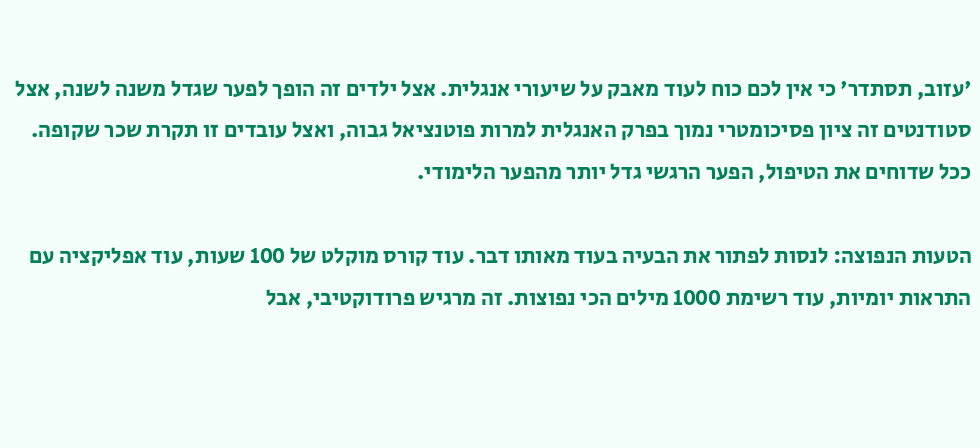'עזוב, תסתדר' כי אין לכם כוח לעוד מאבק על שיעורי אנגלית. אצל ילדים זה הופך לפער שגדל משנה לשנה, אצל סטודנטים זה ציון פסיכומטרי נמוך בפרק האנגלית למרות פוטנציאל גבוה, ואצל עובדים זו תקרת שכר שקופה. ככל שדוחים את הטיפול, הפער הרגשי גדל יותר מהפער הלימודי.

הטעות הנפוצה: לנסות לפתור את הבעיה בעוד מאותו דבר. עוד קורס מוקלט של 100 שעות, עוד אפליקציה עם התראות יומיות, עוד רשימת 1000 מילים הכי נפוצות. זה מרגיש פרודוקטיבי, אבל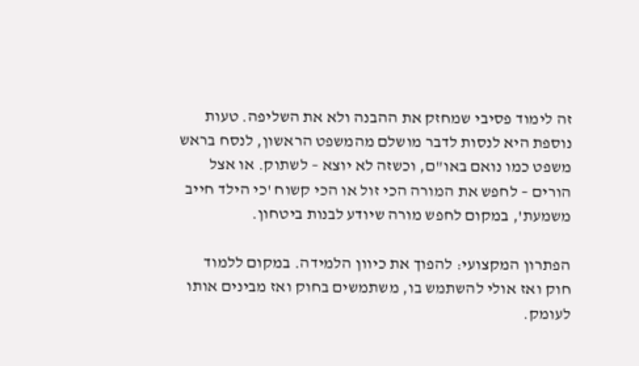זה לימוד פסיבי שמחזק את ההבנה ולא את השליפה. טעות נוספת היא לנסות לדבר מושלם מהמשפט הראשון, לנסח בראש משפט כמו נואם באו"ם, וכשזה לא יוצא – לשתוק. או אצל הורים – לחפש את המורה הכי זול או הכי קשוח 'כי הילד חייב משמעת', במקום לחפש מורה שיודע לבנות ביטחון.

הפתרון המקצועי: להפוך את כיוון הלמידה. במקום ללמוד חוק ואז אולי להשתמש בו, משתמשים בחוק ואז מבינים אותו לעומק.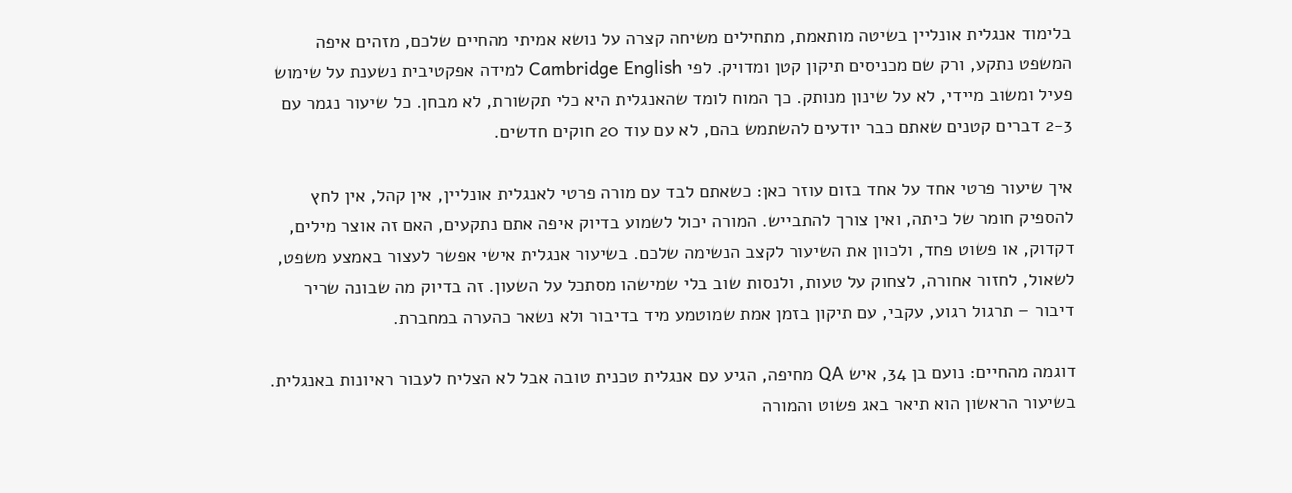בלימוד אנגלית אונליין בשיטה מותאמת, מתחילים משיחה קצרה על נושא אמיתי מהחיים שלכם, מזהים איפה המשפט נתקע, ורק שם מכניסים תיקון קטן ומדויק. לפי Cambridge English למידה אפקטיבית נשענת על שימוש פעיל ומשוב מיידי, לא על שינון מנותק. כך המוח לומד שהאנגלית היא כלי תקשורת, לא מבחן. כל שיעור נגמר עם 2-3 דברים קטנים שאתם כבר יודעים להשתמש בהם, לא עם עוד 20 חוקים חדשים.

איך שיעור פרטי אחד על אחד בזום עוזר כאן: כשאתם לבד עם מורה פרטי לאנגלית אונליין, אין קהל, אין לחץ להספיק חומר של כיתה, ואין צורך להתבייש. המורה יכול לשמוע בדיוק איפה אתם נתקעים, האם זה אוצר מילים, דקדוק, או פשוט פחד, ולכוון את השיעור לקצב הנשימה שלכם. בשיעור אנגלית אישי אפשר לעצור באמצע משפט, לשאול, לחזור אחורה, לצחוק על טעות, ולנסות שוב בלי שמישהו מסתכל על השעון. זה בדיוק מה שבונה שריר דיבור – תרגול רגוע, עקבי, עם תיקון בזמן אמת שמוטמע מיד בדיבור ולא נשאר כהערה במחברת.

דוגמה מהחיים: נועם בן 34, איש QA מחיפה, הגיע עם אנגלית טכנית טובה אבל לא הצליח לעבור ראיונות באנגלית. בשיעור הראשון הוא תיאר באג פשוט והמורה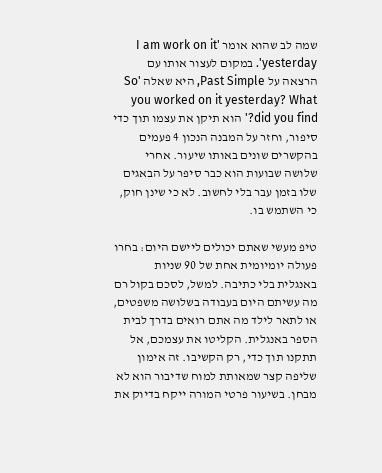שמה לב שהוא אומר 'I am work on it yesterday'. במקום לעצור אותו עם הרצאה על Past Simple, היא שאלה 'So you worked on it yesterday? What did you find?' הוא תיקן את עצמו תוך כדי סיפור, וחזר על המבנה הנכון 4 פעמים בהקשרים שונים באותו שיעור. אחרי שלושה שבועות הוא כבר סיפר על הבאגים שלו בזמן עבר בלי לחשוב. לא כי שינן חוק, כי השתמש בו.

טיפ מעשי שאתם יכולים ליישם היום: בחרו פעולה יומיומית אחת של 90 שניות באנגלית בלי כתיבה. למשל, לסכם בקול רם מה עשיתם היום בעבודה בשלושה משפטים, או לתאר לילד מה אתם רואים בדרך לבית הספר באנגלית. הקליטו את עצמכם, אל תתקנו תוך כדי, רק הקשיבו. זה אימון שליפה קצר שמאותת למוח שדיבור הוא לא מבחן. בשיעור פרטי המורה ייקח בדיוק את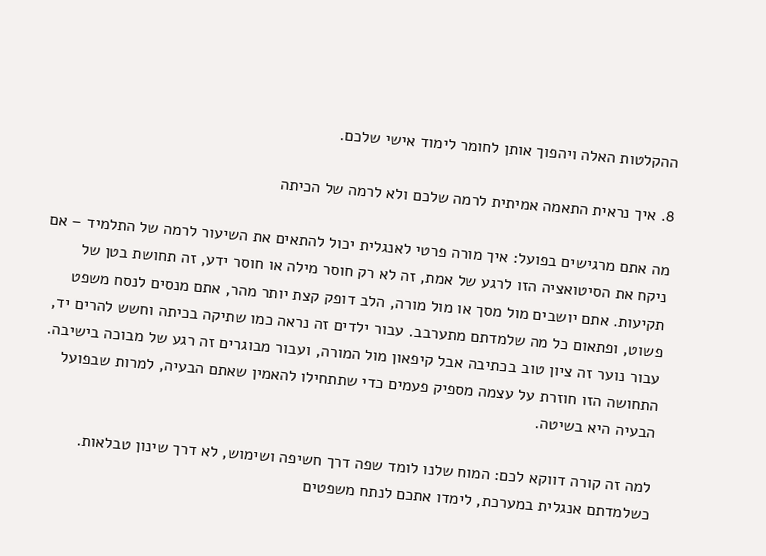ההקלטות האלה ויהפוך אותן לחומר לימוד אישי שלכם.

8. איך נראית התאמה אמיתית לרמה שלכם ולא לרמה של הכיתה

מה אתם מרגישים בפועל: איך מורה פרטי לאנגלית יכול להתאים את השיעור לרמה של התלמיד – אם ניקח את הסיטואציה הזו לרגע של אמת, זה לא רק חוסר מילה או חוסר ידע, זה תחושת בטן של תקיעות. אתם יושבים מול מסך או מול מורה, הלב דופק קצת יותר מהר, אתם מנסים לנסח משפט פשוט, ופתאום כל מה שלמדתם מתערבב. עבור ילדים זה נראה כמו שתיקה בכיתה וחשש להרים יד, עבור נוער זה ציון טוב בכתיבה אבל קיפאון מול המורה, ועבור מבוגרים זה רגע של מבוכה בישיבה. התחושה הזו חוזרת על עצמה מספיק פעמים כדי שתתחילו להאמין שאתם הבעיה, למרות שבפועל הבעיה היא בשיטה.

למה זה קורה דווקא לכם: המוח שלנו לומד שפה דרך חשיפה ושימוש, לא דרך שינון טבלאות. כשלמדתם אנגלית במערכת, לימדו אתכם לנתח משפטים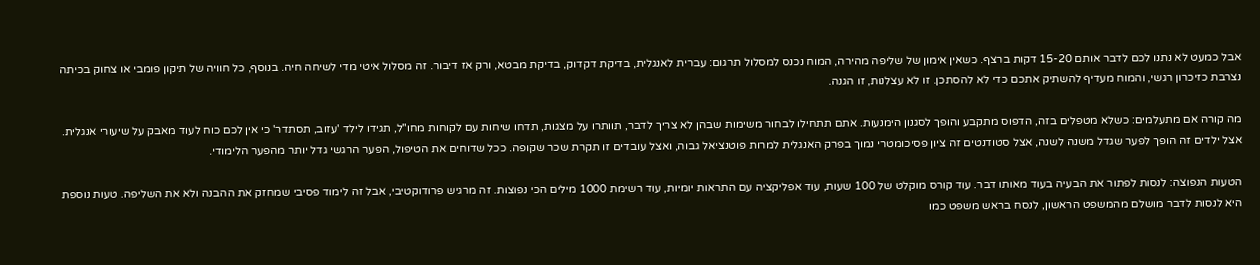אבל כמעט לא נתנו לכם לדבר אותם 15-20 דקות ברצף. כשאין אימון של שליפה מהירה, המוח נכנס למסלול תרגום: עברית לאנגלית, בדיקת דקדוק, בדיקת מבטא, ורק אז דיבור. זה מסלול איטי מדי לשיחה חיה. בנוסף, כל חוויה של תיקון פומבי או צחוק בכיתה נצרבת כזיכרון רגשי, והמוח מעדיף להשתיק אתכם כדי לא להסתכן. זו לא עצלנות, זו הגנה.

מה קורה אם מתעלמים: כשלא מטפלים בזה, הדפוס מתקבע והופך לסגנון הימנעות. אתם תתחילו לבחור משימות שבהן לא צריך לדבר, תוותרו על מצגות, תדחו שיחות עם לקוחות מחו"ל, תגידו לילד 'עזוב, תסתדר' כי אין לכם כוח לעוד מאבק על שיעורי אנגלית. אצל ילדים זה הופך לפער שגדל משנה לשנה, אצל סטודנטים זה ציון פסיכומטרי נמוך בפרק האנגלית למרות פוטנציאל גבוה, ואצל עובדים זו תקרת שכר שקופה. ככל שדוחים את הטיפול, הפער הרגשי גדל יותר מהפער הלימודי.

הטעות הנפוצה: לנסות לפתור את הבעיה בעוד מאותו דבר. עוד קורס מוקלט של 100 שעות, עוד אפליקציה עם התראות יומיות, עוד רשימת 1000 מילים הכי נפוצות. זה מרגיש פרודוקטיבי, אבל זה לימוד פסיבי שמחזק את ההבנה ולא את השליפה. טעות נוספת היא לנסות לדבר מושלם מהמשפט הראשון, לנסח בראש משפט כמו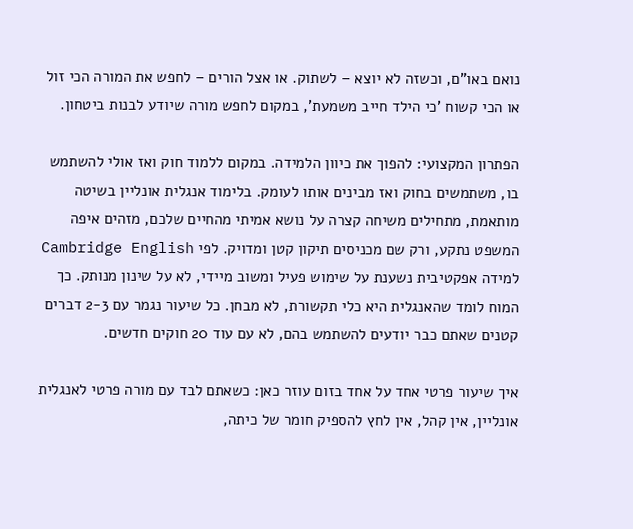נואם באו"ם, וכשזה לא יוצא – לשתוק. או אצל הורים – לחפש את המורה הכי זול או הכי קשוח 'כי הילד חייב משמעת', במקום לחפש מורה שיודע לבנות ביטחון.

הפתרון המקצועי: להפוך את כיוון הלמידה. במקום ללמוד חוק ואז אולי להשתמש בו, משתמשים בחוק ואז מבינים אותו לעומק. בלימוד אנגלית אונליין בשיטה מותאמת, מתחילים משיחה קצרה על נושא אמיתי מהחיים שלכם, מזהים איפה המשפט נתקע, ורק שם מכניסים תיקון קטן ומדויק. לפי Cambridge English למידה אפקטיבית נשענת על שימוש פעיל ומשוב מיידי, לא על שינון מנותק. כך המוח לומד שהאנגלית היא כלי תקשורת, לא מבחן. כל שיעור נגמר עם 2-3 דברים קטנים שאתם כבר יודעים להשתמש בהם, לא עם עוד 20 חוקים חדשים.

איך שיעור פרטי אחד על אחד בזום עוזר כאן: כשאתם לבד עם מורה פרטי לאנגלית אונליין, אין קהל, אין לחץ להספיק חומר של כיתה,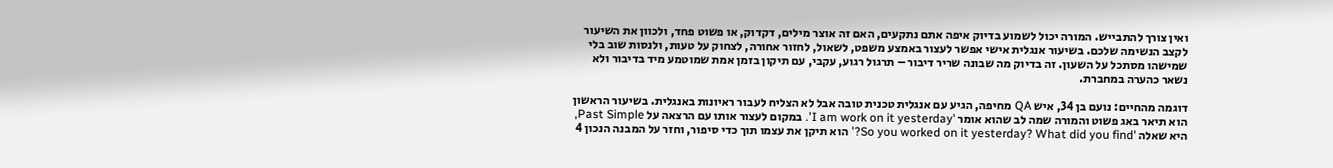ואין צורך להתבייש. המורה יכול לשמוע בדיוק איפה אתם נתקעים, האם זה אוצר מילים, דקדוק, או פשוט פחד, ולכוון את השיעור לקצב הנשימה שלכם. בשיעור אנגלית אישי אפשר לעצור באמצע משפט, לשאול, לחזור אחורה, לצחוק על טעות, ולנסות שוב בלי שמישהו מסתכל על השעון. זה בדיוק מה שבונה שריר דיבור – תרגול רגוע, עקבי, עם תיקון בזמן אמת שמוטמע מיד בדיבור ולא נשאר כהערה במחברת.

דוגמה מהחיים: נועם בן 34, איש QA מחיפה, הגיע עם אנגלית טכנית טובה אבל לא הצליח לעבור ראיונות באנגלית. בשיעור הראשון הוא תיאר באג פשוט והמורה שמה לב שהוא אומר 'I am work on it yesterday'. במקום לעצור אותו עם הרצאה על Past Simple, היא שאלה 'So you worked on it yesterday? What did you find?' הוא תיקן את עצמו תוך כדי סיפור, וחזר על המבנה הנכון 4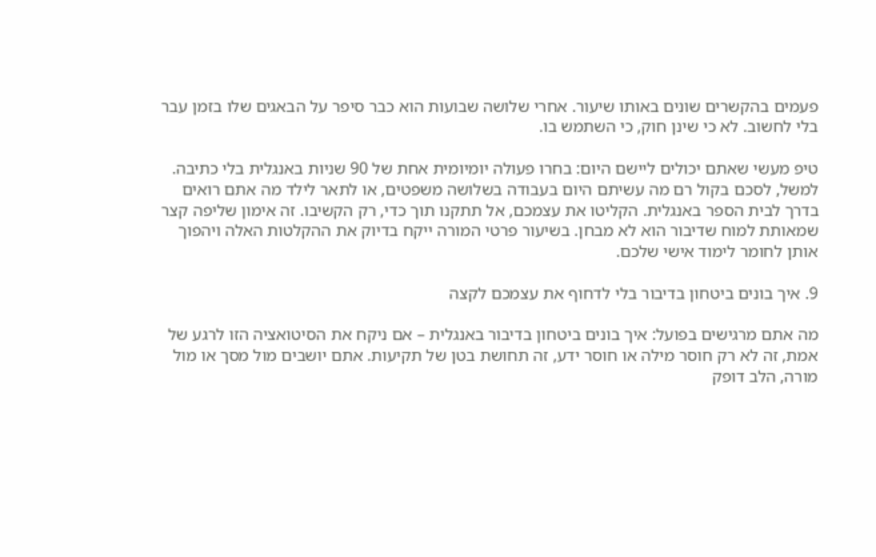פעמים בהקשרים שונים באותו שיעור. אחרי שלושה שבועות הוא כבר סיפר על הבאגים שלו בזמן עבר בלי לחשוב. לא כי שינן חוק, כי השתמש בו.

טיפ מעשי שאתם יכולים ליישם היום: בחרו פעולה יומיומית אחת של 90 שניות באנגלית בלי כתיבה. למשל, לסכם בקול רם מה עשיתם היום בעבודה בשלושה משפטים, או לתאר לילד מה אתם רואים בדרך לבית הספר באנגלית. הקליטו את עצמכם, אל תתקנו תוך כדי, רק הקשיבו. זה אימון שליפה קצר שמאותת למוח שדיבור הוא לא מבחן. בשיעור פרטי המורה ייקח בדיוק את ההקלטות האלה ויהפוך אותן לחומר לימוד אישי שלכם.

9. איך בונים ביטחון בדיבור בלי לדחוף את עצמכם לקצה

מה אתם מרגישים בפועל: איך בונים ביטחון בדיבור באנגלית – אם ניקח את הסיטואציה הזו לרגע של אמת, זה לא רק חוסר מילה או חוסר ידע, זה תחושת בטן של תקיעות. אתם יושבים מול מסך או מול מורה, הלב דופק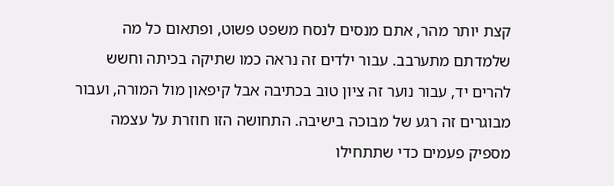קצת יותר מהר, אתם מנסים לנסח משפט פשוט, ופתאום כל מה שלמדתם מתערבב. עבור ילדים זה נראה כמו שתיקה בכיתה וחשש להרים יד, עבור נוער זה ציון טוב בכתיבה אבל קיפאון מול המורה, ועבור מבוגרים זה רגע של מבוכה בישיבה. התחושה הזו חוזרת על עצמה מספיק פעמים כדי שתתחילו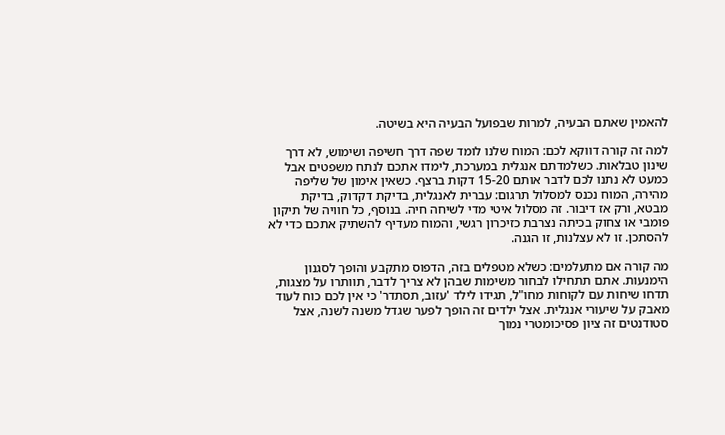להאמין שאתם הבעיה, למרות שבפועל הבעיה היא בשיטה.

למה זה קורה דווקא לכם: המוח שלנו לומד שפה דרך חשיפה ושימוש, לא דרך שינון טבלאות. כשלמדתם אנגלית במערכת, לימדו אתכם לנתח משפטים אבל כמעט לא נתנו לכם לדבר אותם 15-20 דקות ברצף. כשאין אימון של שליפה מהירה, המוח נכנס למסלול תרגום: עברית לאנגלית, בדיקת דקדוק, בדיקת מבטא, ורק אז דיבור. זה מסלול איטי מדי לשיחה חיה. בנוסף, כל חוויה של תיקון פומבי או צחוק בכיתה נצרבת כזיכרון רגשי, והמוח מעדיף להשתיק אתכם כדי לא להסתכן. זו לא עצלנות, זו הגנה.

מה קורה אם מתעלמים: כשלא מטפלים בזה, הדפוס מתקבע והופך לסגנון הימנעות. אתם תתחילו לבחור משימות שבהן לא צריך לדבר, תוותרו על מצגות, תדחו שיחות עם לקוחות מחו"ל, תגידו לילד 'עזוב, תסתדר' כי אין לכם כוח לעוד מאבק על שיעורי אנגלית. אצל ילדים זה הופך לפער שגדל משנה לשנה, אצל סטודנטים זה ציון פסיכומטרי נמוך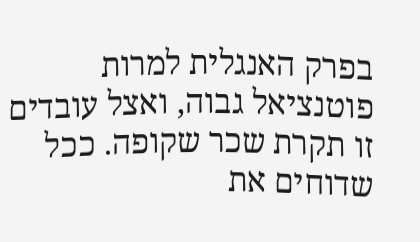בפרק האנגלית למרות פוטנציאל גבוה, ואצל עובדים זו תקרת שכר שקופה. ככל שדוחים את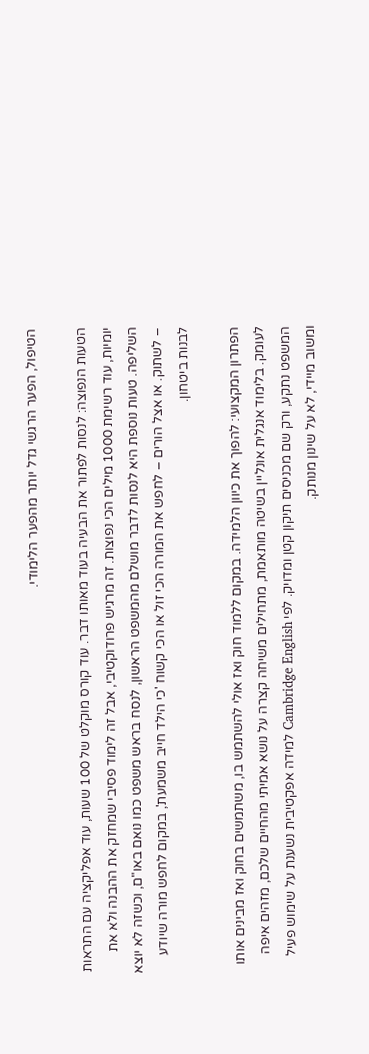הטיפול, הפער הרגשי גדל יותר מהפער הלימודי.

הטעות הנפוצה: לנסות לפתור את הבעיה בעוד מאותו דבר. עוד קורס מוקלט של 100 שעות, עוד אפליקציה עם התראות יומיות, עוד רשימת 1000 מילים הכי נפוצות. זה מרגיש פרודוקטיבי, אבל זה לימוד פסיבי שמחזק את ההבנה ולא את השליפה. טעות נוספת היא לנסות לדבר מושלם מהמשפט הראשון, לנסח בראש משפט כמו נואם באו"ם, וכשזה לא יוצא – לשתוק. או אצל הורים – לחפש את המורה הכי זול או הכי קשוח 'כי הילד חייב משמעת', במקום לחפש מורה שיודע לבנות ביטחון.

הפתרון המקצועי: להפוך את כיוון הלמידה. במקום ללמוד חוק ואז אולי להשתמש בו, משתמשים בחוק ואז מבינים אותו לעומק. בלימוד אנגלית אונליין בשיטה מותאמת, מתחילים משיחה קצרה על נושא אמיתי מהחיים שלכם, מזהים איפה המשפט נתקע, ורק שם מכניסים תיקון קטן ומדויק. לפי Cambridge English למידה אפקטיבית נשענת על שימוש פעיל ומשוב מיידי, לא על שינון מנותק.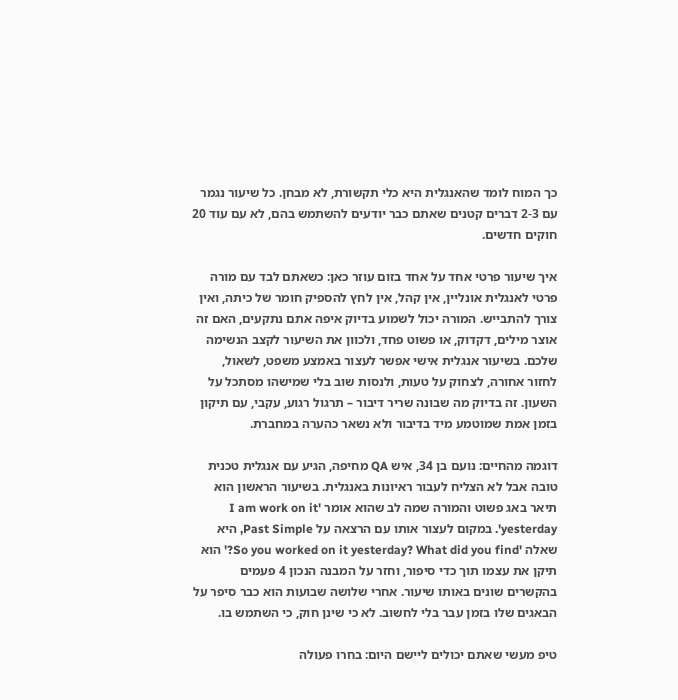כך המוח לומד שהאנגלית היא כלי תקשורת, לא מבחן. כל שיעור נגמר עם 2-3 דברים קטנים שאתם כבר יודעים להשתמש בהם, לא עם עוד 20 חוקים חדשים.

איך שיעור פרטי אחד על אחד בזום עוזר כאן: כשאתם לבד עם מורה פרטי לאנגלית אונליין, אין קהל, אין לחץ להספיק חומר של כיתה, ואין צורך להתבייש. המורה יכול לשמוע בדיוק איפה אתם נתקעים, האם זה אוצר מילים, דקדוק, או פשוט פחד, ולכוון את השיעור לקצב הנשימה שלכם. בשיעור אנגלית אישי אפשר לעצור באמצע משפט, לשאול, לחזור אחורה, לצחוק על טעות, ולנסות שוב בלי שמישהו מסתכל על השעון. זה בדיוק מה שבונה שריר דיבור – תרגול רגוע, עקבי, עם תיקון בזמן אמת שמוטמע מיד בדיבור ולא נשאר כהערה במחברת.

דוגמה מהחיים: נועם בן 34, איש QA מחיפה, הגיע עם אנגלית טכנית טובה אבל לא הצליח לעבור ראיונות באנגלית. בשיעור הראשון הוא תיאר באג פשוט והמורה שמה לב שהוא אומר 'I am work on it yesterday'. במקום לעצור אותו עם הרצאה על Past Simple, היא שאלה 'So you worked on it yesterday? What did you find?' הוא תיקן את עצמו תוך כדי סיפור, וחזר על המבנה הנכון 4 פעמים בהקשרים שונים באותו שיעור. אחרי שלושה שבועות הוא כבר סיפר על הבאגים שלו בזמן עבר בלי לחשוב. לא כי שינן חוק, כי השתמש בו.

טיפ מעשי שאתם יכולים ליישם היום: בחרו פעולה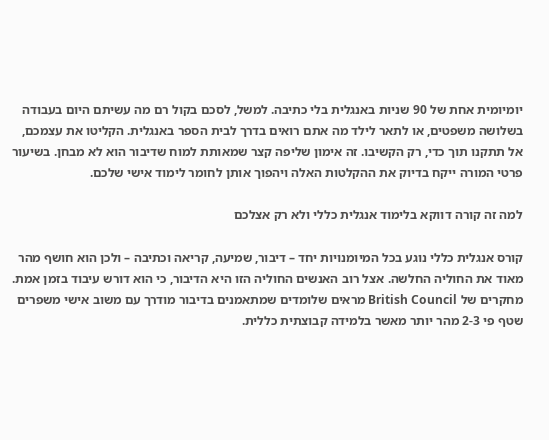יומיומית אחת של 90 שניות באנגלית בלי כתיבה. למשל, לסכם בקול רם מה עשיתם היום בעבודה בשלושה משפטים, או לתאר לילד מה אתם רואים בדרך לבית הספר באנגלית. הקליטו את עצמכם, אל תתקנו תוך כדי, רק הקשיבו. זה אימון שליפה קצר שמאותת למוח שדיבור הוא לא מבחן. בשיעור פרטי המורה ייקח בדיוק את ההקלטות האלה ויהפוך אותן לחומר לימוד אישי שלכם.

למה זה קורה דווקא בלימוד אנגלית כללי ולא רק אצלכם

קורס אנגלית כללי נוגע בכל המיומנויות יחד – דיבור, שמיעה, קריאה וכתיבה – ולכן הוא חושף מהר מאוד את החוליה החלשה. אצל רוב האנשים החוליה הזו היא הדיבור, כי הוא דורש עיבוד בזמן אמת. מחקרים של British Council מראים שלומדים שמתאמנים בדיבור מודרך עם משוב אישי משפרים שטף פי 2-3 מהר יותר מאשר בלמידה קבוצתית כללית.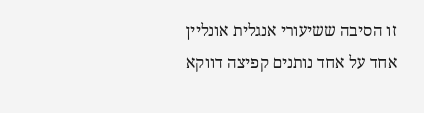זו הסיבה ששיעורי אנגלית אונליין אחד על אחד נותנים קפיצה דווקא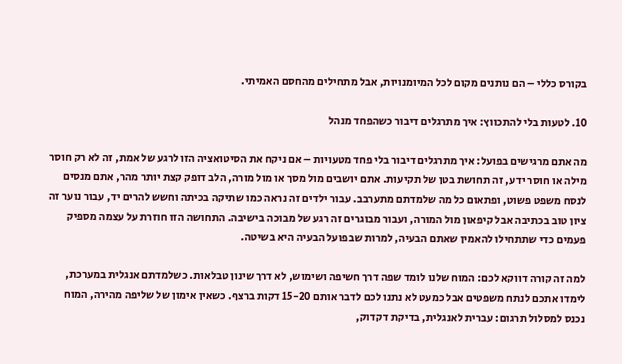בקורס כללי – הם נותנים מקום לכל המיומנויות, אבל מתחילים מהחסם האמיתי.

10. לטעות בלי להתכווץ: איך מתרגלים דיבור כשהפחד מנהל

מה אתם מרגישים בפועל: איך מתרגלים דיבור בלי פחד מטעויות – אם ניקח את הסיטואציה הזו לרגע של אמת, זה לא רק חוסר מילה או חוסר ידע, זה תחושת בטן של תקיעות. אתם יושבים מול מסך או מול מורה, הלב דופק קצת יותר מהר, אתם מנסים לנסח משפט פשוט, ופתאום כל מה שלמדתם מתערבב. עבור ילדים זה נראה כמו שתיקה בכיתה וחשש להרים יד, עבור נוער זה ציון טוב בכתיבה אבל קיפאון מול המורה, ועבור מבוגרים זה רגע של מבוכה בישיבה. התחושה הזו חוזרת על עצמה מספיק פעמים כדי שתתחילו להאמין שאתם הבעיה, למרות שבפועל הבעיה היא בשיטה.

למה זה קורה דווקא לכם: המוח שלנו לומד שפה דרך חשיפה ושימוש, לא דרך שינון טבלאות. כשלמדתם אנגלית במערכת, לימדו אתכם לנתח משפטים אבל כמעט לא נתנו לכם לדבר אותם 15-20 דקות ברצף. כשאין אימון של שליפה מהירה, המוח נכנס למסלול תרגום: עברית לאנגלית, בדיקת דקדוק,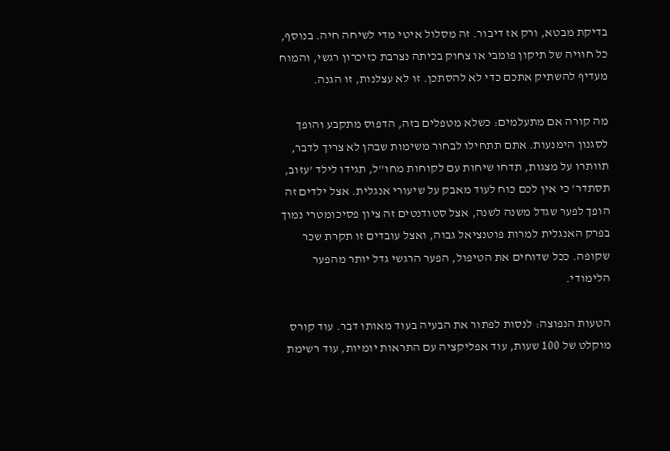בדיקת מבטא, ורק אז דיבור. זה מסלול איטי מדי לשיחה חיה. בנוסף, כל חוויה של תיקון פומבי או צחוק בכיתה נצרבת כזיכרון רגשי, והמוח מעדיף להשתיק אתכם כדי לא להסתכן. זו לא עצלנות, זו הגנה.

מה קורה אם מתעלמים: כשלא מטפלים בזה, הדפוס מתקבע והופך לסגנון הימנעות. אתם תתחילו לבחור משימות שבהן לא צריך לדבר, תוותרו על מצגות, תדחו שיחות עם לקוחות מחו"ל, תגידו לילד 'עזוב, תסתדר' כי אין לכם כוח לעוד מאבק על שיעורי אנגלית. אצל ילדים זה הופך לפער שגדל משנה לשנה, אצל סטודנטים זה ציון פסיכומטרי נמוך בפרק האנגלית למרות פוטנציאל גבוה, ואצל עובדים זו תקרת שכר שקופה. ככל שדוחים את הטיפול, הפער הרגשי גדל יותר מהפער הלימודי.

הטעות הנפוצה: לנסות לפתור את הבעיה בעוד מאותו דבר. עוד קורס מוקלט של 100 שעות, עוד אפליקציה עם התראות יומיות, עוד רשימת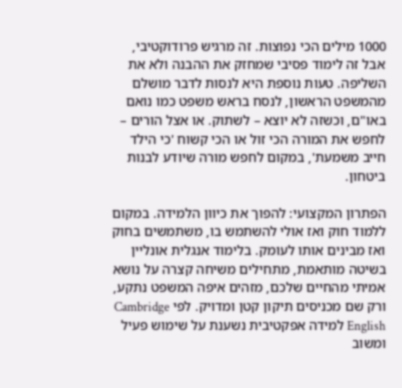1000 מילים הכי נפוצות. זה מרגיש פרודוקטיבי, אבל זה לימוד פסיבי שמחזק את ההבנה ולא את השליפה. טעות נוספת היא לנסות לדבר מושלם מהמשפט הראשון, לנסח בראש משפט כמו נואם באו"ם, וכשזה לא יוצא – לשתוק. או אצל הורים – לחפש את המורה הכי זול או הכי קשוח 'כי הילד חייב משמעת', במקום לחפש מורה שיודע לבנות ביטחון.

הפתרון המקצועי: להפוך את כיוון הלמידה. במקום ללמוד חוק ואז אולי להשתמש בו, משתמשים בחוק ואז מבינים אותו לעומק. בלימוד אנגלית אונליין בשיטה מותאמת, מתחילים משיחה קצרה על נושא אמיתי מהחיים שלכם, מזהים איפה המשפט נתקע, ורק שם מכניסים תיקון קטן ומדויק. לפי Cambridge English למידה אפקטיבית נשענת על שימוש פעיל ומשוב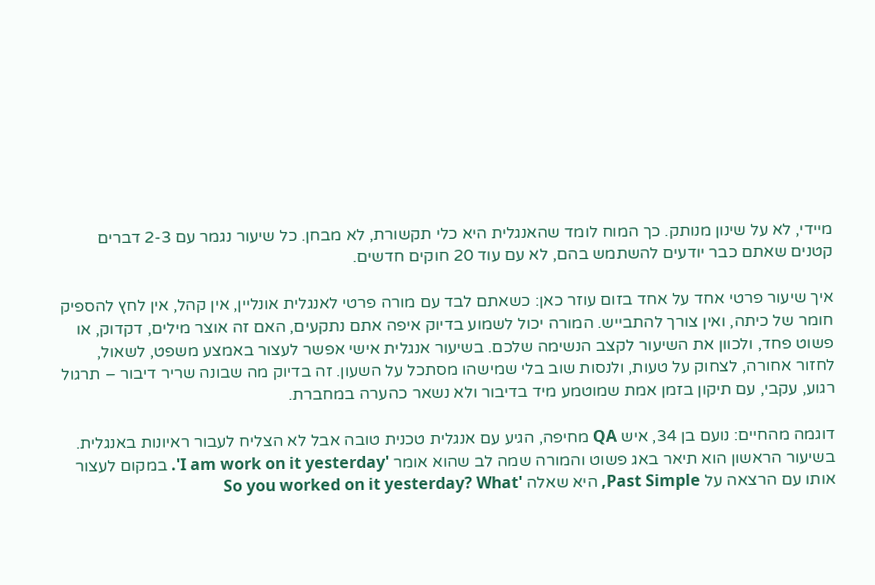מיידי, לא על שינון מנותק. כך המוח לומד שהאנגלית היא כלי תקשורת, לא מבחן. כל שיעור נגמר עם 2-3 דברים קטנים שאתם כבר יודעים להשתמש בהם, לא עם עוד 20 חוקים חדשים.

איך שיעור פרטי אחד על אחד בזום עוזר כאן: כשאתם לבד עם מורה פרטי לאנגלית אונליין, אין קהל, אין לחץ להספיק חומר של כיתה, ואין צורך להתבייש. המורה יכול לשמוע בדיוק איפה אתם נתקעים, האם זה אוצר מילים, דקדוק, או פשוט פחד, ולכוון את השיעור לקצב הנשימה שלכם. בשיעור אנגלית אישי אפשר לעצור באמצע משפט, לשאול, לחזור אחורה, לצחוק על טעות, ולנסות שוב בלי שמישהו מסתכל על השעון. זה בדיוק מה שבונה שריר דיבור – תרגול רגוע, עקבי, עם תיקון בזמן אמת שמוטמע מיד בדיבור ולא נשאר כהערה במחברת.

דוגמה מהחיים: נועם בן 34, איש QA מחיפה, הגיע עם אנגלית טכנית טובה אבל לא הצליח לעבור ראיונות באנגלית. בשיעור הראשון הוא תיאר באג פשוט והמורה שמה לב שהוא אומר 'I am work on it yesterday'. במקום לעצור אותו עם הרצאה על Past Simple, היא שאלה 'So you worked on it yesterday? What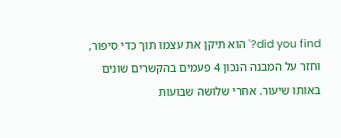did you find?' הוא תיקן את עצמו תוך כדי סיפור, וחזר על המבנה הנכון 4 פעמים בהקשרים שונים באותו שיעור. אחרי שלושה שבועות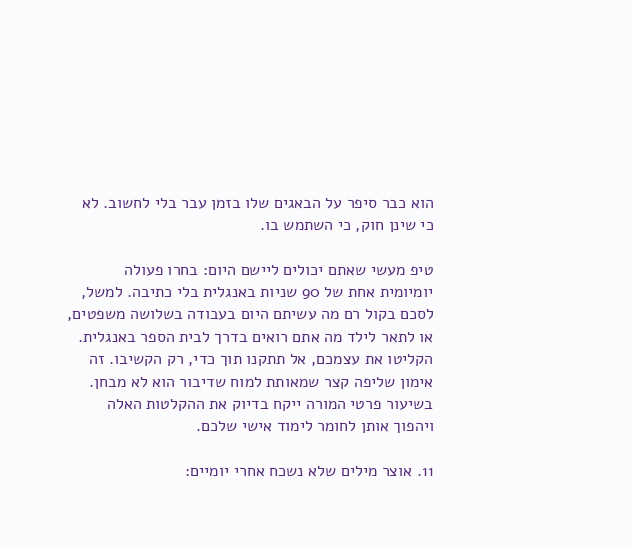הוא כבר סיפר על הבאגים שלו בזמן עבר בלי לחשוב. לא כי שינן חוק, כי השתמש בו.

טיפ מעשי שאתם יכולים ליישם היום: בחרו פעולה יומיומית אחת של 90 שניות באנגלית בלי כתיבה. למשל, לסכם בקול רם מה עשיתם היום בעבודה בשלושה משפטים, או לתאר לילד מה אתם רואים בדרך לבית הספר באנגלית. הקליטו את עצמכם, אל תתקנו תוך כדי, רק הקשיבו. זה אימון שליפה קצר שמאותת למוח שדיבור הוא לא מבחן. בשיעור פרטי המורה ייקח בדיוק את ההקלטות האלה ויהפוך אותן לחומר לימוד אישי שלכם.

11. אוצר מילים שלא נשכח אחרי יומיים: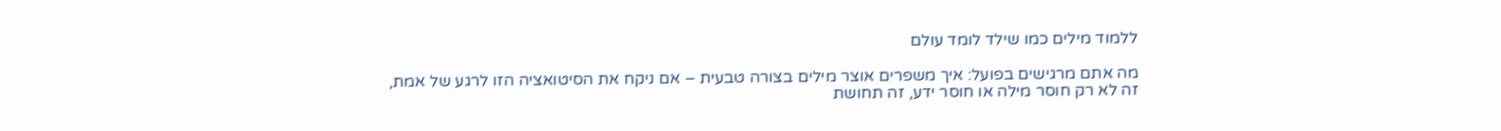ללמוד מילים כמו שילד לומד עולם

מה אתם מרגישים בפועל: איך משפרים אוצר מילים בצורה טבעית – אם ניקח את הסיטואציה הזו לרגע של אמת, זה לא רק חוסר מילה או חוסר ידע, זה תחושת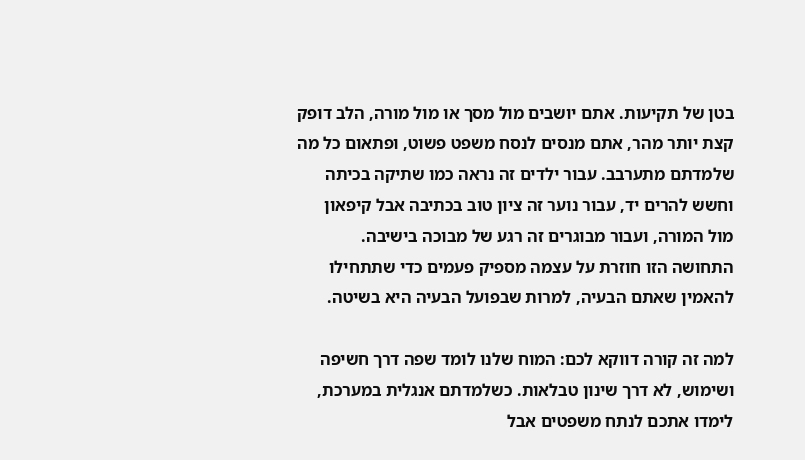בטן של תקיעות. אתם יושבים מול מסך או מול מורה, הלב דופק קצת יותר מהר, אתם מנסים לנסח משפט פשוט, ופתאום כל מה שלמדתם מתערבב. עבור ילדים זה נראה כמו שתיקה בכיתה וחשש להרים יד, עבור נוער זה ציון טוב בכתיבה אבל קיפאון מול המורה, ועבור מבוגרים זה רגע של מבוכה בישיבה. התחושה הזו חוזרת על עצמה מספיק פעמים כדי שתתחילו להאמין שאתם הבעיה, למרות שבפועל הבעיה היא בשיטה.

למה זה קורה דווקא לכם: המוח שלנו לומד שפה דרך חשיפה ושימוש, לא דרך שינון טבלאות. כשלמדתם אנגלית במערכת, לימדו אתכם לנתח משפטים אבל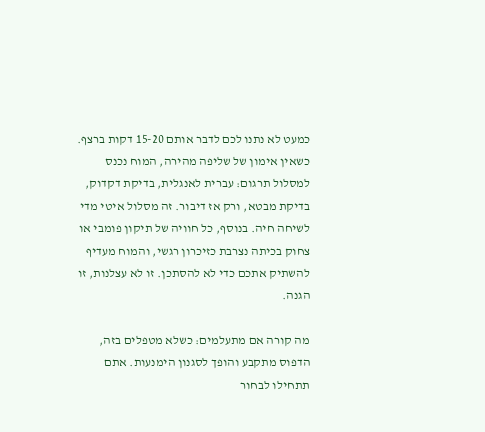כמעט לא נתנו לכם לדבר אותם 15-20 דקות ברצף. כשאין אימון של שליפה מהירה, המוח נכנס למסלול תרגום: עברית לאנגלית, בדיקת דקדוק, בדיקת מבטא, ורק אז דיבור. זה מסלול איטי מדי לשיחה חיה. בנוסף, כל חוויה של תיקון פומבי או צחוק בכיתה נצרבת כזיכרון רגשי, והמוח מעדיף להשתיק אתכם כדי לא להסתכן. זו לא עצלנות, זו הגנה.

מה קורה אם מתעלמים: כשלא מטפלים בזה, הדפוס מתקבע והופך לסגנון הימנעות. אתם תתחילו לבחור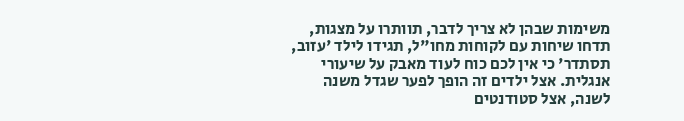משימות שבהן לא צריך לדבר, תוותרו על מצגות, תדחו שיחות עם לקוחות מחו"ל, תגידו לילד 'עזוב, תסתדר' כי אין לכם כוח לעוד מאבק על שיעורי אנגלית. אצל ילדים זה הופך לפער שגדל משנה לשנה, אצל סטודנטים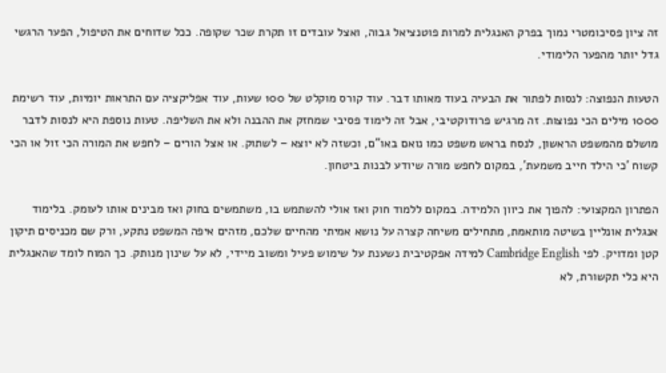זה ציון פסיכומטרי נמוך בפרק האנגלית למרות פוטנציאל גבוה, ואצל עובדים זו תקרת שכר שקופה. ככל שדוחים את הטיפול, הפער הרגשי גדל יותר מהפער הלימודי.

הטעות הנפוצה: לנסות לפתור את הבעיה בעוד מאותו דבר. עוד קורס מוקלט של 100 שעות, עוד אפליקציה עם התראות יומיות, עוד רשימת 1000 מילים הכי נפוצות. זה מרגיש פרודוקטיבי, אבל זה לימוד פסיבי שמחזק את ההבנה ולא את השליפה. טעות נוספת היא לנסות לדבר מושלם מהמשפט הראשון, לנסח בראש משפט כמו נואם באו"ם, וכשזה לא יוצא – לשתוק. או אצל הורים – לחפש את המורה הכי זול או הכי קשוח 'כי הילד חייב משמעת', במקום לחפש מורה שיודע לבנות ביטחון.

הפתרון המקצועי: להפוך את כיוון הלמידה. במקום ללמוד חוק ואז אולי להשתמש בו, משתמשים בחוק ואז מבינים אותו לעומק. בלימוד אנגלית אונליין בשיטה מותאמת, מתחילים משיחה קצרה על נושא אמיתי מהחיים שלכם, מזהים איפה המשפט נתקע, ורק שם מכניסים תיקון קטן ומדויק. לפי Cambridge English למידה אפקטיבית נשענת על שימוש פעיל ומשוב מיידי, לא על שינון מנותק. כך המוח לומד שהאנגלית היא כלי תקשורת, לא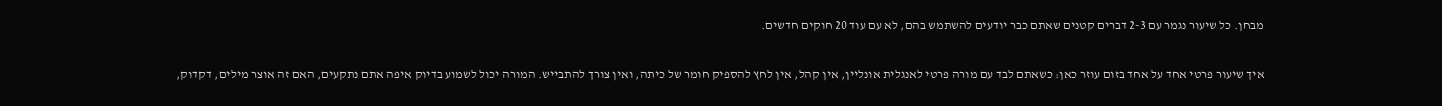מבחן. כל שיעור נגמר עם 2-3 דברים קטנים שאתם כבר יודעים להשתמש בהם, לא עם עוד 20 חוקים חדשים.

איך שיעור פרטי אחד על אחד בזום עוזר כאן: כשאתם לבד עם מורה פרטי לאנגלית אונליין, אין קהל, אין לחץ להספיק חומר של כיתה, ואין צורך להתבייש. המורה יכול לשמוע בדיוק איפה אתם נתקעים, האם זה אוצר מילים, דקדוק,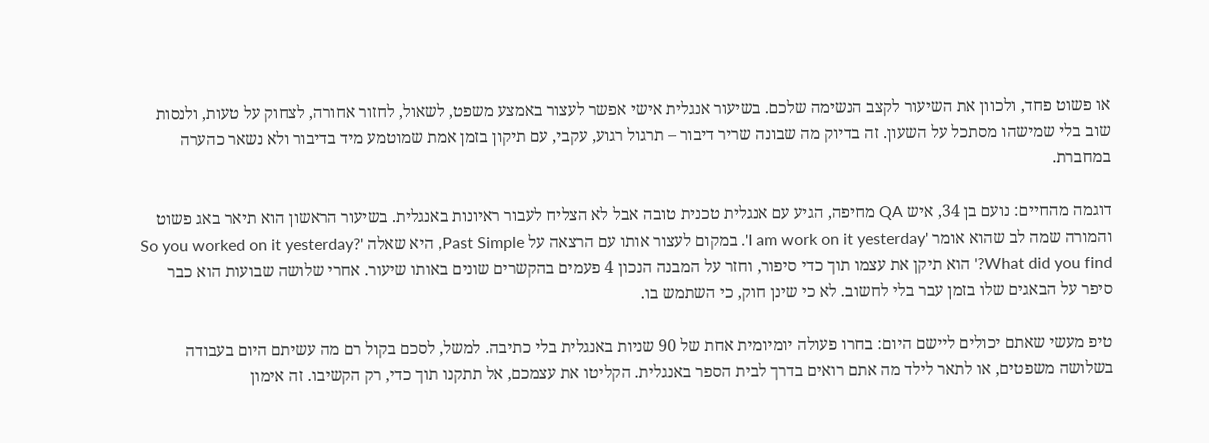או פשוט פחד, ולכוון את השיעור לקצב הנשימה שלכם. בשיעור אנגלית אישי אפשר לעצור באמצע משפט, לשאול, לחזור אחורה, לצחוק על טעות, ולנסות שוב בלי שמישהו מסתכל על השעון. זה בדיוק מה שבונה שריר דיבור – תרגול רגוע, עקבי, עם תיקון בזמן אמת שמוטמע מיד בדיבור ולא נשאר כהערה במחברת.

דוגמה מהחיים: נועם בן 34, איש QA מחיפה, הגיע עם אנגלית טכנית טובה אבל לא הצליח לעבור ראיונות באנגלית. בשיעור הראשון הוא תיאר באג פשוט והמורה שמה לב שהוא אומר 'I am work on it yesterday'. במקום לעצור אותו עם הרצאה על Past Simple, היא שאלה 'So you worked on it yesterday? What did you find?' הוא תיקן את עצמו תוך כדי סיפור, וחזר על המבנה הנכון 4 פעמים בהקשרים שונים באותו שיעור. אחרי שלושה שבועות הוא כבר סיפר על הבאגים שלו בזמן עבר בלי לחשוב. לא כי שינן חוק, כי השתמש בו.

טיפ מעשי שאתם יכולים ליישם היום: בחרו פעולה יומיומית אחת של 90 שניות באנגלית בלי כתיבה. למשל, לסכם בקול רם מה עשיתם היום בעבודה בשלושה משפטים, או לתאר לילד מה אתם רואים בדרך לבית הספר באנגלית. הקליטו את עצמכם, אל תתקנו תוך כדי, רק הקשיבו. זה אימון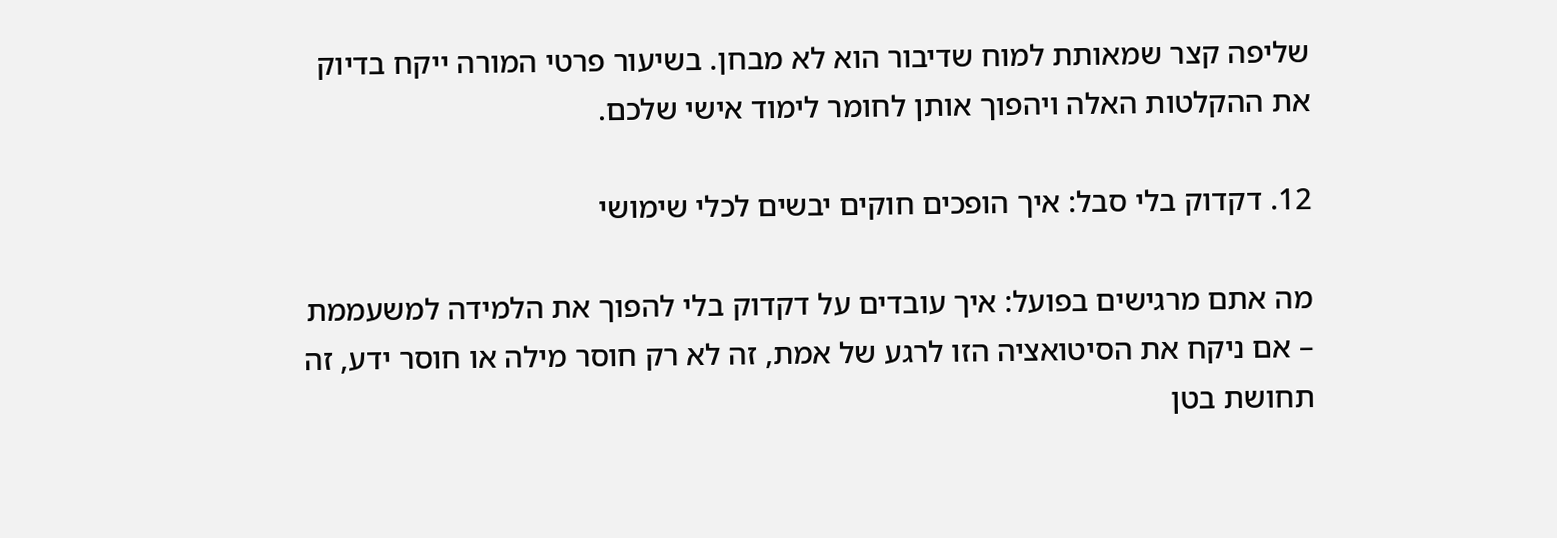שליפה קצר שמאותת למוח שדיבור הוא לא מבחן. בשיעור פרטי המורה ייקח בדיוק את ההקלטות האלה ויהפוך אותן לחומר לימוד אישי שלכם.

12. דקדוק בלי סבל: איך הופכים חוקים יבשים לכלי שימושי

מה אתם מרגישים בפועל: איך עובדים על דקדוק בלי להפוך את הלמידה למשעממת – אם ניקח את הסיטואציה הזו לרגע של אמת, זה לא רק חוסר מילה או חוסר ידע, זה תחושת בטן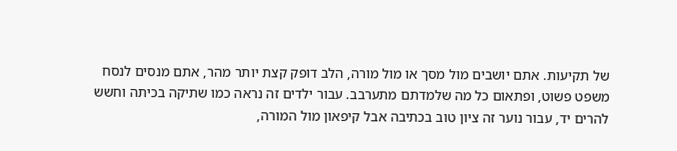של תקיעות. אתם יושבים מול מסך או מול מורה, הלב דופק קצת יותר מהר, אתם מנסים לנסח משפט פשוט, ופתאום כל מה שלמדתם מתערבב. עבור ילדים זה נראה כמו שתיקה בכיתה וחשש להרים יד, עבור נוער זה ציון טוב בכתיבה אבל קיפאון מול המורה,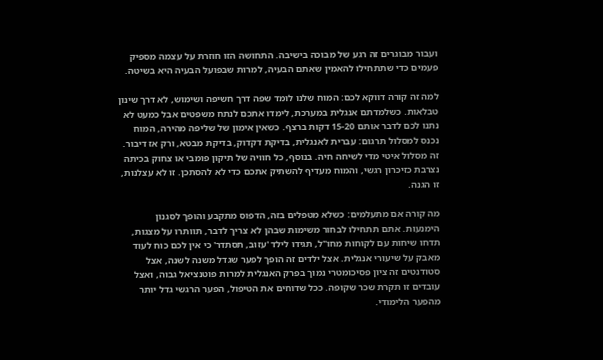ועבור מבוגרים זה רגע של מבוכה בישיבה. התחושה הזו חוזרת על עצמה מספיק פעמים כדי שתתחילו להאמין שאתם הבעיה, למרות שבפועל הבעיה היא בשיטה.

למה זה קורה דווקא לכם: המוח שלנו לומד שפה דרך חשיפה ושימוש, לא דרך שינון טבלאות. כשלמדתם אנגלית במערכת, לימדו אתכם לנתח משפטים אבל כמעט לא נתנו לכם לדבר אותם 15-20 דקות ברצף. כשאין אימון של שליפה מהירה, המוח נכנס למסלול תרגום: עברית לאנגלית, בדיקת דקדוק, בדיקת מבטא, ורק אז דיבור. זה מסלול איטי מדי לשיחה חיה. בנוסף, כל חוויה של תיקון פומבי או צחוק בכיתה נצרבת כזיכרון רגשי, והמוח מעדיף להשתיק אתכם כדי לא להסתכן. זו לא עצלנות, זו הגנה.

מה קורה אם מתעלמים: כשלא מטפלים בזה, הדפוס מתקבע והופך לסגנון הימנעות. אתם תתחילו לבחור משימות שבהן לא צריך לדבר, תוותרו על מצגות, תדחו שיחות עם לקוחות מחו"ל, תגידו לילד 'עזוב, תסתדר' כי אין לכם כוח לעוד מאבק על שיעורי אנגלית. אצל ילדים זה הופך לפער שגדל משנה לשנה, אצל סטודנטים זה ציון פסיכומטרי נמוך בפרק האנגלית למרות פוטנציאל גבוה, ואצל עובדים זו תקרת שכר שקופה. ככל שדוחים את הטיפול, הפער הרגשי גדל יותר מהפער הלימודי.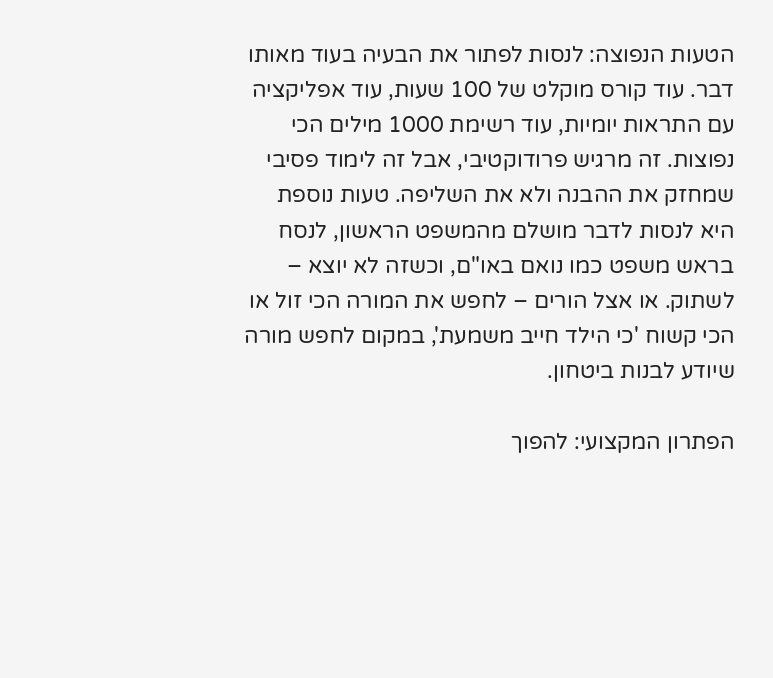הטעות הנפוצה: לנסות לפתור את הבעיה בעוד מאותו דבר. עוד קורס מוקלט של 100 שעות, עוד אפליקציה עם התראות יומיות, עוד רשימת 1000 מילים הכי נפוצות. זה מרגיש פרודוקטיבי, אבל זה לימוד פסיבי שמחזק את ההבנה ולא את השליפה. טעות נוספת היא לנסות לדבר מושלם מהמשפט הראשון, לנסח בראש משפט כמו נואם באו"ם, וכשזה לא יוצא – לשתוק. או אצל הורים – לחפש את המורה הכי זול או הכי קשוח 'כי הילד חייב משמעת', במקום לחפש מורה שיודע לבנות ביטחון.

הפתרון המקצועי: להפוך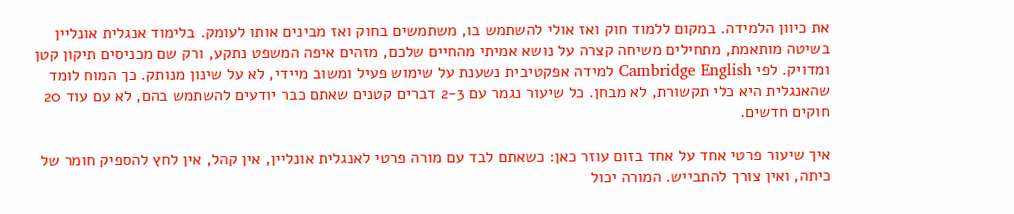את כיוון הלמידה. במקום ללמוד חוק ואז אולי להשתמש בו, משתמשים בחוק ואז מבינים אותו לעומק. בלימוד אנגלית אונליין בשיטה מותאמת, מתחילים משיחה קצרה על נושא אמיתי מהחיים שלכם, מזהים איפה המשפט נתקע, ורק שם מכניסים תיקון קטן ומדויק. לפי Cambridge English למידה אפקטיבית נשענת על שימוש פעיל ומשוב מיידי, לא על שינון מנותק. כך המוח לומד שהאנגלית היא כלי תקשורת, לא מבחן. כל שיעור נגמר עם 2-3 דברים קטנים שאתם כבר יודעים להשתמש בהם, לא עם עוד 20 חוקים חדשים.

איך שיעור פרטי אחד על אחד בזום עוזר כאן: כשאתם לבד עם מורה פרטי לאנגלית אונליין, אין קהל, אין לחץ להספיק חומר של כיתה, ואין צורך להתבייש. המורה יכול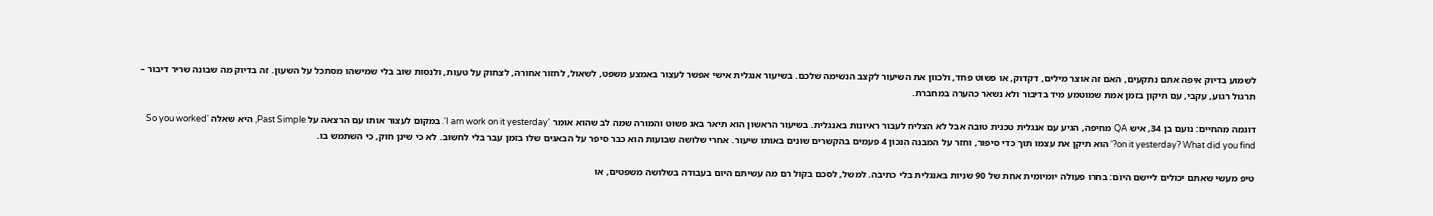לשמוע בדיוק איפה אתם נתקעים, האם זה אוצר מילים, דקדוק, או פשוט פחד, ולכוון את השיעור לקצב הנשימה שלכם. בשיעור אנגלית אישי אפשר לעצור באמצע משפט, לשאול, לחזור אחורה, לצחוק על טעות, ולנסות שוב בלי שמישהו מסתכל על השעון. זה בדיוק מה שבונה שריר דיבור – תרגול רגוע, עקבי, עם תיקון בזמן אמת שמוטמע מיד בדיבור ולא נשאר כהערה במחברת.

דוגמה מהחיים: נועם בן 34, איש QA מחיפה, הגיע עם אנגלית טכנית טובה אבל לא הצליח לעבור ראיונות באנגלית. בשיעור הראשון הוא תיאר באג פשוט והמורה שמה לב שהוא אומר 'I am work on it yesterday'. במקום לעצור אותו עם הרצאה על Past Simple, היא שאלה 'So you worked on it yesterday? What did you find?' הוא תיקן את עצמו תוך כדי סיפור, וחזר על המבנה הנכון 4 פעמים בהקשרים שונים באותו שיעור. אחרי שלושה שבועות הוא כבר סיפר על הבאגים שלו בזמן עבר בלי לחשוב. לא כי שינן חוק, כי השתמש בו.

טיפ מעשי שאתם יכולים ליישם היום: בחרו פעולה יומיומית אחת של 90 שניות באנגלית בלי כתיבה. למשל, לסכם בקול רם מה עשיתם היום בעבודה בשלושה משפטים, או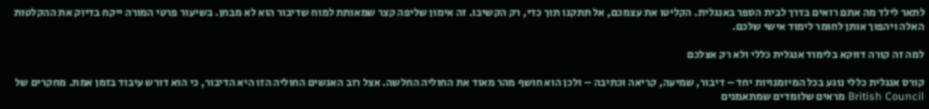לתאר לילד מה אתם רואים בדרך לבית הספר באנגלית. הקליטו את עצמכם, אל תתקנו תוך כדי, רק הקשיבו. זה אימון שליפה קצר שמאותת למוח שדיבור הוא לא מבחן. בשיעור פרטי המורה ייקח בדיוק את ההקלטות האלה ויהפוך אותן לחומר לימוד אישי שלכם.

למה זה קורה דווקא בלימוד אנגלית כללי ולא רק אצלכם

קורס אנגלית כללי נוגע בכל המיומנויות יחד – דיבור, שמיעה, קריאה וכתיבה – ולכן הוא חושף מהר מאוד את החוליה החלשה. אצל רוב האנשים החוליה הזו היא הדיבור, כי הוא דורש עיבוד בזמן אמת. מחקרים של British Council מראים שלומדים שמתאמנים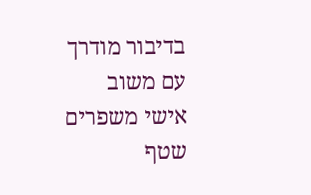בדיבור מודרך עם משוב אישי משפרים שטף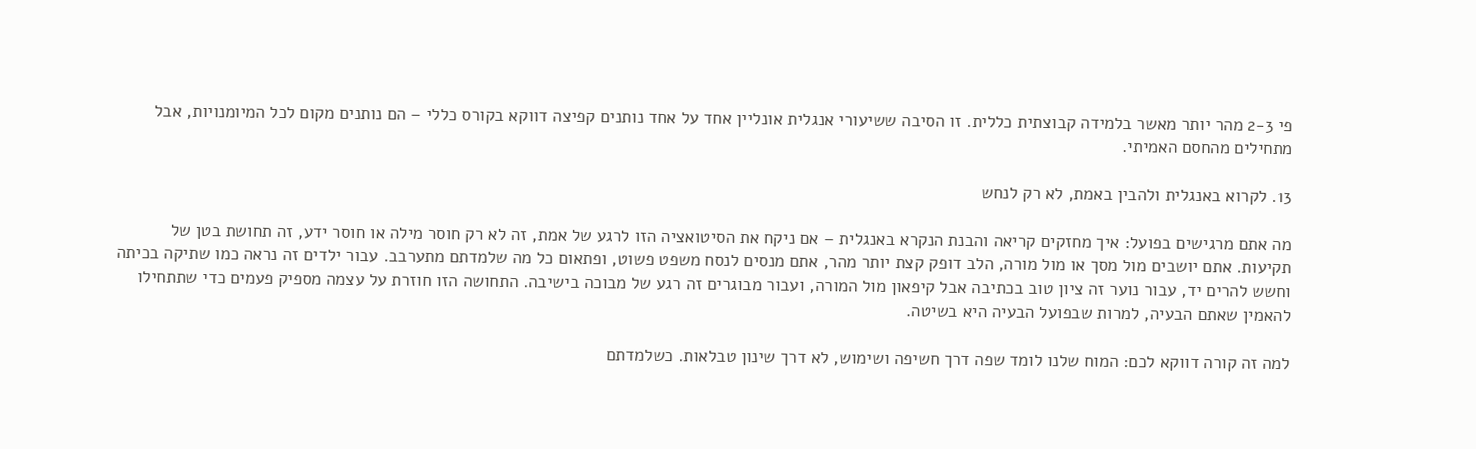פי 2-3 מהר יותר מאשר בלמידה קבוצתית כללית. זו הסיבה ששיעורי אנגלית אונליין אחד על אחד נותנים קפיצה דווקא בקורס כללי – הם נותנים מקום לכל המיומנויות, אבל מתחילים מהחסם האמיתי.

13. לקרוא באנגלית ולהבין באמת, לא רק לנחש

מה אתם מרגישים בפועל: איך מחזקים קריאה והבנת הנקרא באנגלית – אם ניקח את הסיטואציה הזו לרגע של אמת, זה לא רק חוסר מילה או חוסר ידע, זה תחושת בטן של תקיעות. אתם יושבים מול מסך או מול מורה, הלב דופק קצת יותר מהר, אתם מנסים לנסח משפט פשוט, ופתאום כל מה שלמדתם מתערבב. עבור ילדים זה נראה כמו שתיקה בכיתה וחשש להרים יד, עבור נוער זה ציון טוב בכתיבה אבל קיפאון מול המורה, ועבור מבוגרים זה רגע של מבוכה בישיבה. התחושה הזו חוזרת על עצמה מספיק פעמים כדי שתתחילו להאמין שאתם הבעיה, למרות שבפועל הבעיה היא בשיטה.

למה זה קורה דווקא לכם: המוח שלנו לומד שפה דרך חשיפה ושימוש, לא דרך שינון טבלאות. כשלמדתם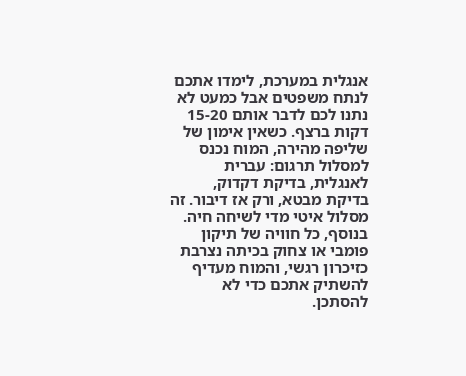אנגלית במערכת, לימדו אתכם לנתח משפטים אבל כמעט לא נתנו לכם לדבר אותם 15-20 דקות ברצף. כשאין אימון של שליפה מהירה, המוח נכנס למסלול תרגום: עברית לאנגלית, בדיקת דקדוק, בדיקת מבטא, ורק אז דיבור. זה מסלול איטי מדי לשיחה חיה. בנוסף, כל חוויה של תיקון פומבי או צחוק בכיתה נצרבת כזיכרון רגשי, והמוח מעדיף להשתיק אתכם כדי לא להסתכן.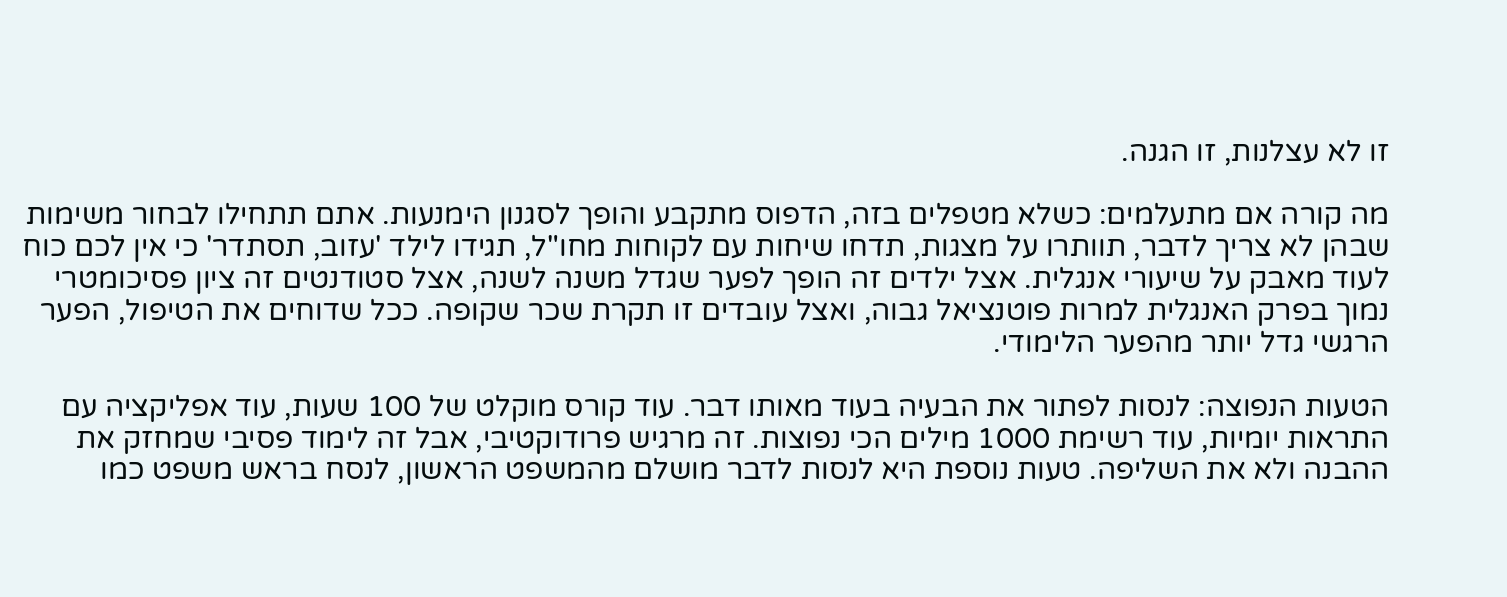זו לא עצלנות, זו הגנה.

מה קורה אם מתעלמים: כשלא מטפלים בזה, הדפוס מתקבע והופך לסגנון הימנעות. אתם תתחילו לבחור משימות שבהן לא צריך לדבר, תוותרו על מצגות, תדחו שיחות עם לקוחות מחו"ל, תגידו לילד 'עזוב, תסתדר' כי אין לכם כוח לעוד מאבק על שיעורי אנגלית. אצל ילדים זה הופך לפער שגדל משנה לשנה, אצל סטודנטים זה ציון פסיכומטרי נמוך בפרק האנגלית למרות פוטנציאל גבוה, ואצל עובדים זו תקרת שכר שקופה. ככל שדוחים את הטיפול, הפער הרגשי גדל יותר מהפער הלימודי.

הטעות הנפוצה: לנסות לפתור את הבעיה בעוד מאותו דבר. עוד קורס מוקלט של 100 שעות, עוד אפליקציה עם התראות יומיות, עוד רשימת 1000 מילים הכי נפוצות. זה מרגיש פרודוקטיבי, אבל זה לימוד פסיבי שמחזק את ההבנה ולא את השליפה. טעות נוספת היא לנסות לדבר מושלם מהמשפט הראשון, לנסח בראש משפט כמו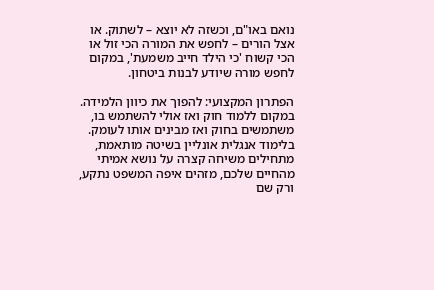נואם באו"ם, וכשזה לא יוצא – לשתוק. או אצל הורים – לחפש את המורה הכי זול או הכי קשוח 'כי הילד חייב משמעת', במקום לחפש מורה שיודע לבנות ביטחון.

הפתרון המקצועי: להפוך את כיוון הלמידה. במקום ללמוד חוק ואז אולי להשתמש בו, משתמשים בחוק ואז מבינים אותו לעומק. בלימוד אנגלית אונליין בשיטה מותאמת, מתחילים משיחה קצרה על נושא אמיתי מהחיים שלכם, מזהים איפה המשפט נתקע, ורק שם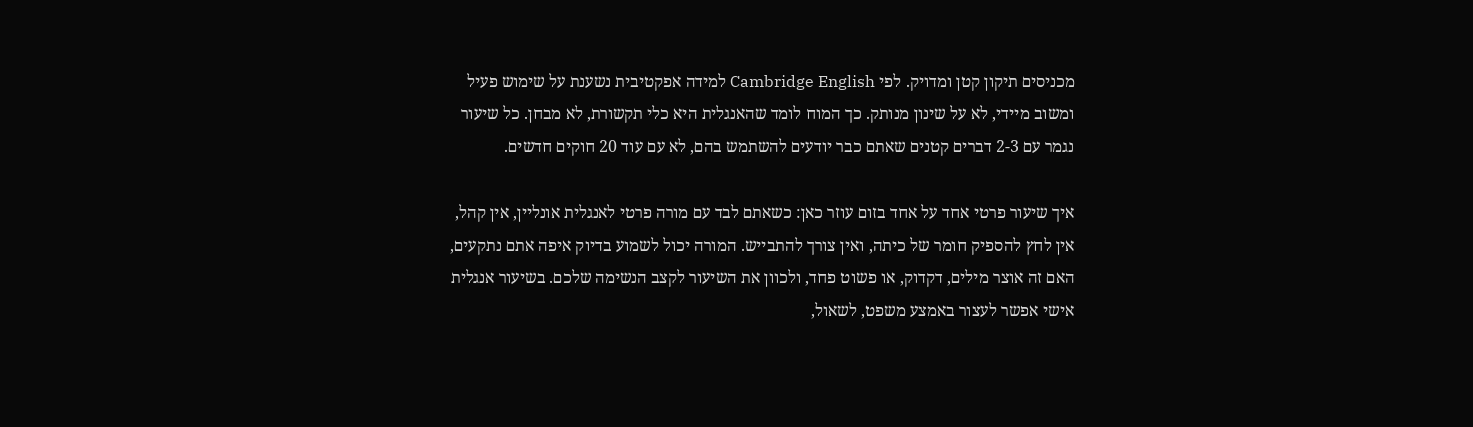מכניסים תיקון קטן ומדויק. לפי Cambridge English למידה אפקטיבית נשענת על שימוש פעיל ומשוב מיידי, לא על שינון מנותק. כך המוח לומד שהאנגלית היא כלי תקשורת, לא מבחן. כל שיעור נגמר עם 2-3 דברים קטנים שאתם כבר יודעים להשתמש בהם, לא עם עוד 20 חוקים חדשים.

איך שיעור פרטי אחד על אחד בזום עוזר כאן: כשאתם לבד עם מורה פרטי לאנגלית אונליין, אין קהל, אין לחץ להספיק חומר של כיתה, ואין צורך להתבייש. המורה יכול לשמוע בדיוק איפה אתם נתקעים, האם זה אוצר מילים, דקדוק, או פשוט פחד, ולכוון את השיעור לקצב הנשימה שלכם. בשיעור אנגלית אישי אפשר לעצור באמצע משפט, לשאול,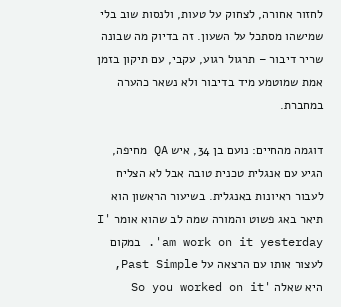לחזור אחורה, לצחוק על טעות, ולנסות שוב בלי שמישהו מסתכל על השעון. זה בדיוק מה שבונה שריר דיבור – תרגול רגוע, עקבי, עם תיקון בזמן אמת שמוטמע מיד בדיבור ולא נשאר כהערה במחברת.

דוגמה מהחיים: נועם בן 34, איש QA מחיפה, הגיע עם אנגלית טכנית טובה אבל לא הצליח לעבור ראיונות באנגלית. בשיעור הראשון הוא תיאר באג פשוט והמורה שמה לב שהוא אומר 'I am work on it yesterday'. במקום לעצור אותו עם הרצאה על Past Simple, היא שאלה 'So you worked on it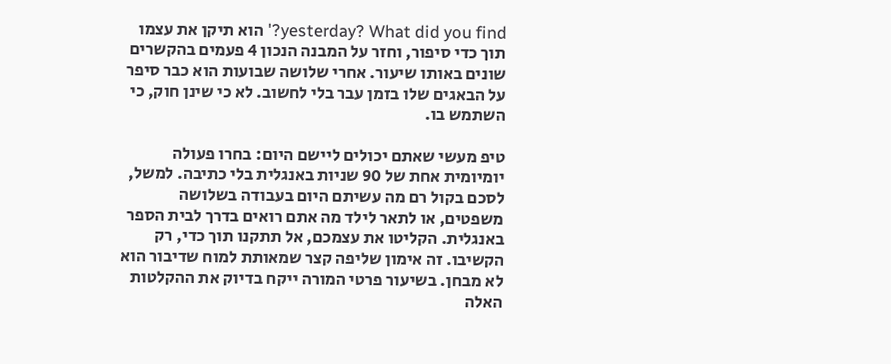yesterday? What did you find?' הוא תיקן את עצמו תוך כדי סיפור, וחזר על המבנה הנכון 4 פעמים בהקשרים שונים באותו שיעור. אחרי שלושה שבועות הוא כבר סיפר על הבאגים שלו בזמן עבר בלי לחשוב. לא כי שינן חוק, כי השתמש בו.

טיפ מעשי שאתם יכולים ליישם היום: בחרו פעולה יומיומית אחת של 90 שניות באנגלית בלי כתיבה. למשל, לסכם בקול רם מה עשיתם היום בעבודה בשלושה משפטים, או לתאר לילד מה אתם רואים בדרך לבית הספר באנגלית. הקליטו את עצמכם, אל תתקנו תוך כדי, רק הקשיבו. זה אימון שליפה קצר שמאותת למוח שדיבור הוא לא מבחן. בשיעור פרטי המורה ייקח בדיוק את ההקלטות האלה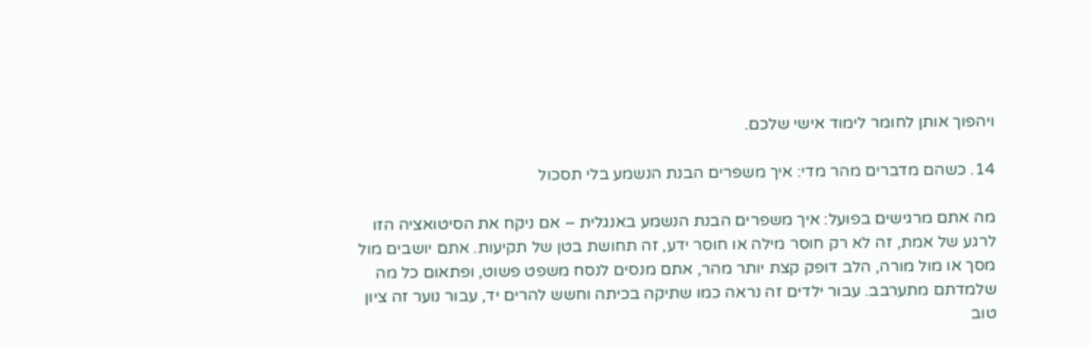ויהפוך אותן לחומר לימוד אישי שלכם.

14. כשהם מדברים מהר מדי: איך משפרים הבנת הנשמע בלי תסכול

מה אתם מרגישים בפועל: איך משפרים הבנת הנשמע באנגלית – אם ניקח את הסיטואציה הזו לרגע של אמת, זה לא רק חוסר מילה או חוסר ידע, זה תחושת בטן של תקיעות. אתם יושבים מול מסך או מול מורה, הלב דופק קצת יותר מהר, אתם מנסים לנסח משפט פשוט, ופתאום כל מה שלמדתם מתערבב. עבור ילדים זה נראה כמו שתיקה בכיתה וחשש להרים יד, עבור נוער זה ציון טוב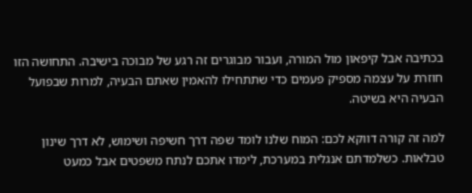בכתיבה אבל קיפאון מול המורה, ועבור מבוגרים זה רגע של מבוכה בישיבה. התחושה הזו חוזרת על עצמה מספיק פעמים כדי שתתחילו להאמין שאתם הבעיה, למרות שבפועל הבעיה היא בשיטה.

למה זה קורה דווקא לכם: המוח שלנו לומד שפה דרך חשיפה ושימוש, לא דרך שינון טבלאות. כשלמדתם אנגלית במערכת, לימדו אתכם לנתח משפטים אבל כמעט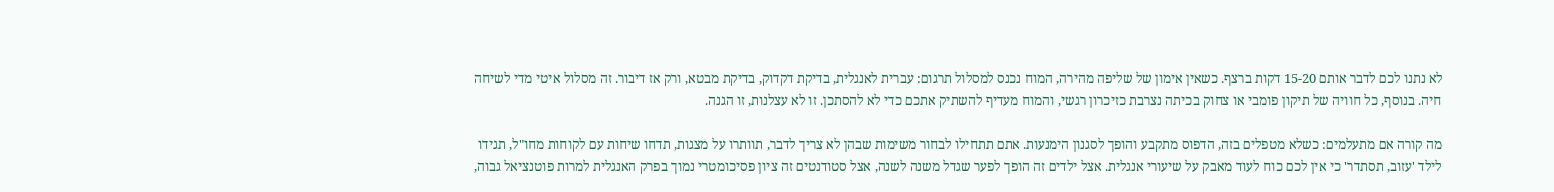לא נתנו לכם לדבר אותם 15-20 דקות ברצף. כשאין אימון של שליפה מהירה, המוח נכנס למסלול תרגום: עברית לאנגלית, בדיקת דקדוק, בדיקת מבטא, ורק אז דיבור. זה מסלול איטי מדי לשיחה חיה. בנוסף, כל חוויה של תיקון פומבי או צחוק בכיתה נצרבת כזיכרון רגשי, והמוח מעדיף להשתיק אתכם כדי לא להסתכן. זו לא עצלנות, זו הגנה.

מה קורה אם מתעלמים: כשלא מטפלים בזה, הדפוס מתקבע והופך לסגנון הימנעות. אתם תתחילו לבחור משימות שבהן לא צריך לדבר, תוותרו על מצגות, תדחו שיחות עם לקוחות מחו"ל, תגידו לילד 'עזוב, תסתדר' כי אין לכם כוח לעוד מאבק על שיעורי אנגלית. אצל ילדים זה הופך לפער שגדל משנה לשנה, אצל סטודנטים זה ציון פסיכומטרי נמוך בפרק האנגלית למרות פוטנציאל גבוה,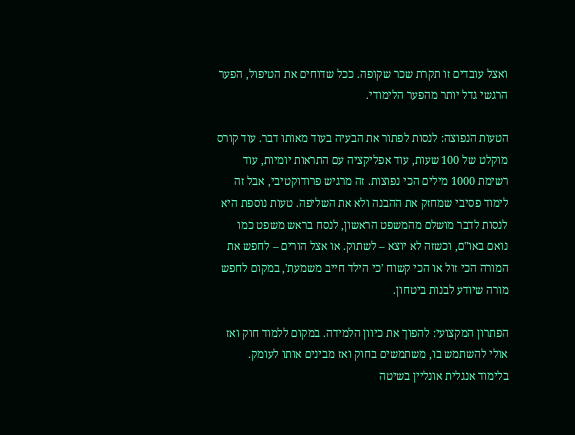ואצל עובדים זו תקרת שכר שקופה. ככל שדוחים את הטיפול, הפער הרגשי גדל יותר מהפער הלימודי.

הטעות הנפוצה: לנסות לפתור את הבעיה בעוד מאותו דבר. עוד קורס מוקלט של 100 שעות, עוד אפליקציה עם התראות יומיות, עוד רשימת 1000 מילים הכי נפוצות. זה מרגיש פרודוקטיבי, אבל זה לימוד פסיבי שמחזק את ההבנה ולא את השליפה. טעות נוספת היא לנסות לדבר מושלם מהמשפט הראשון, לנסח בראש משפט כמו נואם באו"ם, וכשזה לא יוצא – לשתוק. או אצל הורים – לחפש את המורה הכי זול או הכי קשוח 'כי הילד חייב משמעת', במקום לחפש מורה שיודע לבנות ביטחון.

הפתרון המקצועי: להפוך את כיוון הלמידה. במקום ללמוד חוק ואז אולי להשתמש בו, משתמשים בחוק ואז מבינים אותו לעומק. בלימוד אנגלית אונליין בשיטה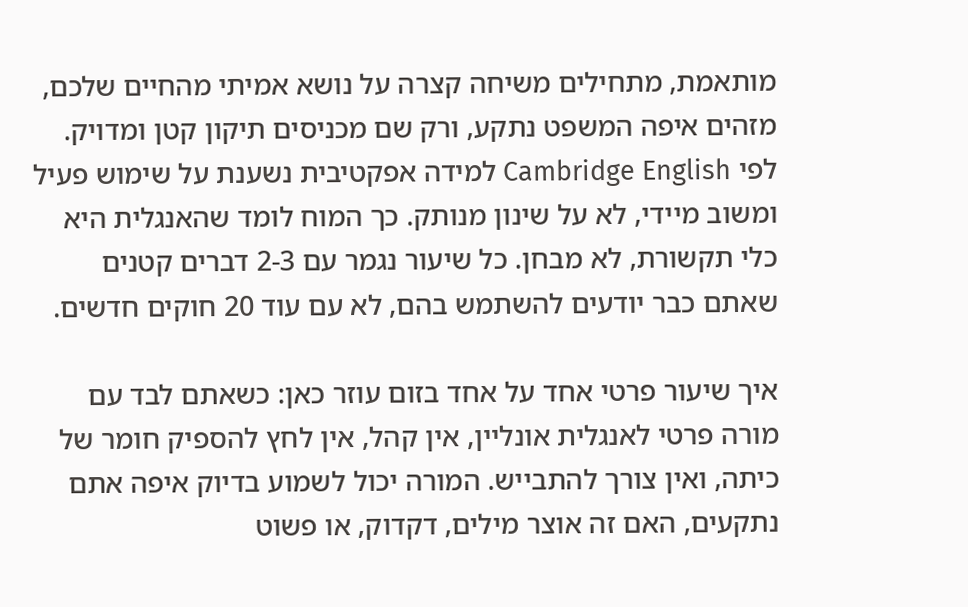מותאמת, מתחילים משיחה קצרה על נושא אמיתי מהחיים שלכם, מזהים איפה המשפט נתקע, ורק שם מכניסים תיקון קטן ומדויק. לפי Cambridge English למידה אפקטיבית נשענת על שימוש פעיל ומשוב מיידי, לא על שינון מנותק. כך המוח לומד שהאנגלית היא כלי תקשורת, לא מבחן. כל שיעור נגמר עם 2-3 דברים קטנים שאתם כבר יודעים להשתמש בהם, לא עם עוד 20 חוקים חדשים.

איך שיעור פרטי אחד על אחד בזום עוזר כאן: כשאתם לבד עם מורה פרטי לאנגלית אונליין, אין קהל, אין לחץ להספיק חומר של כיתה, ואין צורך להתבייש. המורה יכול לשמוע בדיוק איפה אתם נתקעים, האם זה אוצר מילים, דקדוק, או פשוט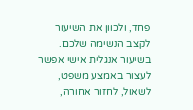פחד, ולכוון את השיעור לקצב הנשימה שלכם. בשיעור אנגלית אישי אפשר לעצור באמצע משפט, לשאול, לחזור אחורה,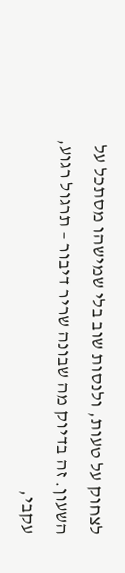לצחוק על טעות, ולנסות שוב בלי שמישהו מסתכל על השעון. זה בדיוק מה שבונה שריר דיבור – תרגול רגוע, עקבי,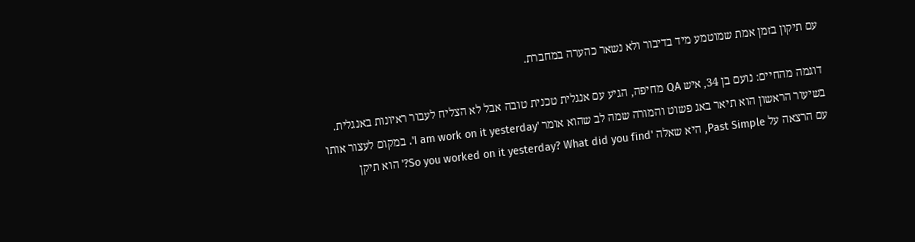עם תיקון בזמן אמת שמוטמע מיד בדיבור ולא נשאר כהערה במחברת.

דוגמה מהחיים: נועם בן 34, איש QA מחיפה, הגיע עם אנגלית טכנית טובה אבל לא הצליח לעבור ראיונות באנגלית. בשיעור הראשון הוא תיאר באג פשוט והמורה שמה לב שהוא אומר 'I am work on it yesterday'. במקום לעצור אותו עם הרצאה על Past Simple, היא שאלה 'So you worked on it yesterday? What did you find?' הוא תיקן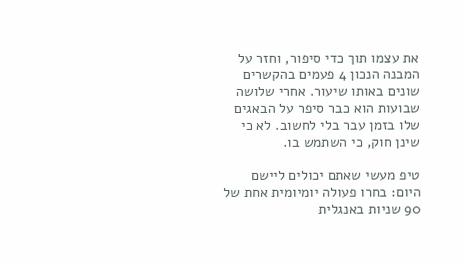את עצמו תוך כדי סיפור, וחזר על המבנה הנכון 4 פעמים בהקשרים שונים באותו שיעור. אחרי שלושה שבועות הוא כבר סיפר על הבאגים שלו בזמן עבר בלי לחשוב. לא כי שינן חוק, כי השתמש בו.

טיפ מעשי שאתם יכולים ליישם היום: בחרו פעולה יומיומית אחת של 90 שניות באנגלית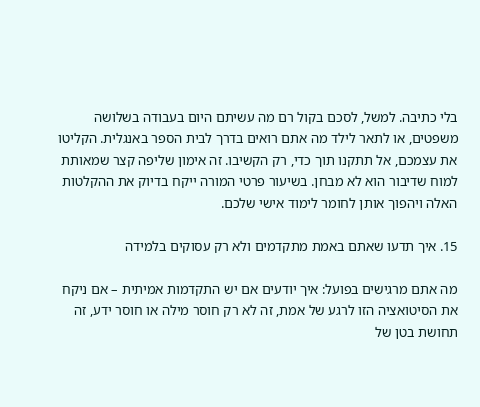בלי כתיבה. למשל, לסכם בקול רם מה עשיתם היום בעבודה בשלושה משפטים, או לתאר לילד מה אתם רואים בדרך לבית הספר באנגלית. הקליטו את עצמכם, אל תתקנו תוך כדי, רק הקשיבו. זה אימון שליפה קצר שמאותת למוח שדיבור הוא לא מבחן. בשיעור פרטי המורה ייקח בדיוק את ההקלטות האלה ויהפוך אותן לחומר לימוד אישי שלכם.

15. איך תדעו שאתם באמת מתקדמים ולא רק עסוקים בלמידה

מה אתם מרגישים בפועל: איך יודעים אם יש התקדמות אמיתית – אם ניקח את הסיטואציה הזו לרגע של אמת, זה לא רק חוסר מילה או חוסר ידע, זה תחושת בטן של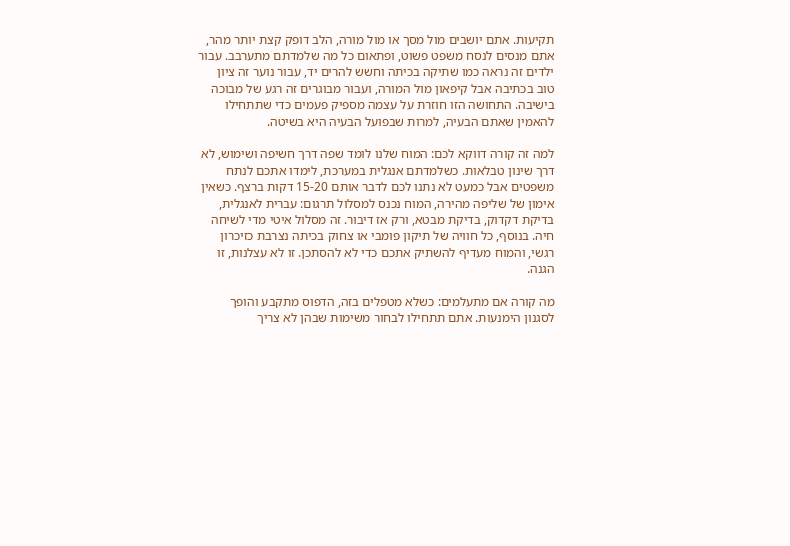תקיעות. אתם יושבים מול מסך או מול מורה, הלב דופק קצת יותר מהר, אתם מנסים לנסח משפט פשוט, ופתאום כל מה שלמדתם מתערבב. עבור ילדים זה נראה כמו שתיקה בכיתה וחשש להרים יד, עבור נוער זה ציון טוב בכתיבה אבל קיפאון מול המורה, ועבור מבוגרים זה רגע של מבוכה בישיבה. התחושה הזו חוזרת על עצמה מספיק פעמים כדי שתתחילו להאמין שאתם הבעיה, למרות שבפועל הבעיה היא בשיטה.

למה זה קורה דווקא לכם: המוח שלנו לומד שפה דרך חשיפה ושימוש, לא דרך שינון טבלאות. כשלמדתם אנגלית במערכת, לימדו אתכם לנתח משפטים אבל כמעט לא נתנו לכם לדבר אותם 15-20 דקות ברצף. כשאין אימון של שליפה מהירה, המוח נכנס למסלול תרגום: עברית לאנגלית, בדיקת דקדוק, בדיקת מבטא, ורק אז דיבור. זה מסלול איטי מדי לשיחה חיה. בנוסף, כל חוויה של תיקון פומבי או צחוק בכיתה נצרבת כזיכרון רגשי, והמוח מעדיף להשתיק אתכם כדי לא להסתכן. זו לא עצלנות, זו הגנה.

מה קורה אם מתעלמים: כשלא מטפלים בזה, הדפוס מתקבע והופך לסגנון הימנעות. אתם תתחילו לבחור משימות שבהן לא צריך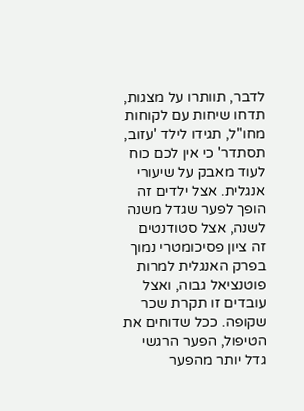לדבר, תוותרו על מצגות, תדחו שיחות עם לקוחות מחו"ל, תגידו לילד 'עזוב, תסתדר' כי אין לכם כוח לעוד מאבק על שיעורי אנגלית. אצל ילדים זה הופך לפער שגדל משנה לשנה, אצל סטודנטים זה ציון פסיכומטרי נמוך בפרק האנגלית למרות פוטנציאל גבוה, ואצל עובדים זו תקרת שכר שקופה. ככל שדוחים את הטיפול, הפער הרגשי גדל יותר מהפער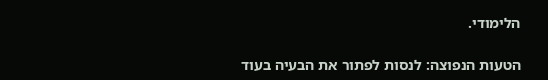הלימודי.

הטעות הנפוצה: לנסות לפתור את הבעיה בעוד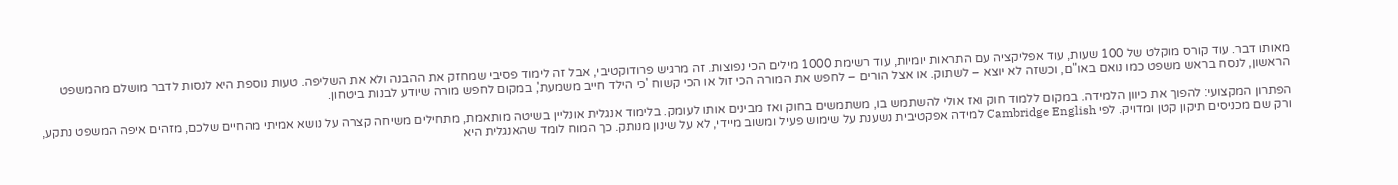מאותו דבר. עוד קורס מוקלט של 100 שעות, עוד אפליקציה עם התראות יומיות, עוד רשימת 1000 מילים הכי נפוצות. זה מרגיש פרודוקטיבי, אבל זה לימוד פסיבי שמחזק את ההבנה ולא את השליפה. טעות נוספת היא לנסות לדבר מושלם מהמשפט הראשון, לנסח בראש משפט כמו נואם באו"ם, וכשזה לא יוצא – לשתוק. או אצל הורים – לחפש את המורה הכי זול או הכי קשוח 'כי הילד חייב משמעת', במקום לחפש מורה שיודע לבנות ביטחון.

הפתרון המקצועי: להפוך את כיוון הלמידה. במקום ללמוד חוק ואז אולי להשתמש בו, משתמשים בחוק ואז מבינים אותו לעומק. בלימוד אנגלית אונליין בשיטה מותאמת, מתחילים משיחה קצרה על נושא אמיתי מהחיים שלכם, מזהים איפה המשפט נתקע, ורק שם מכניסים תיקון קטן ומדויק. לפי Cambridge English למידה אפקטיבית נשענת על שימוש פעיל ומשוב מיידי, לא על שינון מנותק. כך המוח לומד שהאנגלית היא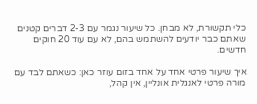כלי תקשורת, לא מבחן. כל שיעור נגמר עם 2-3 דברים קטנים שאתם כבר יודעים להשתמש בהם, לא עם עוד 20 חוקים חדשים.

איך שיעור פרטי אחד על אחד בזום עוזר כאן: כשאתם לבד עם מורה פרטי לאנגלית אונליין, אין קהל,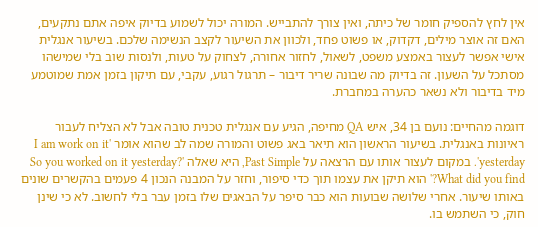אין לחץ להספיק חומר של כיתה, ואין צורך להתבייש. המורה יכול לשמוע בדיוק איפה אתם נתקעים, האם זה אוצר מילים, דקדוק, או פשוט פחד, ולכוון את השיעור לקצב הנשימה שלכם. בשיעור אנגלית אישי אפשר לעצור באמצע משפט, לשאול, לחזור אחורה, לצחוק על טעות, ולנסות שוב בלי שמישהו מסתכל על השעון. זה בדיוק מה שבונה שריר דיבור – תרגול רגוע, עקבי, עם תיקון בזמן אמת שמוטמע מיד בדיבור ולא נשאר כהערה במחברת.

דוגמה מהחיים: נועם בן 34, איש QA מחיפה, הגיע עם אנגלית טכנית טובה אבל לא הצליח לעבור ראיונות באנגלית. בשיעור הראשון הוא תיאר באג פשוט והמורה שמה לב שהוא אומר 'I am work on it yesterday'. במקום לעצור אותו עם הרצאה על Past Simple, היא שאלה 'So you worked on it yesterday? What did you find?' הוא תיקן את עצמו תוך כדי סיפור, וחזר על המבנה הנכון 4 פעמים בהקשרים שונים באותו שיעור. אחרי שלושה שבועות הוא כבר סיפר על הבאגים שלו בזמן עבר בלי לחשוב. לא כי שינן חוק, כי השתמש בו.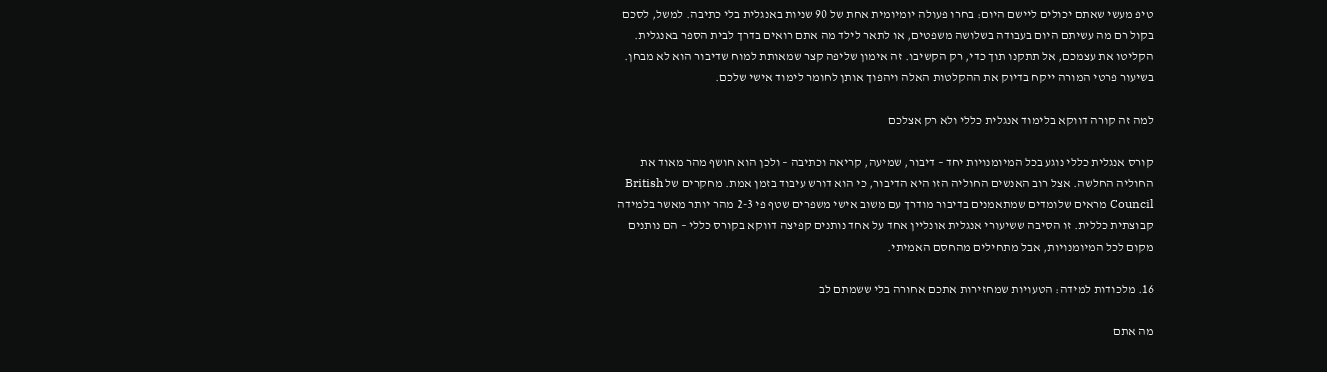טיפ מעשי שאתם יכולים ליישם היום: בחרו פעולה יומיומית אחת של 90 שניות באנגלית בלי כתיבה. למשל, לסכם בקול רם מה עשיתם היום בעבודה בשלושה משפטים, או לתאר לילד מה אתם רואים בדרך לבית הספר באנגלית. הקליטו את עצמכם, אל תתקנו תוך כדי, רק הקשיבו. זה אימון שליפה קצר שמאותת למוח שדיבור הוא לא מבחן. בשיעור פרטי המורה ייקח בדיוק את ההקלטות האלה ויהפוך אותן לחומר לימוד אישי שלכם.

למה זה קורה דווקא בלימוד אנגלית כללי ולא רק אצלכם

קורס אנגלית כללי נוגע בכל המיומנויות יחד – דיבור, שמיעה, קריאה וכתיבה – ולכן הוא חושף מהר מאוד את החוליה החלשה. אצל רוב האנשים החוליה הזו היא הדיבור, כי הוא דורש עיבוד בזמן אמת. מחקרים של British Council מראים שלומדים שמתאמנים בדיבור מודרך עם משוב אישי משפרים שטף פי 2-3 מהר יותר מאשר בלמידה קבוצתית כללית. זו הסיבה ששיעורי אנגלית אונליין אחד על אחד נותנים קפיצה דווקא בקורס כללי – הם נותנים מקום לכל המיומנויות, אבל מתחילים מהחסם האמיתי.

16. מלכודות למידה: הטעויות שמחזירות אתכם אחורה בלי ששמתם לב

מה אתם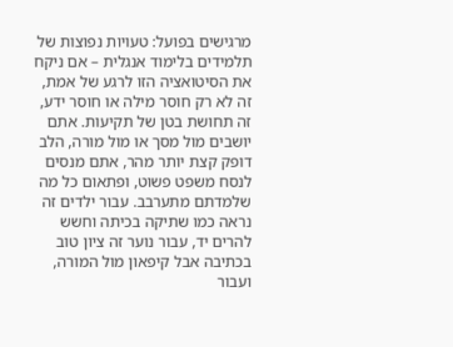מרגישים בפועל: טעויות נפוצות של תלמידים בלימוד אנגלית – אם ניקח את הסיטואציה הזו לרגע של אמת, זה לא רק חוסר מילה או חוסר ידע, זה תחושת בטן של תקיעות. אתם יושבים מול מסך או מול מורה, הלב דופק קצת יותר מהר, אתם מנסים לנסח משפט פשוט, ופתאום כל מה שלמדתם מתערבב. עבור ילדים זה נראה כמו שתיקה בכיתה וחשש להרים יד, עבור נוער זה ציון טוב בכתיבה אבל קיפאון מול המורה, ועבור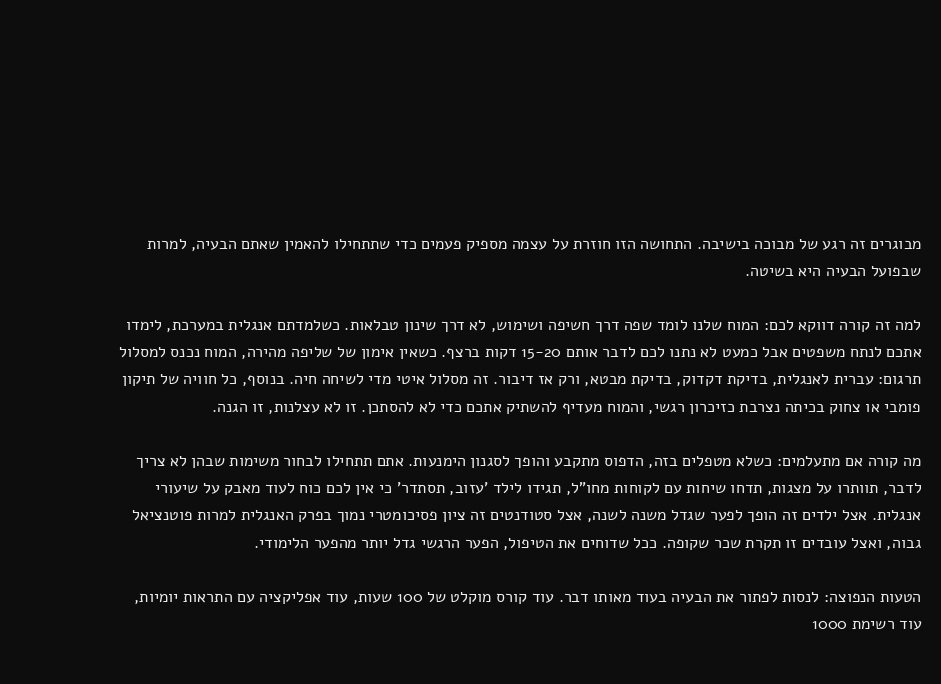מבוגרים זה רגע של מבוכה בישיבה. התחושה הזו חוזרת על עצמה מספיק פעמים כדי שתתחילו להאמין שאתם הבעיה, למרות שבפועל הבעיה היא בשיטה.

למה זה קורה דווקא לכם: המוח שלנו לומד שפה דרך חשיפה ושימוש, לא דרך שינון טבלאות. כשלמדתם אנגלית במערכת, לימדו אתכם לנתח משפטים אבל כמעט לא נתנו לכם לדבר אותם 15-20 דקות ברצף. כשאין אימון של שליפה מהירה, המוח נכנס למסלול תרגום: עברית לאנגלית, בדיקת דקדוק, בדיקת מבטא, ורק אז דיבור. זה מסלול איטי מדי לשיחה חיה. בנוסף, כל חוויה של תיקון פומבי או צחוק בכיתה נצרבת כזיכרון רגשי, והמוח מעדיף להשתיק אתכם כדי לא להסתכן. זו לא עצלנות, זו הגנה.

מה קורה אם מתעלמים: כשלא מטפלים בזה, הדפוס מתקבע והופך לסגנון הימנעות. אתם תתחילו לבחור משימות שבהן לא צריך לדבר, תוותרו על מצגות, תדחו שיחות עם לקוחות מחו"ל, תגידו לילד 'עזוב, תסתדר' כי אין לכם כוח לעוד מאבק על שיעורי אנגלית. אצל ילדים זה הופך לפער שגדל משנה לשנה, אצל סטודנטים זה ציון פסיכומטרי נמוך בפרק האנגלית למרות פוטנציאל גבוה, ואצל עובדים זו תקרת שכר שקופה. ככל שדוחים את הטיפול, הפער הרגשי גדל יותר מהפער הלימודי.

הטעות הנפוצה: לנסות לפתור את הבעיה בעוד מאותו דבר. עוד קורס מוקלט של 100 שעות, עוד אפליקציה עם התראות יומיות, עוד רשימת 1000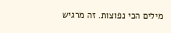מילים הכי נפוצות. זה מרגיש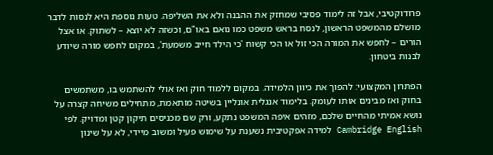פרודוקטיבי, אבל זה לימוד פסיבי שמחזק את ההבנה ולא את השליפה. טעות נוספת היא לנסות לדבר מושלם מהמשפט הראשון, לנסח בראש משפט כמו נואם באו"ם, וכשזה לא יוצא – לשתוק. או אצל הורים – לחפש את המורה הכי זול או הכי קשוח 'כי הילד חייב משמעת', במקום לחפש מורה שיודע לבנות ביטחון.

הפתרון המקצועי: להפוך את כיוון הלמידה. במקום ללמוד חוק ואז אולי להשתמש בו, משתמשים בחוק ואז מבינים אותו לעומק. בלימוד אנגלית אונליין בשיטה מותאמת, מתחילים משיחה קצרה על נושא אמיתי מהחיים שלכם, מזהים איפה המשפט נתקע, ורק שם מכניסים תיקון קטן ומדויק. לפי Cambridge English למידה אפקטיבית נשענת על שימוש פעיל ומשוב מיידי, לא על שינון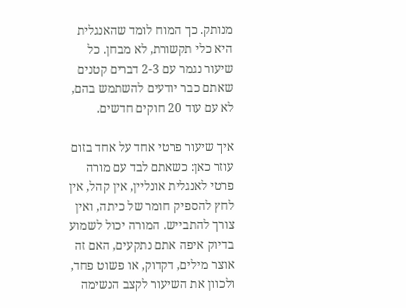מנותק. כך המוח לומד שהאנגלית היא כלי תקשורת, לא מבחן. כל שיעור נגמר עם 2-3 דברים קטנים שאתם כבר יודעים להשתמש בהם, לא עם עוד 20 חוקים חדשים.

איך שיעור פרטי אחד על אחד בזום עוזר כאן: כשאתם לבד עם מורה פרטי לאנגלית אונליין, אין קהל, אין לחץ להספיק חומר של כיתה, ואין צורך להתבייש. המורה יכול לשמוע בדיוק איפה אתם נתקעים, האם זה אוצר מילים, דקדוק, או פשוט פחד, ולכוון את השיעור לקצב הנשימה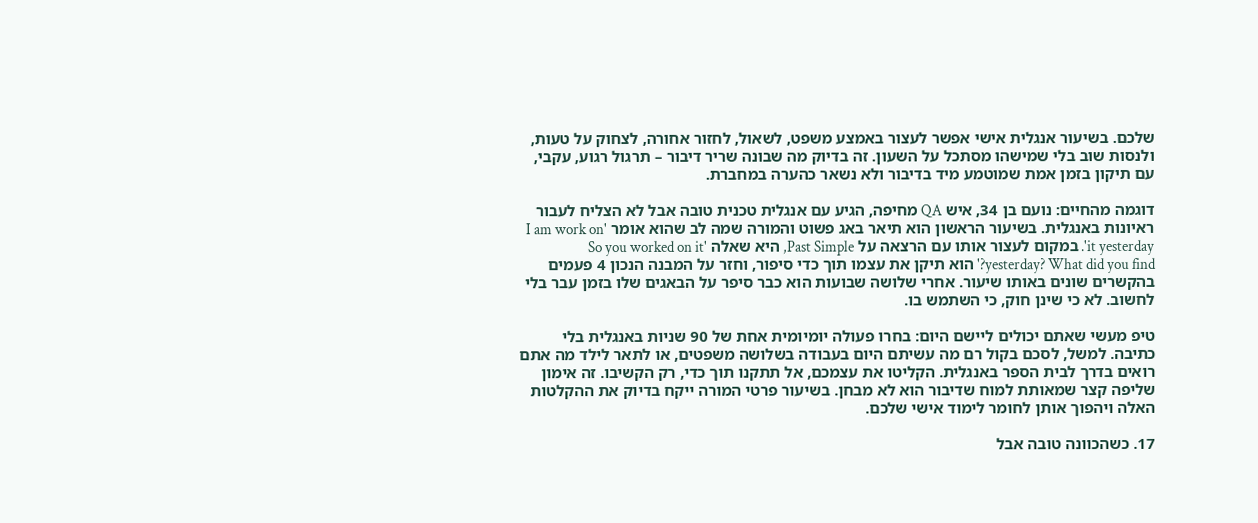שלכם. בשיעור אנגלית אישי אפשר לעצור באמצע משפט, לשאול, לחזור אחורה, לצחוק על טעות, ולנסות שוב בלי שמישהו מסתכל על השעון. זה בדיוק מה שבונה שריר דיבור – תרגול רגוע, עקבי, עם תיקון בזמן אמת שמוטמע מיד בדיבור ולא נשאר כהערה במחברת.

דוגמה מהחיים: נועם בן 34, איש QA מחיפה, הגיע עם אנגלית טכנית טובה אבל לא הצליח לעבור ראיונות באנגלית. בשיעור הראשון הוא תיאר באג פשוט והמורה שמה לב שהוא אומר 'I am work on it yesterday'. במקום לעצור אותו עם הרצאה על Past Simple, היא שאלה 'So you worked on it yesterday? What did you find?' הוא תיקן את עצמו תוך כדי סיפור, וחזר על המבנה הנכון 4 פעמים בהקשרים שונים באותו שיעור. אחרי שלושה שבועות הוא כבר סיפר על הבאגים שלו בזמן עבר בלי לחשוב. לא כי שינן חוק, כי השתמש בו.

טיפ מעשי שאתם יכולים ליישם היום: בחרו פעולה יומיומית אחת של 90 שניות באנגלית בלי כתיבה. למשל, לסכם בקול רם מה עשיתם היום בעבודה בשלושה משפטים, או לתאר לילד מה אתם רואים בדרך לבית הספר באנגלית. הקליטו את עצמכם, אל תתקנו תוך כדי, רק הקשיבו. זה אימון שליפה קצר שמאותת למוח שדיבור הוא לא מבחן. בשיעור פרטי המורה ייקח בדיוק את ההקלטות האלה ויהפוך אותן לחומר לימוד אישי שלכם.

17. כשהכוונה טובה אבל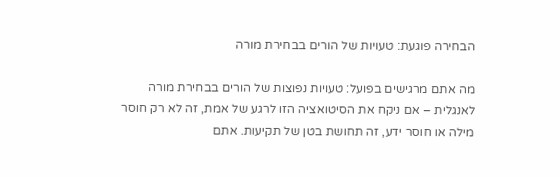הבחירה פוגעת: טעויות של הורים בבחירת מורה

מה אתם מרגישים בפועל: טעויות נפוצות של הורים בבחירת מורה לאנגלית – אם ניקח את הסיטואציה הזו לרגע של אמת, זה לא רק חוסר מילה או חוסר ידע, זה תחושת בטן של תקיעות. אתם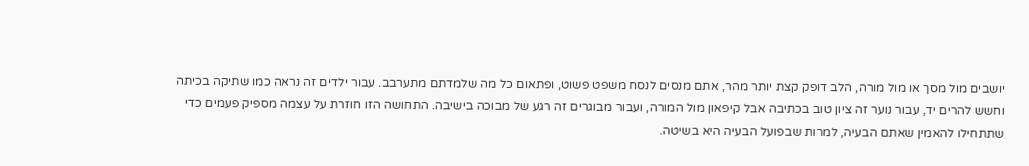יושבים מול מסך או מול מורה, הלב דופק קצת יותר מהר, אתם מנסים לנסח משפט פשוט, ופתאום כל מה שלמדתם מתערבב. עבור ילדים זה נראה כמו שתיקה בכיתה וחשש להרים יד, עבור נוער זה ציון טוב בכתיבה אבל קיפאון מול המורה, ועבור מבוגרים זה רגע של מבוכה בישיבה. התחושה הזו חוזרת על עצמה מספיק פעמים כדי שתתחילו להאמין שאתם הבעיה, למרות שבפועל הבעיה היא בשיטה.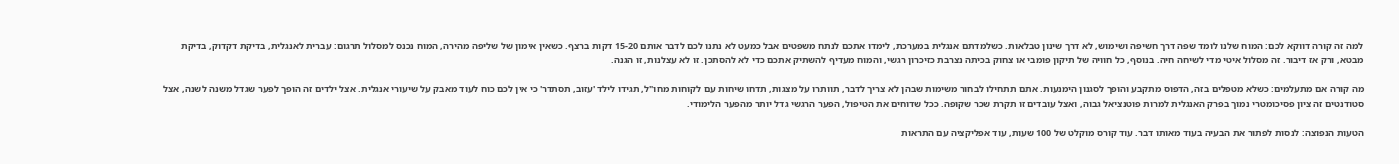למה זה קורה דווקא לכם: המוח שלנו לומד שפה דרך חשיפה ושימוש, לא דרך שינון טבלאות. כשלמדתם אנגלית במערכת, לימדו אתכם לנתח משפטים אבל כמעט לא נתנו לכם לדבר אותם 15-20 דקות ברצף. כשאין אימון של שליפה מהירה, המוח נכנס למסלול תרגום: עברית לאנגלית, בדיקת דקדוק, בדיקת מבטא, ורק אז דיבור. זה מסלול איטי מדי לשיחה חיה. בנוסף, כל חוויה של תיקון פומבי או צחוק בכיתה נצרבת כזיכרון רגשי, והמוח מעדיף להשתיק אתכם כדי לא להסתכן. זו לא עצלנות, זו הגנה.

מה קורה אם מתעלמים: כשלא מטפלים בזה, הדפוס מתקבע והופך לסגנון הימנעות. אתם תתחילו לבחור משימות שבהן לא צריך לדבר, תוותרו על מצגות, תדחו שיחות עם לקוחות מחו"ל, תגידו לילד 'עזוב, תסתדר' כי אין לכם כוח לעוד מאבק על שיעורי אנגלית. אצל ילדים זה הופך לפער שגדל משנה לשנה, אצל סטודנטים זה ציון פסיכומטרי נמוך בפרק האנגלית למרות פוטנציאל גבוה, ואצל עובדים זו תקרת שכר שקופה. ככל שדוחים את הטיפול, הפער הרגשי גדל יותר מהפער הלימודי.

הטעות הנפוצה: לנסות לפתור את הבעיה בעוד מאותו דבר. עוד קורס מוקלט של 100 שעות, עוד אפליקציה עם התראות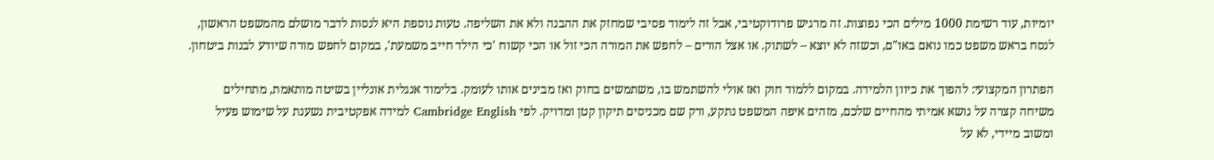יומיות, עוד רשימת 1000 מילים הכי נפוצות. זה מרגיש פרודוקטיבי, אבל זה לימוד פסיבי שמחזק את ההבנה ולא את השליפה. טעות נוספת היא לנסות לדבר מושלם מהמשפט הראשון, לנסח בראש משפט כמו נואם באו"ם, וכשזה לא יוצא – לשתוק. או אצל הורים – לחפש את המורה הכי זול או הכי קשוח 'כי הילד חייב משמעת', במקום לחפש מורה שיודע לבנות ביטחון.

הפתרון המקצועי: להפוך את כיוון הלמידה. במקום ללמוד חוק ואז אולי להשתמש בו, משתמשים בחוק ואז מבינים אותו לעומק. בלימוד אנגלית אונליין בשיטה מותאמת, מתחילים משיחה קצרה על נושא אמיתי מהחיים שלכם, מזהים איפה המשפט נתקע, ורק שם מכניסים תיקון קטן ומדויק. לפי Cambridge English למידה אפקטיבית נשענת על שימוש פעיל ומשוב מיידי, לא על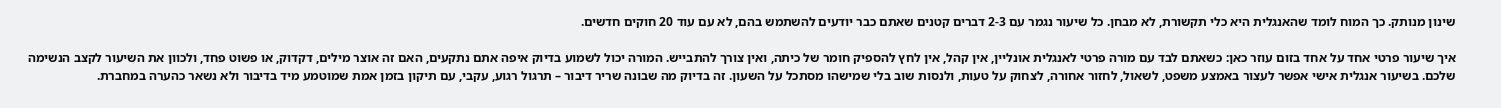שינון מנותק. כך המוח לומד שהאנגלית היא כלי תקשורת, לא מבחן. כל שיעור נגמר עם 2-3 דברים קטנים שאתם כבר יודעים להשתמש בהם, לא עם עוד 20 חוקים חדשים.

איך שיעור פרטי אחד על אחד בזום עוזר כאן: כשאתם לבד עם מורה פרטי לאנגלית אונליין, אין קהל, אין לחץ להספיק חומר של כיתה, ואין צורך להתבייש. המורה יכול לשמוע בדיוק איפה אתם נתקעים, האם זה אוצר מילים, דקדוק, או פשוט פחד, ולכוון את השיעור לקצב הנשימה שלכם. בשיעור אנגלית אישי אפשר לעצור באמצע משפט, לשאול, לחזור אחורה, לצחוק על טעות, ולנסות שוב בלי שמישהו מסתכל על השעון. זה בדיוק מה שבונה שריר דיבור – תרגול רגוע, עקבי, עם תיקון בזמן אמת שמוטמע מיד בדיבור ולא נשאר כהערה במחברת.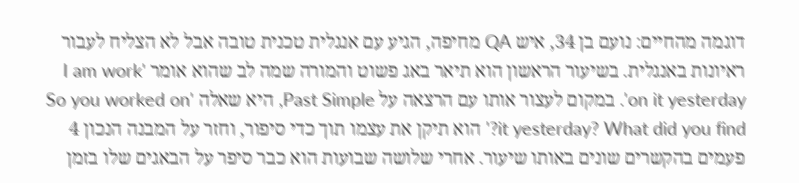דוגמה מהחיים: נועם בן 34, איש QA מחיפה, הגיע עם אנגלית טכנית טובה אבל לא הצליח לעבור ראיונות באנגלית. בשיעור הראשון הוא תיאר באג פשוט והמורה שמה לב שהוא אומר 'I am work on it yesterday'. במקום לעצור אותו עם הרצאה על Past Simple, היא שאלה 'So you worked on it yesterday? What did you find?' הוא תיקן את עצמו תוך כדי סיפור, וחזר על המבנה הנכון 4 פעמים בהקשרים שונים באותו שיעור. אחרי שלושה שבועות הוא כבר סיפר על הבאגים שלו בזמן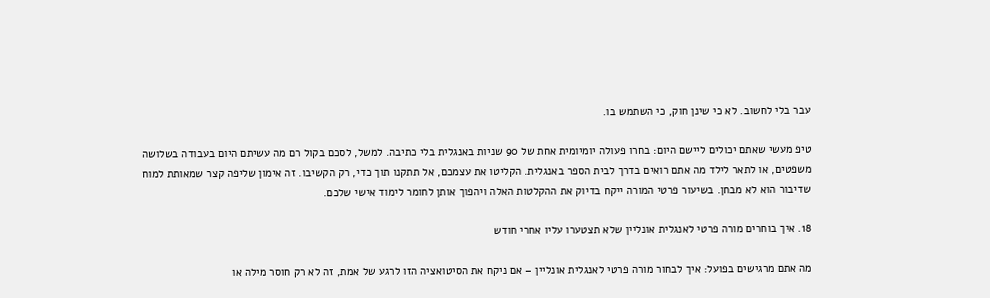עבר בלי לחשוב. לא כי שינן חוק, כי השתמש בו.

טיפ מעשי שאתם יכולים ליישם היום: בחרו פעולה יומיומית אחת של 90 שניות באנגלית בלי כתיבה. למשל, לסכם בקול רם מה עשיתם היום בעבודה בשלושה משפטים, או לתאר לילד מה אתם רואים בדרך לבית הספר באנגלית. הקליטו את עצמכם, אל תתקנו תוך כדי, רק הקשיבו. זה אימון שליפה קצר שמאותת למוח שדיבור הוא לא מבחן. בשיעור פרטי המורה ייקח בדיוק את ההקלטות האלה ויהפוך אותן לחומר לימוד אישי שלכם.

18. איך בוחרים מורה פרטי לאנגלית אונליין שלא תצטערו עליו אחרי חודש

מה אתם מרגישים בפועל: איך לבחור מורה פרטי לאנגלית אונליין – אם ניקח את הסיטואציה הזו לרגע של אמת, זה לא רק חוסר מילה או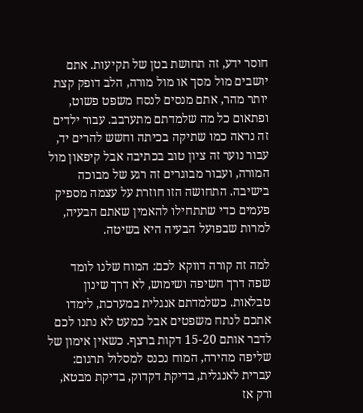חוסר ידע, זה תחושת בטן של תקיעות. אתם יושבים מול מסך או מול מורה, הלב דופק קצת יותר מהר, אתם מנסים לנסח משפט פשוט, ופתאום כל מה שלמדתם מתערבב. עבור ילדים זה נראה כמו שתיקה בכיתה וחשש להרים יד, עבור נוער זה ציון טוב בכתיבה אבל קיפאון מול המורה, ועבור מבוגרים זה רגע של מבוכה בישיבה. התחושה הזו חוזרת על עצמה מספיק פעמים כדי שתתחילו להאמין שאתם הבעיה, למרות שבפועל הבעיה היא בשיטה.

למה זה קורה דווקא לכם: המוח שלנו לומד שפה דרך חשיפה ושימוש, לא דרך שינון טבלאות. כשלמדתם אנגלית במערכת, לימדו אתכם לנתח משפטים אבל כמעט לא נתנו לכם לדבר אותם 15-20 דקות ברצף. כשאין אימון של שליפה מהירה, המוח נכנס למסלול תרגום: עברית לאנגלית, בדיקת דקדוק, בדיקת מבטא, ורק אז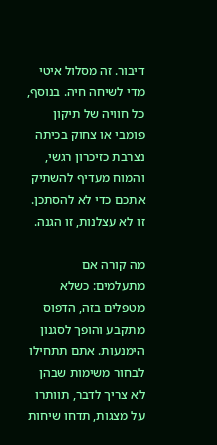דיבור. זה מסלול איטי מדי לשיחה חיה. בנוסף, כל חוויה של תיקון פומבי או צחוק בכיתה נצרבת כזיכרון רגשי, והמוח מעדיף להשתיק אתכם כדי לא להסתכן. זו לא עצלנות, זו הגנה.

מה קורה אם מתעלמים: כשלא מטפלים בזה, הדפוס מתקבע והופך לסגנון הימנעות. אתם תתחילו לבחור משימות שבהן לא צריך לדבר, תוותרו על מצגות, תדחו שיחות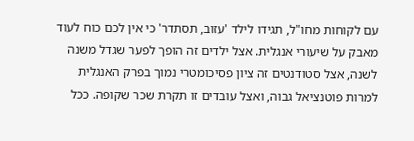עם לקוחות מחו"ל, תגידו לילד 'עזוב, תסתדר' כי אין לכם כוח לעוד מאבק על שיעורי אנגלית. אצל ילדים זה הופך לפער שגדל משנה לשנה, אצל סטודנטים זה ציון פסיכומטרי נמוך בפרק האנגלית למרות פוטנציאל גבוה, ואצל עובדים זו תקרת שכר שקופה. ככל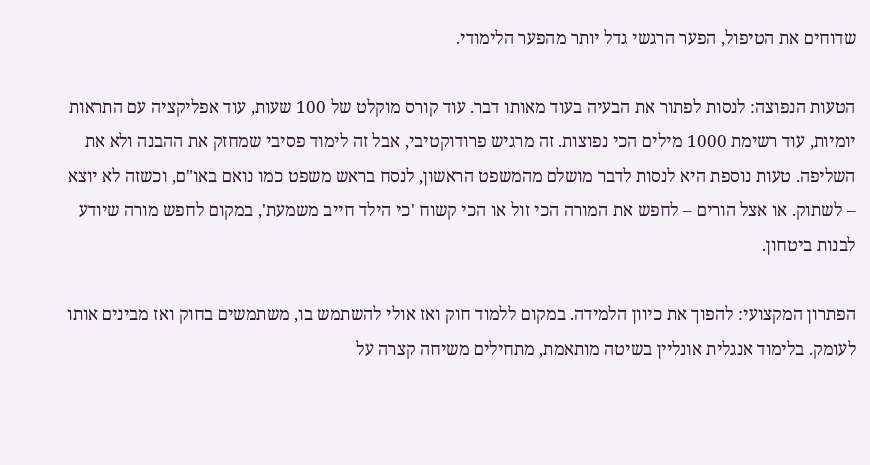שדוחים את הטיפול, הפער הרגשי גדל יותר מהפער הלימודי.

הטעות הנפוצה: לנסות לפתור את הבעיה בעוד מאותו דבר. עוד קורס מוקלט של 100 שעות, עוד אפליקציה עם התראות יומיות, עוד רשימת 1000 מילים הכי נפוצות. זה מרגיש פרודוקטיבי, אבל זה לימוד פסיבי שמחזק את ההבנה ולא את השליפה. טעות נוספת היא לנסות לדבר מושלם מהמשפט הראשון, לנסח בראש משפט כמו נואם באו"ם, וכשזה לא יוצא – לשתוק. או אצל הורים – לחפש את המורה הכי זול או הכי קשוח 'כי הילד חייב משמעת', במקום לחפש מורה שיודע לבנות ביטחון.

הפתרון המקצועי: להפוך את כיוון הלמידה. במקום ללמוד חוק ואז אולי להשתמש בו, משתמשים בחוק ואז מבינים אותו לעומק. בלימוד אנגלית אונליין בשיטה מותאמת, מתחילים משיחה קצרה על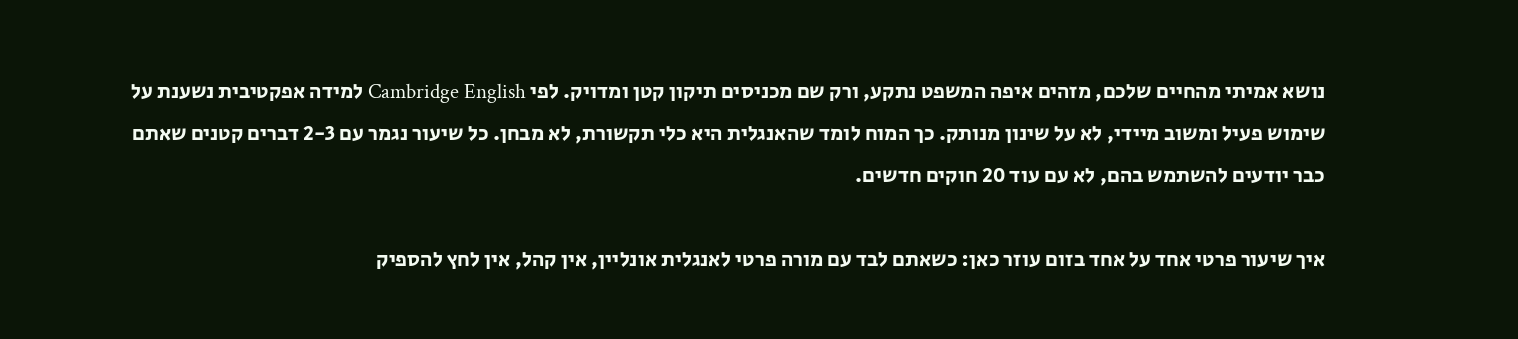נושא אמיתי מהחיים שלכם, מזהים איפה המשפט נתקע, ורק שם מכניסים תיקון קטן ומדויק. לפי Cambridge English למידה אפקטיבית נשענת על שימוש פעיל ומשוב מיידי, לא על שינון מנותק. כך המוח לומד שהאנגלית היא כלי תקשורת, לא מבחן. כל שיעור נגמר עם 2-3 דברים קטנים שאתם כבר יודעים להשתמש בהם, לא עם עוד 20 חוקים חדשים.

איך שיעור פרטי אחד על אחד בזום עוזר כאן: כשאתם לבד עם מורה פרטי לאנגלית אונליין, אין קהל, אין לחץ להספיק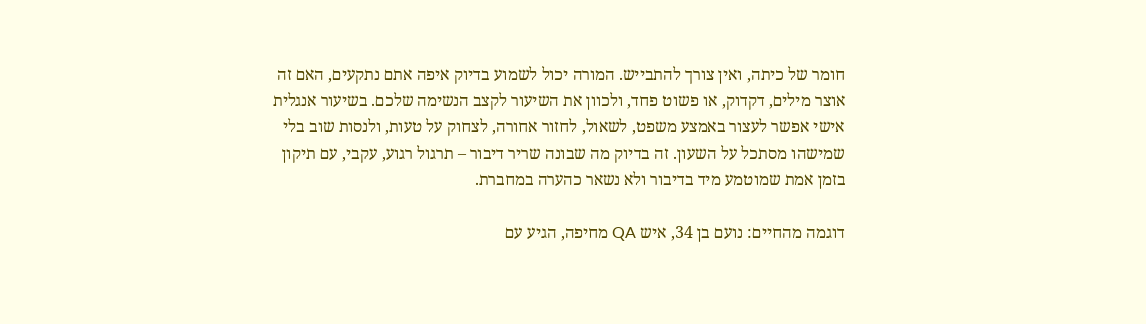חומר של כיתה, ואין צורך להתבייש. המורה יכול לשמוע בדיוק איפה אתם נתקעים, האם זה אוצר מילים, דקדוק, או פשוט פחד, ולכוון את השיעור לקצב הנשימה שלכם. בשיעור אנגלית אישי אפשר לעצור באמצע משפט, לשאול, לחזור אחורה, לצחוק על טעות, ולנסות שוב בלי שמישהו מסתכל על השעון. זה בדיוק מה שבונה שריר דיבור – תרגול רגוע, עקבי, עם תיקון בזמן אמת שמוטמע מיד בדיבור ולא נשאר כהערה במחברת.

דוגמה מהחיים: נועם בן 34, איש QA מחיפה, הגיע עם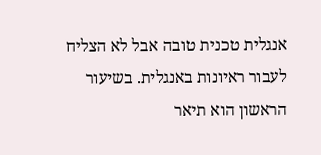אנגלית טכנית טובה אבל לא הצליח לעבור ראיונות באנגלית. בשיעור הראשון הוא תיאר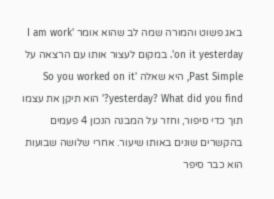באג פשוט והמורה שמה לב שהוא אומר 'I am work on it yesterday'. במקום לעצור אותו עם הרצאה על Past Simple, היא שאלה 'So you worked on it yesterday? What did you find?' הוא תיקן את עצמו תוך כדי סיפור, וחזר על המבנה הנכון 4 פעמים בהקשרים שונים באותו שיעור. אחרי שלושה שבועות הוא כבר סיפר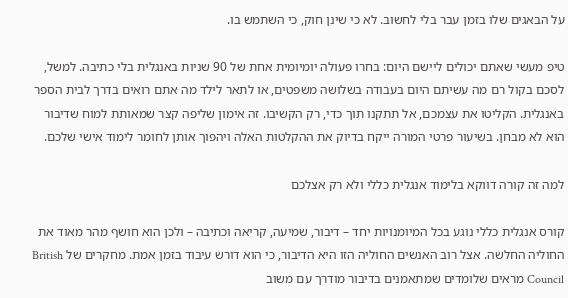על הבאגים שלו בזמן עבר בלי לחשוב. לא כי שינן חוק, כי השתמש בו.

טיפ מעשי שאתם יכולים ליישם היום: בחרו פעולה יומיומית אחת של 90 שניות באנגלית בלי כתיבה. למשל, לסכם בקול רם מה עשיתם היום בעבודה בשלושה משפטים, או לתאר לילד מה אתם רואים בדרך לבית הספר באנגלית. הקליטו את עצמכם, אל תתקנו תוך כדי, רק הקשיבו. זה אימון שליפה קצר שמאותת למוח שדיבור הוא לא מבחן. בשיעור פרטי המורה ייקח בדיוק את ההקלטות האלה ויהפוך אותן לחומר לימוד אישי שלכם.

למה זה קורה דווקא בלימוד אנגלית כללי ולא רק אצלכם

קורס אנגלית כללי נוגע בכל המיומנויות יחד – דיבור, שמיעה, קריאה וכתיבה – ולכן הוא חושף מהר מאוד את החוליה החלשה. אצל רוב האנשים החוליה הזו היא הדיבור, כי הוא דורש עיבוד בזמן אמת. מחקרים של British Council מראים שלומדים שמתאמנים בדיבור מודרך עם משוב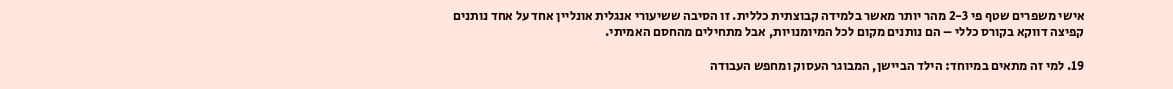אישי משפרים שטף פי 2-3 מהר יותר מאשר בלמידה קבוצתית כללית. זו הסיבה ששיעורי אנגלית אונליין אחד על אחד נותנים קפיצה דווקא בקורס כללי – הם נותנים מקום לכל המיומנויות, אבל מתחילים מהחסם האמיתי.

19. למי זה מתאים במיוחד: הילד הביישן, המבוגר העסוק ומחפש העבודה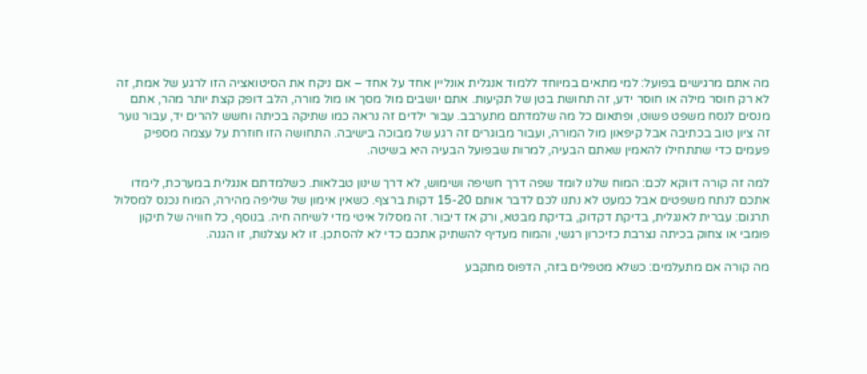מה אתם מרגישים בפועל: למי מתאים במיוחד ללמוד אנגלית אונליין אחד על אחד – אם ניקח את הסיטואציה הזו לרגע של אמת, זה לא רק חוסר מילה או חוסר ידע, זה תחושת בטן של תקיעות. אתם יושבים מול מסך או מול מורה, הלב דופק קצת יותר מהר, אתם מנסים לנסח משפט פשוט, ופתאום כל מה שלמדתם מתערבב. עבור ילדים זה נראה כמו שתיקה בכיתה וחשש להרים יד, עבור נוער זה ציון טוב בכתיבה אבל קיפאון מול המורה, ועבור מבוגרים זה רגע של מבוכה בישיבה. התחושה הזו חוזרת על עצמה מספיק פעמים כדי שתתחילו להאמין שאתם הבעיה, למרות שבפועל הבעיה היא בשיטה.

למה זה קורה דווקא לכם: המוח שלנו לומד שפה דרך חשיפה ושימוש, לא דרך שינון טבלאות. כשלמדתם אנגלית במערכת, לימדו אתכם לנתח משפטים אבל כמעט לא נתנו לכם לדבר אותם 15-20 דקות ברצף. כשאין אימון של שליפה מהירה, המוח נכנס למסלול תרגום: עברית לאנגלית, בדיקת דקדוק, בדיקת מבטא, ורק אז דיבור. זה מסלול איטי מדי לשיחה חיה. בנוסף, כל חוויה של תיקון פומבי או צחוק בכיתה נצרבת כזיכרון רגשי, והמוח מעדיף להשתיק אתכם כדי לא להסתכן. זו לא עצלנות, זו הגנה.

מה קורה אם מתעלמים: כשלא מטפלים בזה, הדפוס מתקבע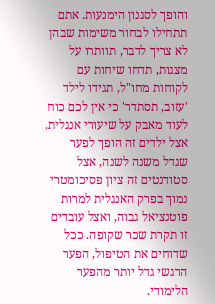והופך לסגנון הימנעות. אתם תתחילו לבחור משימות שבהן לא צריך לדבר, תוותרו על מצגות, תדחו שיחות עם לקוחות מחו"ל, תגידו לילד 'עזוב, תסתדר' כי אין לכם כוח לעוד מאבק על שיעורי אנגלית. אצל ילדים זה הופך לפער שגדל משנה לשנה, אצל סטודנטים זה ציון פסיכומטרי נמוך בפרק האנגלית למרות פוטנציאל גבוה, ואצל עובדים זו תקרת שכר שקופה. ככל שדוחים את הטיפול, הפער הרגשי גדל יותר מהפער הלימודי.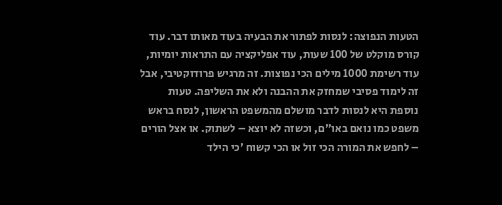הטעות הנפוצה: לנסות לפתור את הבעיה בעוד מאותו דבר. עוד קורס מוקלט של 100 שעות, עוד אפליקציה עם התראות יומיות, עוד רשימת 1000 מילים הכי נפוצות. זה מרגיש פרודוקטיבי, אבל זה לימוד פסיבי שמחזק את ההבנה ולא את השליפה. טעות נוספת היא לנסות לדבר מושלם מהמשפט הראשון, לנסח בראש משפט כמו נואם באו"ם, וכשזה לא יוצא – לשתוק. או אצל הורים – לחפש את המורה הכי זול או הכי קשוח 'כי הילד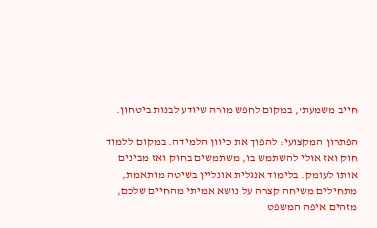חייב משמעת', במקום לחפש מורה שיודע לבנות ביטחון.

הפתרון המקצועי: להפוך את כיוון הלמידה. במקום ללמוד חוק ואז אולי להשתמש בו, משתמשים בחוק ואז מבינים אותו לעומק. בלימוד אנגלית אונליין בשיטה מותאמת, מתחילים משיחה קצרה על נושא אמיתי מהחיים שלכם, מזהים איפה המשפט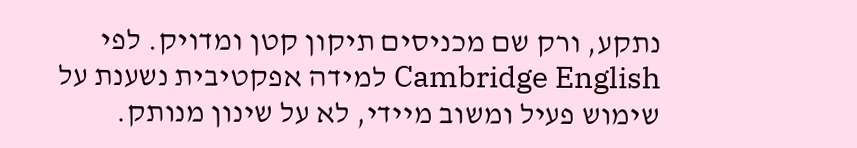נתקע, ורק שם מכניסים תיקון קטן ומדויק. לפי Cambridge English למידה אפקטיבית נשענת על שימוש פעיל ומשוב מיידי, לא על שינון מנותק.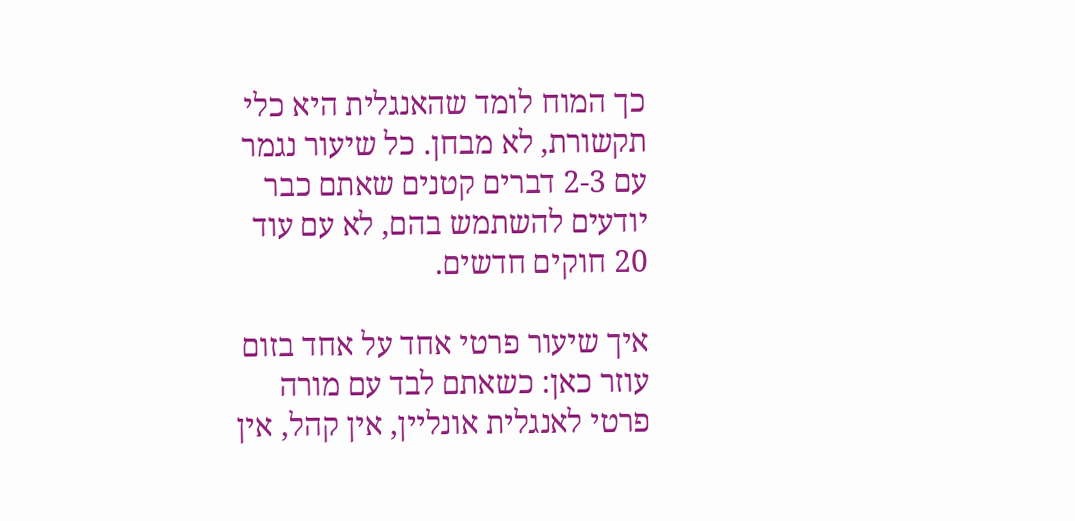כך המוח לומד שהאנגלית היא כלי תקשורת, לא מבחן. כל שיעור נגמר עם 2-3 דברים קטנים שאתם כבר יודעים להשתמש בהם, לא עם עוד 20 חוקים חדשים.

איך שיעור פרטי אחד על אחד בזום עוזר כאן: כשאתם לבד עם מורה פרטי לאנגלית אונליין, אין קהל, אין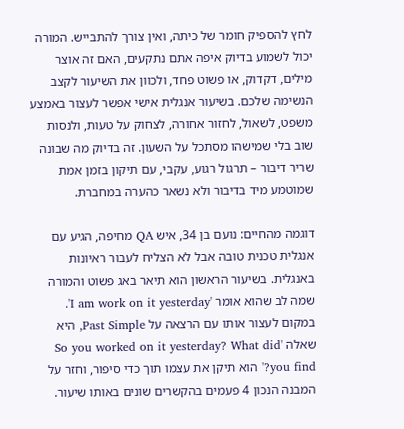לחץ להספיק חומר של כיתה, ואין צורך להתבייש. המורה יכול לשמוע בדיוק איפה אתם נתקעים, האם זה אוצר מילים, דקדוק, או פשוט פחד, ולכוון את השיעור לקצב הנשימה שלכם. בשיעור אנגלית אישי אפשר לעצור באמצע משפט, לשאול, לחזור אחורה, לצחוק על טעות, ולנסות שוב בלי שמישהו מסתכל על השעון. זה בדיוק מה שבונה שריר דיבור – תרגול רגוע, עקבי, עם תיקון בזמן אמת שמוטמע מיד בדיבור ולא נשאר כהערה במחברת.

דוגמה מהחיים: נועם בן 34, איש QA מחיפה, הגיע עם אנגלית טכנית טובה אבל לא הצליח לעבור ראיונות באנגלית. בשיעור הראשון הוא תיאר באג פשוט והמורה שמה לב שהוא אומר 'I am work on it yesterday'. במקום לעצור אותו עם הרצאה על Past Simple, היא שאלה 'So you worked on it yesterday? What did you find?' הוא תיקן את עצמו תוך כדי סיפור, וחזר על המבנה הנכון 4 פעמים בהקשרים שונים באותו שיעור.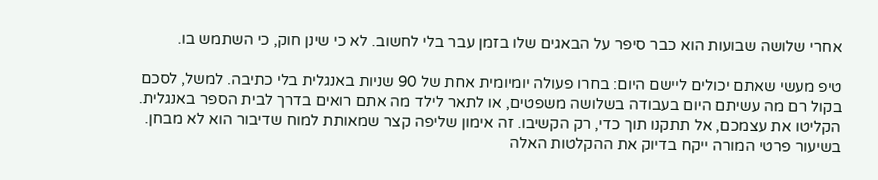אחרי שלושה שבועות הוא כבר סיפר על הבאגים שלו בזמן עבר בלי לחשוב. לא כי שינן חוק, כי השתמש בו.

טיפ מעשי שאתם יכולים ליישם היום: בחרו פעולה יומיומית אחת של 90 שניות באנגלית בלי כתיבה. למשל, לסכם בקול רם מה עשיתם היום בעבודה בשלושה משפטים, או לתאר לילד מה אתם רואים בדרך לבית הספר באנגלית. הקליטו את עצמכם, אל תתקנו תוך כדי, רק הקשיבו. זה אימון שליפה קצר שמאותת למוח שדיבור הוא לא מבחן. בשיעור פרטי המורה ייקח בדיוק את ההקלטות האלה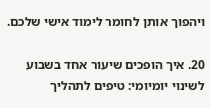ויהפוך אותן לחומר לימוד אישי שלכם.

20. איך הופכים שיעור אחד בשבוע לשינוי יומיומי: טיפים לתהליך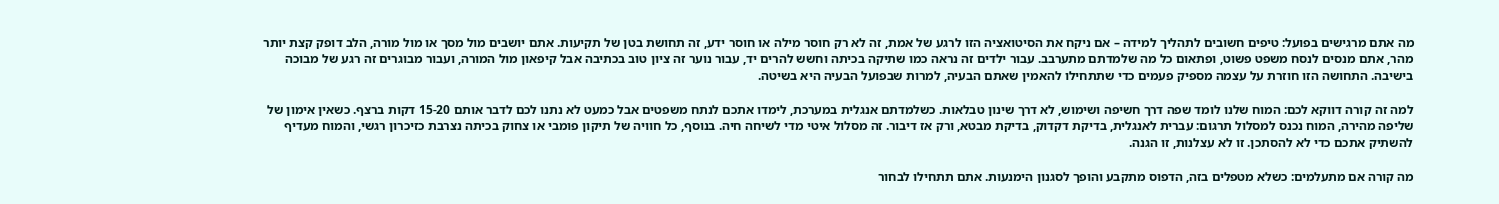מה אתם מרגישים בפועל: טיפים חשובים לתהליך למידה – אם ניקח את הסיטואציה הזו לרגע של אמת, זה לא רק חוסר מילה או חוסר ידע, זה תחושת בטן של תקיעות. אתם יושבים מול מסך או מול מורה, הלב דופק קצת יותר מהר, אתם מנסים לנסח משפט פשוט, ופתאום כל מה שלמדתם מתערבב. עבור ילדים זה נראה כמו שתיקה בכיתה וחשש להרים יד, עבור נוער זה ציון טוב בכתיבה אבל קיפאון מול המורה, ועבור מבוגרים זה רגע של מבוכה בישיבה. התחושה הזו חוזרת על עצמה מספיק פעמים כדי שתתחילו להאמין שאתם הבעיה, למרות שבפועל הבעיה היא בשיטה.

למה זה קורה דווקא לכם: המוח שלנו לומד שפה דרך חשיפה ושימוש, לא דרך שינון טבלאות. כשלמדתם אנגלית במערכת, לימדו אתכם לנתח משפטים אבל כמעט לא נתנו לכם לדבר אותם 15-20 דקות ברצף. כשאין אימון של שליפה מהירה, המוח נכנס למסלול תרגום: עברית לאנגלית, בדיקת דקדוק, בדיקת מבטא, ורק אז דיבור. זה מסלול איטי מדי לשיחה חיה. בנוסף, כל חוויה של תיקון פומבי או צחוק בכיתה נצרבת כזיכרון רגשי, והמוח מעדיף להשתיק אתכם כדי לא להסתכן. זו לא עצלנות, זו הגנה.

מה קורה אם מתעלמים: כשלא מטפלים בזה, הדפוס מתקבע והופך לסגנון הימנעות. אתם תתחילו לבחור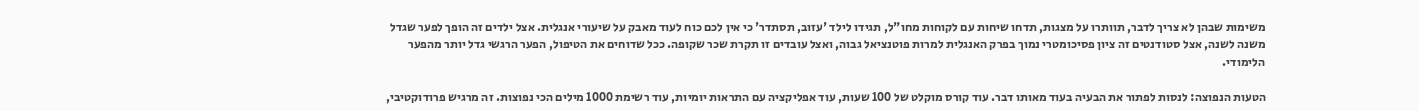משימות שבהן לא צריך לדבר, תוותרו על מצגות, תדחו שיחות עם לקוחות מחו"ל, תגידו לילד 'עזוב, תסתדר' כי אין לכם כוח לעוד מאבק על שיעורי אנגלית. אצל ילדים זה הופך לפער שגדל משנה לשנה, אצל סטודנטים זה ציון פסיכומטרי נמוך בפרק האנגלית למרות פוטנציאל גבוה, ואצל עובדים זו תקרת שכר שקופה. ככל שדוחים את הטיפול, הפער הרגשי גדל יותר מהפער הלימודי.

הטעות הנפוצה: לנסות לפתור את הבעיה בעוד מאותו דבר. עוד קורס מוקלט של 100 שעות, עוד אפליקציה עם התראות יומיות, עוד רשימת 1000 מילים הכי נפוצות. זה מרגיש פרודוקטיבי,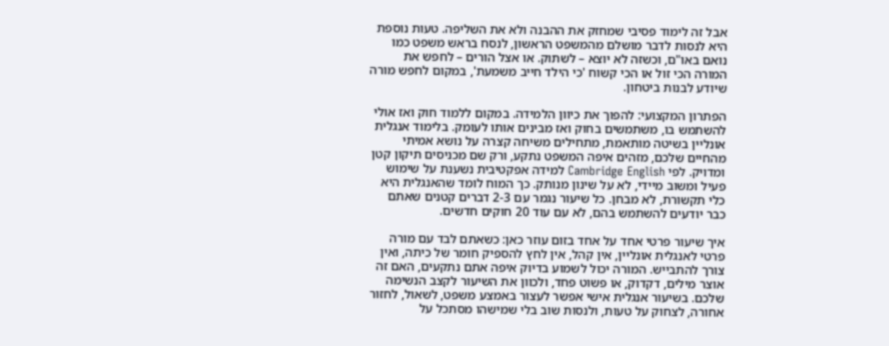אבל זה לימוד פסיבי שמחזק את ההבנה ולא את השליפה. טעות נוספת היא לנסות לדבר מושלם מהמשפט הראשון, לנסח בראש משפט כמו נואם באו"ם, וכשזה לא יוצא – לשתוק. או אצל הורים – לחפש את המורה הכי זול או הכי קשוח 'כי הילד חייב משמעת', במקום לחפש מורה שיודע לבנות ביטחון.

הפתרון המקצועי: להפוך את כיוון הלמידה. במקום ללמוד חוק ואז אולי להשתמש בו, משתמשים בחוק ואז מבינים אותו לעומק. בלימוד אנגלית אונליין בשיטה מותאמת, מתחילים משיחה קצרה על נושא אמיתי מהחיים שלכם, מזהים איפה המשפט נתקע, ורק שם מכניסים תיקון קטן ומדויק. לפי Cambridge English למידה אפקטיבית נשענת על שימוש פעיל ומשוב מיידי, לא על שינון מנותק. כך המוח לומד שהאנגלית היא כלי תקשורת, לא מבחן. כל שיעור נגמר עם 2-3 דברים קטנים שאתם כבר יודעים להשתמש בהם, לא עם עוד 20 חוקים חדשים.

איך שיעור פרטי אחד על אחד בזום עוזר כאן: כשאתם לבד עם מורה פרטי לאנגלית אונליין, אין קהל, אין לחץ להספיק חומר של כיתה, ואין צורך להתבייש. המורה יכול לשמוע בדיוק איפה אתם נתקעים, האם זה אוצר מילים, דקדוק, או פשוט פחד, ולכוון את השיעור לקצב הנשימה שלכם. בשיעור אנגלית אישי אפשר לעצור באמצע משפט, לשאול, לחזור אחורה, לצחוק על טעות, ולנסות שוב בלי שמישהו מסתכל על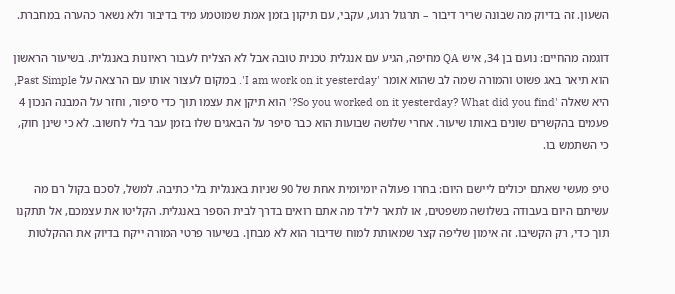השעון. זה בדיוק מה שבונה שריר דיבור – תרגול רגוע, עקבי, עם תיקון בזמן אמת שמוטמע מיד בדיבור ולא נשאר כהערה במחברת.

דוגמה מהחיים: נועם בן 34, איש QA מחיפה, הגיע עם אנגלית טכנית טובה אבל לא הצליח לעבור ראיונות באנגלית. בשיעור הראשון הוא תיאר באג פשוט והמורה שמה לב שהוא אומר 'I am work on it yesterday'. במקום לעצור אותו עם הרצאה על Past Simple, היא שאלה 'So you worked on it yesterday? What did you find?' הוא תיקן את עצמו תוך כדי סיפור, וחזר על המבנה הנכון 4 פעמים בהקשרים שונים באותו שיעור. אחרי שלושה שבועות הוא כבר סיפר על הבאגים שלו בזמן עבר בלי לחשוב. לא כי שינן חוק, כי השתמש בו.

טיפ מעשי שאתם יכולים ליישם היום: בחרו פעולה יומיומית אחת של 90 שניות באנגלית בלי כתיבה. למשל, לסכם בקול רם מה עשיתם היום בעבודה בשלושה משפטים, או לתאר לילד מה אתם רואים בדרך לבית הספר באנגלית. הקליטו את עצמכם, אל תתקנו תוך כדי, רק הקשיבו. זה אימון שליפה קצר שמאותת למוח שדיבור הוא לא מבחן. בשיעור פרטי המורה ייקח בדיוק את ההקלטות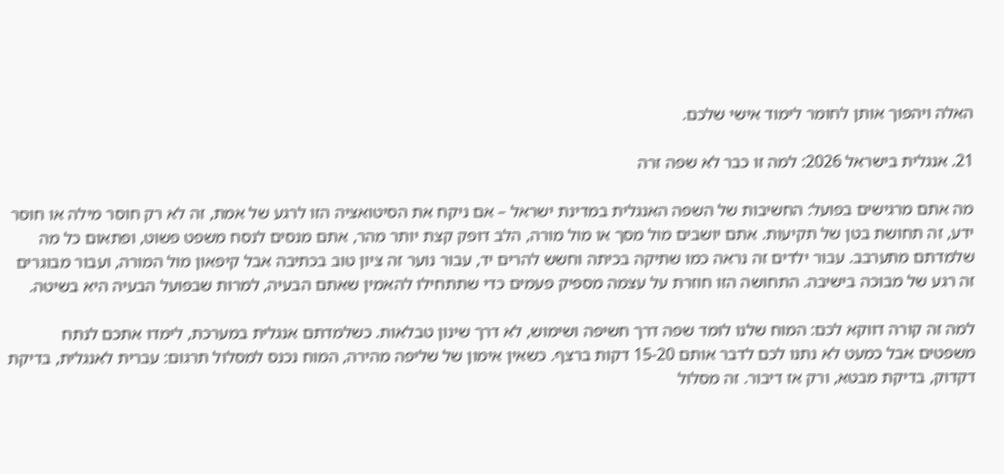האלה ויהפוך אותן לחומר לימוד אישי שלכם.

21. אנגלית בישראל 2026: למה זו כבר לא שפה זרה

מה אתם מרגישים בפועל: החשיבות של השפה האנגלית במדינת ישראל – אם ניקח את הסיטואציה הזו לרגע של אמת, זה לא רק חוסר מילה או חוסר ידע, זה תחושת בטן של תקיעות. אתם יושבים מול מסך או מול מורה, הלב דופק קצת יותר מהר, אתם מנסים לנסח משפט פשוט, ופתאום כל מה שלמדתם מתערבב. עבור ילדים זה נראה כמו שתיקה בכיתה וחשש להרים יד, עבור נוער זה ציון טוב בכתיבה אבל קיפאון מול המורה, ועבור מבוגרים זה רגע של מבוכה בישיבה. התחושה הזו חוזרת על עצמה מספיק פעמים כדי שתתחילו להאמין שאתם הבעיה, למרות שבפועל הבעיה היא בשיטה.

למה זה קורה דווקא לכם: המוח שלנו לומד שפה דרך חשיפה ושימוש, לא דרך שינון טבלאות. כשלמדתם אנגלית במערכת, לימדו אתכם לנתח משפטים אבל כמעט לא נתנו לכם לדבר אותם 15-20 דקות ברצף. כשאין אימון של שליפה מהירה, המוח נכנס למסלול תרגום: עברית לאנגלית, בדיקת דקדוק, בדיקת מבטא, ורק אז דיבור. זה מסלול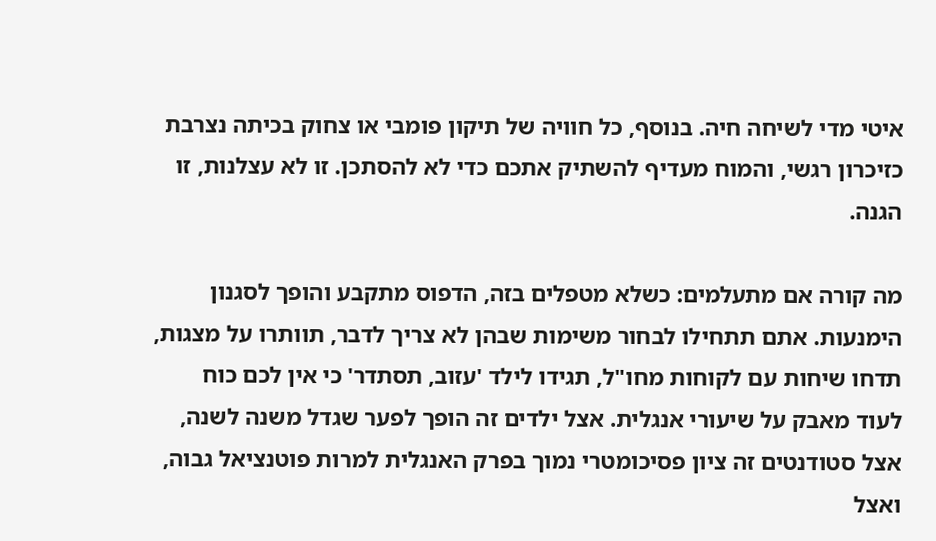איטי מדי לשיחה חיה. בנוסף, כל חוויה של תיקון פומבי או צחוק בכיתה נצרבת כזיכרון רגשי, והמוח מעדיף להשתיק אתכם כדי לא להסתכן. זו לא עצלנות, זו הגנה.

מה קורה אם מתעלמים: כשלא מטפלים בזה, הדפוס מתקבע והופך לסגנון הימנעות. אתם תתחילו לבחור משימות שבהן לא צריך לדבר, תוותרו על מצגות, תדחו שיחות עם לקוחות מחו"ל, תגידו לילד 'עזוב, תסתדר' כי אין לכם כוח לעוד מאבק על שיעורי אנגלית. אצל ילדים זה הופך לפער שגדל משנה לשנה, אצל סטודנטים זה ציון פסיכומטרי נמוך בפרק האנגלית למרות פוטנציאל גבוה, ואצל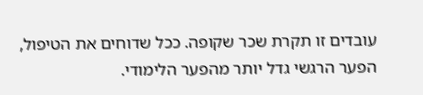עובדים זו תקרת שכר שקופה. ככל שדוחים את הטיפול, הפער הרגשי גדל יותר מהפער הלימודי.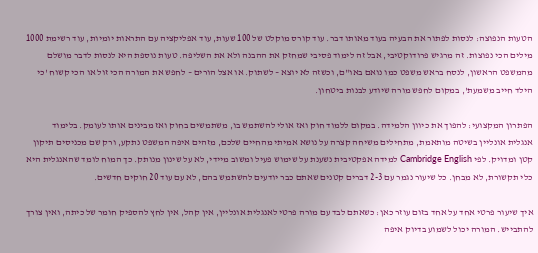הטעות הנפוצה: לנסות לפתור את הבעיה בעוד מאותו דבר. עוד קורס מוקלט של 100 שעות, עוד אפליקציה עם התראות יומיות, עוד רשימת 1000 מילים הכי נפוצות. זה מרגיש פרודוקטיבי, אבל זה לימוד פסיבי שמחזק את ההבנה ולא את השליפה. טעות נוספת היא לנסות לדבר מושלם מהמשפט הראשון, לנסח בראש משפט כמו נואם באו"ם, וכשזה לא יוצא – לשתוק. או אצל הורים – לחפש את המורה הכי זול או הכי קשוח 'כי הילד חייב משמעת', במקום לחפש מורה שיודע לבנות ביטחון.

הפתרון המקצועי: להפוך את כיוון הלמידה. במקום ללמוד חוק ואז אולי להשתמש בו, משתמשים בחוק ואז מבינים אותו לעומק. בלימוד אנגלית אונליין בשיטה מותאמת, מתחילים משיחה קצרה על נושא אמיתי מהחיים שלכם, מזהים איפה המשפט נתקע, ורק שם מכניסים תיקון קטן ומדויק. לפי Cambridge English למידה אפקטיבית נשענת על שימוש פעיל ומשוב מיידי, לא על שינון מנותק. כך המוח לומד שהאנגלית היא כלי תקשורת, לא מבחן. כל שיעור נגמר עם 2-3 דברים קטנים שאתם כבר יודעים להשתמש בהם, לא עם עוד 20 חוקים חדשים.

איך שיעור פרטי אחד על אחד בזום עוזר כאן: כשאתם לבד עם מורה פרטי לאנגלית אונליין, אין קהל, אין לחץ להספיק חומר של כיתה, ואין צורך להתבייש. המורה יכול לשמוע בדיוק איפה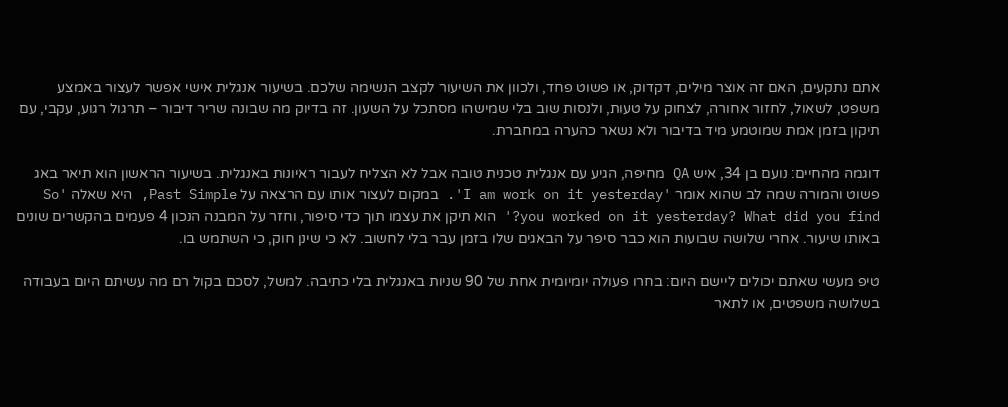אתם נתקעים, האם זה אוצר מילים, דקדוק, או פשוט פחד, ולכוון את השיעור לקצב הנשימה שלכם. בשיעור אנגלית אישי אפשר לעצור באמצע משפט, לשאול, לחזור אחורה, לצחוק על טעות, ולנסות שוב בלי שמישהו מסתכל על השעון. זה בדיוק מה שבונה שריר דיבור – תרגול רגוע, עקבי, עם תיקון בזמן אמת שמוטמע מיד בדיבור ולא נשאר כהערה במחברת.

דוגמה מהחיים: נועם בן 34, איש QA מחיפה, הגיע עם אנגלית טכנית טובה אבל לא הצליח לעבור ראיונות באנגלית. בשיעור הראשון הוא תיאר באג פשוט והמורה שמה לב שהוא אומר 'I am work on it yesterday'. במקום לעצור אותו עם הרצאה על Past Simple, היא שאלה 'So you worked on it yesterday? What did you find?' הוא תיקן את עצמו תוך כדי סיפור, וחזר על המבנה הנכון 4 פעמים בהקשרים שונים באותו שיעור. אחרי שלושה שבועות הוא כבר סיפר על הבאגים שלו בזמן עבר בלי לחשוב. לא כי שינן חוק, כי השתמש בו.

טיפ מעשי שאתם יכולים ליישם היום: בחרו פעולה יומיומית אחת של 90 שניות באנגלית בלי כתיבה. למשל, לסכם בקול רם מה עשיתם היום בעבודה בשלושה משפטים, או לתאר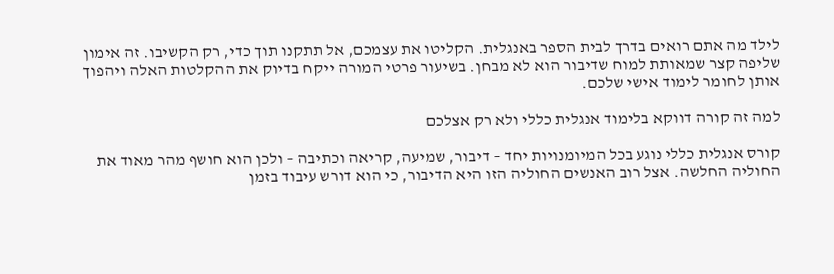לילד מה אתם רואים בדרך לבית הספר באנגלית. הקליטו את עצמכם, אל תתקנו תוך כדי, רק הקשיבו. זה אימון שליפה קצר שמאותת למוח שדיבור הוא לא מבחן. בשיעור פרטי המורה ייקח בדיוק את ההקלטות האלה ויהפוך אותן לחומר לימוד אישי שלכם.

למה זה קורה דווקא בלימוד אנגלית כללי ולא רק אצלכם

קורס אנגלית כללי נוגע בכל המיומנויות יחד – דיבור, שמיעה, קריאה וכתיבה – ולכן הוא חושף מהר מאוד את החוליה החלשה. אצל רוב האנשים החוליה הזו היא הדיבור, כי הוא דורש עיבוד בזמן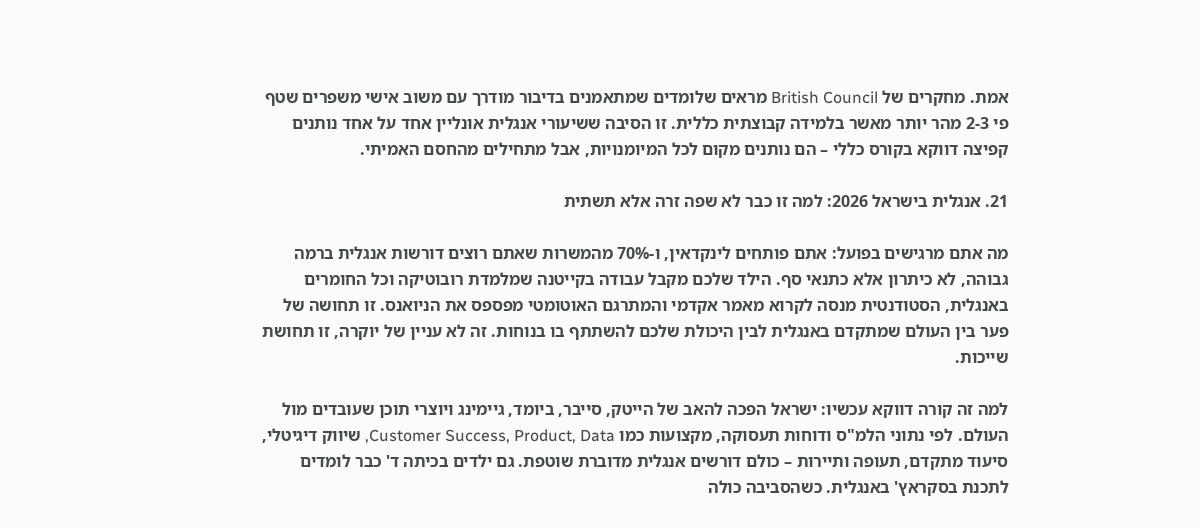אמת. מחקרים של British Council מראים שלומדים שמתאמנים בדיבור מודרך עם משוב אישי משפרים שטף פי 2-3 מהר יותר מאשר בלמידה קבוצתית כללית. זו הסיבה ששיעורי אנגלית אונליין אחד על אחד נותנים קפיצה דווקא בקורס כללי – הם נותנים מקום לכל המיומנויות, אבל מתחילים מהחסם האמיתי.

21. אנגלית בישראל 2026: למה זו כבר לא שפה זרה אלא תשתית

מה אתם מרגישים בפועל: אתם פותחים לינקדאין, ו-70% מהמשרות שאתם רוצים דורשות אנגלית ברמה גבוהה, לא כיתרון אלא כתנאי סף. הילד שלכם מקבל עבודה בקייטנה שמלמדת רובוטיקה וכל החומרים באנגלית, הסטודנטית מנסה לקרוא מאמר אקדמי והמתרגם האוטומטי מפספס את הניואנס. זו תחושה של פער בין העולם שמתקדם באנגלית לבין היכולת שלכם להשתתף בו בנוחות. זה לא עניין של יוקרה, זו תחושת שייכות.

למה זה קורה דווקא עכשיו: ישראל הפכה להאב של הייטק, סייבר, ביומד, גיימינג ויוצרי תוכן שעובדים מול העולם. לפי נתוני הלמ"ס ודוחות תעסוקה, מקצועות כמו Customer Success, Product, Data, שיווק דיגיטלי, סיעוד מתקדם, תעופה ותיירות – כולם דורשים אנגלית מדוברת שוטפת. גם ילדים בכיתה ד' כבר לומדים לתכנת בסקראץ' באנגלית. כשהסביבה כולה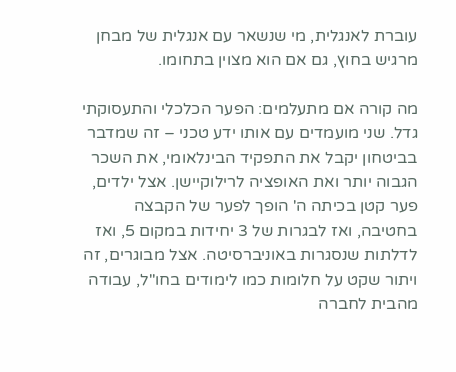עוברת לאנגלית, מי שנשאר עם אנגלית של מבחן מרגיש בחוץ, גם אם הוא מצוין בתחומו.

מה קורה אם מתעלמים: הפער הכלכלי והתעסוקתי גדל. שני מועמדים עם אותו ידע טכני – זה שמדבר בביטחון יקבל את התפקיד הבינלאומי, את השכר הגבוה יותר ואת האופציה לרילוקיישן. אצל ילדים, פער קטן בכיתה ה' הופך לפער של הקבצה בחטיבה, ואז לבגרות של 3 יחידות במקום 5, ואז לדלתות שנסגרות באוניברסיטה. אצל מבוגרים, זה ויתור שקט על חלומות כמו לימודים בחו"ל, עבודה מהבית לחברה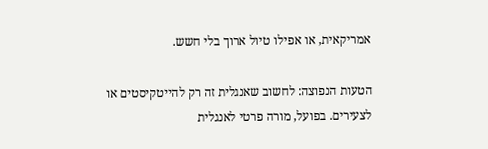אמריקאית, או אפילו טיול ארוך בלי חשש.

הטעות הנפוצה: לחשוב שאנגלית זה רק להייטקיסטים או לצעירים. בפועל, מורה פרטי לאנגלית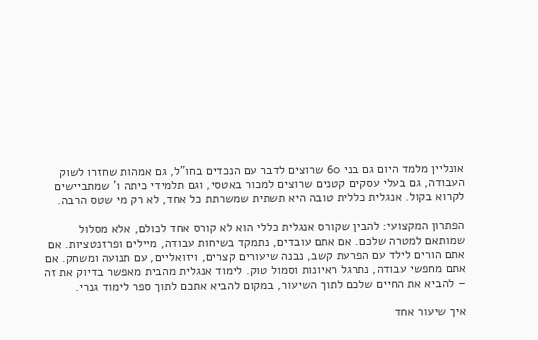אונליין מלמד היום גם בני 60 שרוצים לדבר עם הנכדים בחו"ל, גם אמהות שחזרו לשוק העבודה, גם בעלי עסקים קטנים שרוצים למכור באטסי, וגם תלמידי כיתה ו' שמתביישים לקרוא בקול. אנגלית כללית טובה היא תשתית שמשרתת כל אחד, לא רק מי שטס הרבה.

הפתרון המקצועי: להבין שקורס אנגלית כללי הוא לא קורס אחד לכולם, אלא מסלול שמותאם למטרה שלכם. אם אתם עובדים, נתמקד בשיחות עבודה, מיילים ופרזנטציות. אם אתם הורים לילד עם הפרעת קשב, נבנה שיעורים קצרים, ויזואליים, עם תנועה ומשחק. אם אתם מחפשי עבודה, נתרגל ראיונות וסמול טוק. לימוד אנגלית מהבית מאפשר בדיוק את זה – להביא את החיים שלכם לתוך השיעור, במקום להביא אתכם לתוך ספר לימוד גנרי.

איך שיעור אחד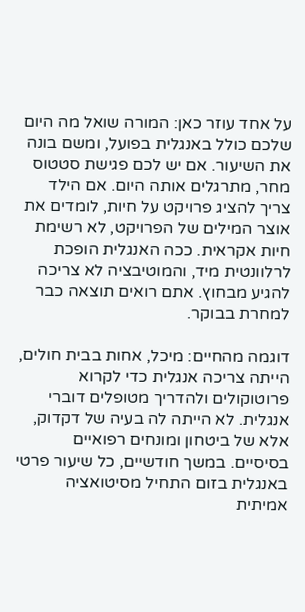על אחד עוזר כאן: המורה שואל מה היום שלכם כולל באנגלית בפועל, ומשם בונה את השיעור. אם יש לכם פגישת סטטוס מחר, מתרגלים אותה היום. אם הילד צריך להציג פרויקט על חיות, לומדים את אוצר המילים של הפרויקט, לא רשימת חיות אקראית. ככה האנגלית הופכת לרלוונטית מיד, והמוטיבציה לא צריכה להגיע מבחוץ. אתם רואים תוצאה כבר למחרת בבוקר.

דוגמה מהחיים: מיכל, אחות בבית חולים, הייתה צריכה אנגלית כדי לקרוא פרוטוקולים ולהדריך מטופלים דוברי אנגלית. לא הייתה לה בעיה של דקדוק, אלא של ביטחון ומונחים רפואיים בסיסיים. במשך חודשיים, כל שיעור פרטי באנגלית בזום התחיל מסיטואציה אמיתית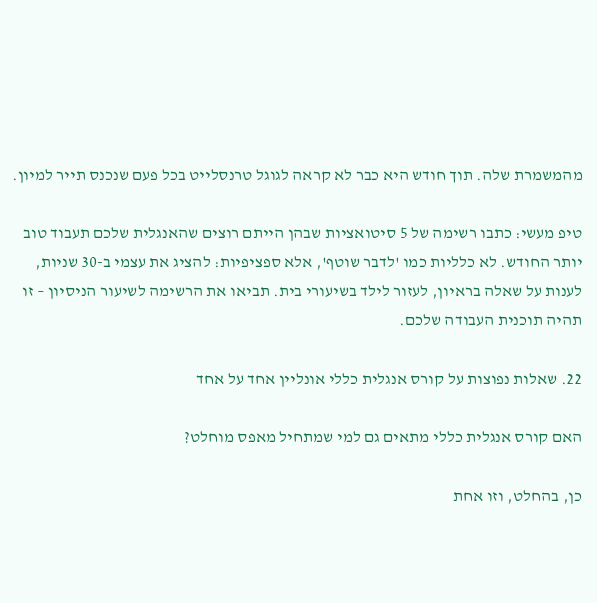מהמשמרת שלה. תוך חודש היא כבר לא קראה לגוגל טרנסלייט בכל פעם שנכנס תייר למיון.

טיפ מעשי: כתבו רשימה של 5 סיטואציות שבהן הייתם רוצים שהאנגלית שלכם תעבוד טוב יותר החודש. לא כלליות כמו 'לדבר שוטף', אלא ספציפיות: להציג את עצמי ב-30 שניות, לענות על שאלה בראיון, לעזור לילד בשיעורי בית. תביאו את הרשימה לשיעור הניסיון – זו תהיה תוכנית העבודה שלכם.

22. שאלות נפוצות על קורס אנגלית כללי אונליין אחד על אחד

האם קורס אנגלית כללי מתאים גם למי שמתחיל מאפס מוחלט?

כן, בהחלט, וזו אחת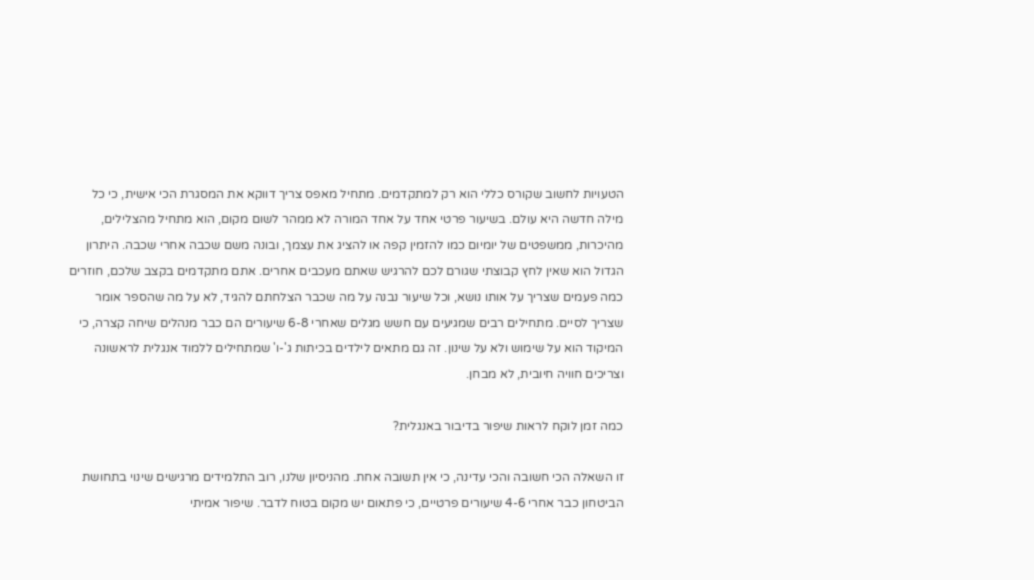הטעויות לחשוב שקורס כללי הוא רק למתקדמים. מתחיל מאפס צריך דווקא את המסגרת הכי אישית, כי כל מילה חדשה היא עולם. בשיעור פרטי אחד על אחד המורה לא ממהר לשום מקום, הוא מתחיל מהצלילים, מהיכרות, ממשפטים של יומיום כמו להזמין קפה או להציג את עצמך, ובונה משם שכבה אחרי שכבה. היתרון הגדול הוא שאין לחץ קבוצתי שגורם לכם להרגיש שאתם מעכבים אחרים. אתם מתקדמים בקצב שלכם, חוזרים כמה פעמים שצריך על אותו נושא, וכל שיעור נבנה על מה שכבר הצלחתם להגיד, לא על מה שהספר אומר שצריך לסיים. מתחילים רבים שמגיעים עם חשש מגלים שאחרי 6-8 שיעורים הם כבר מנהלים שיחה קצרה, כי המיקוד הוא על שימוש ולא על שינון. זה גם מתאים לילדים בכיתות ג'-ו' שמתחילים ללמוד אנגלית לראשונה וצריכים חוויה חיובית, לא מבחן.

כמה זמן לוקח לראות שיפור בדיבור באנגלית?

זו השאלה הכי חשובה והכי עדינה, כי אין תשובה אחת. מהניסיון שלנו, רוב התלמידים מרגישים שינוי בתחושת הביטחון כבר אחרי 4-6 שיעורים פרטיים, כי פתאום יש מקום בטוח לדבר. שיפור אמיתי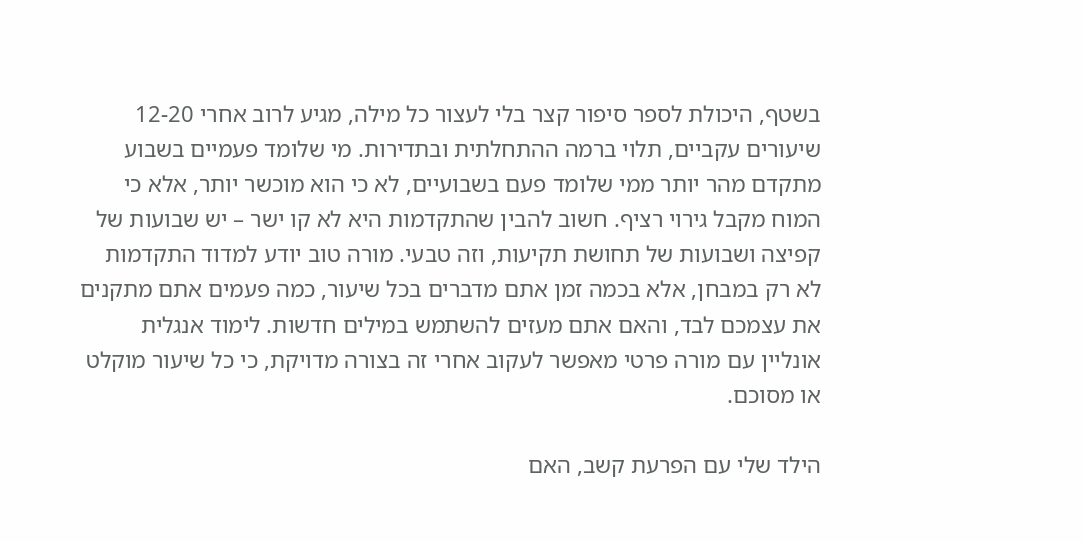בשטף, היכולת לספר סיפור קצר בלי לעצור כל מילה, מגיע לרוב אחרי 12-20 שיעורים עקביים, תלוי ברמה ההתחלתית ובתדירות. מי שלומד פעמיים בשבוע מתקדם מהר יותר ממי שלומד פעם בשבועיים, לא כי הוא מוכשר יותר, אלא כי המוח מקבל גירוי רציף. חשוב להבין שהתקדמות היא לא קו ישר – יש שבועות של קפיצה ושבועות של תחושת תקיעות, וזה טבעי. מורה טוב יודע למדוד התקדמות לא רק במבחן, אלא בכמה זמן אתם מדברים בכל שיעור, כמה פעמים אתם מתקנים את עצמכם לבד, והאם אתם מעזים להשתמש במילים חדשות. לימוד אנגלית אונליין עם מורה פרטי מאפשר לעקוב אחרי זה בצורה מדויקת, כי כל שיעור מוקלט או מסוכם.

הילד שלי עם הפרעת קשב, האם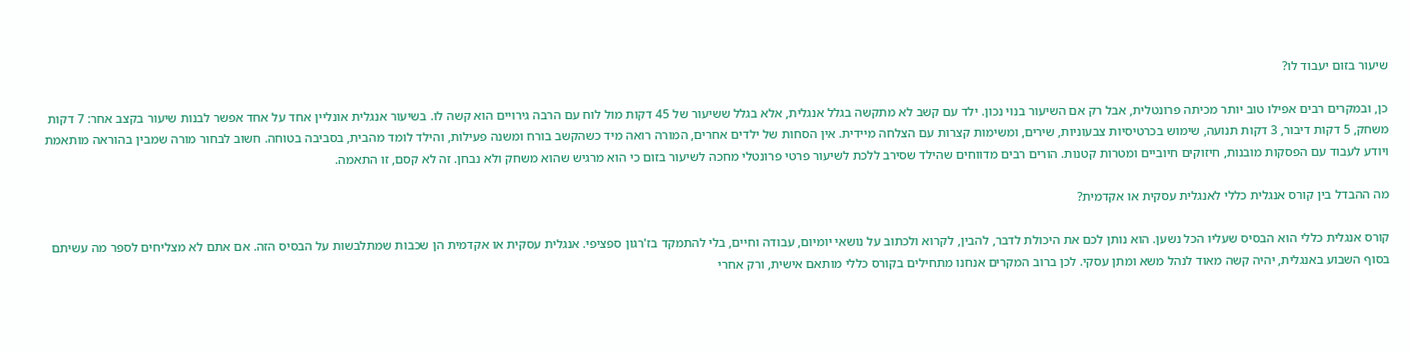שיעור בזום יעבוד לו?

כן, ובמקרים רבים אפילו טוב יותר מכיתה פרונטלית, אבל רק אם השיעור בנוי נכון. ילד עם קשב לא מתקשה בגלל אנגלית, אלא בגלל ששיעור של 45 דקות מול לוח עם הרבה גירויים הוא קשה לו. בשיעור אנגלית אונליין אחד על אחד אפשר לבנות שיעור בקצב אחר: 7 דקות משחק, 5 דקות דיבור, 3 דקות תנועה, שימוש בכרטיסיות צבעוניות, שירים, ומשימות קצרות עם הצלחה מיידית. אין הסחות של ילדים אחרים, המורה רואה מיד כשהקשב בורח ומשנה פעילות, והילד לומד מהבית, בסביבה בטוחה. חשוב לבחור מורה שמבין בהוראה מותאמת ויודע לעבוד עם הפסקות מובנות, חיזוקים חיוביים ומטרות קטנות. הורים רבים מדווחים שהילד שסירב ללכת לשיעור פרטי פרונטלי מחכה לשיעור בזום כי הוא מרגיש שהוא משחק ולא נבחן. זה לא קסם, זו התאמה.

מה ההבדל בין קורס אנגלית כללי לאנגלית עסקית או אקדמית?

קורס אנגלית כללי הוא הבסיס שעליו הכל נשען. הוא נותן לכם את היכולת לדבר, להבין, לקרוא ולכתוב על נושאי יומיום, עבודה וחיים, בלי להתמקד בז'רגון ספציפי. אנגלית עסקית או אקדמית הן שכבות שמתלבשות על הבסיס הזה. אם אתם לא מצליחים לספר מה עשיתם בסוף השבוע באנגלית, יהיה קשה מאוד לנהל משא ומתן עסקי. לכן ברוב המקרים אנחנו מתחילים בקורס כללי מותאם אישית, ורק אחרי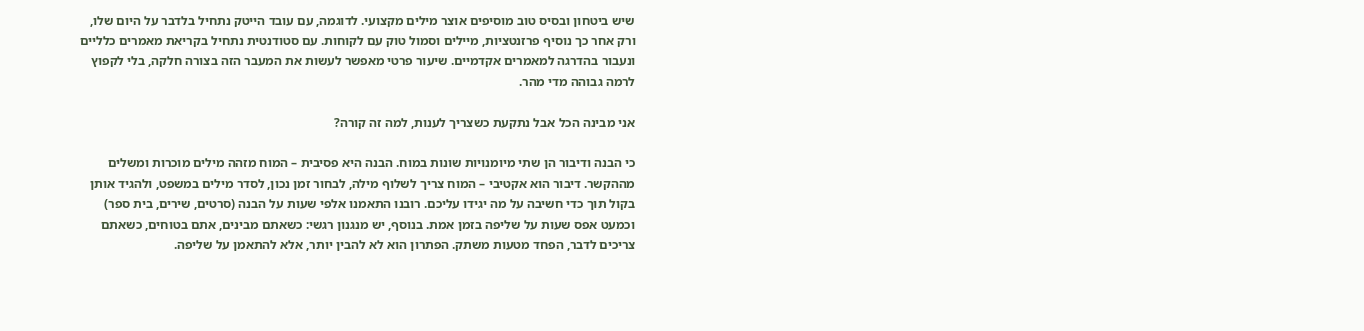שיש ביטחון ובסיס טוב מוסיפים אוצר מילים מקצועי. לדוגמה, עם עובד הייטק נתחיל בלדבר על היום שלו, ורק אחר כך נוסיף פרזנטציות, מיילים וסמול טוק עם לקוחות. עם סטודנטית נתחיל בקריאת מאמרים כלליים ונעבור בהדרגה למאמרים אקדמיים. שיעור פרטי מאפשר לעשות את המעבר הזה בצורה חלקה, בלי לקפוץ לרמה גבוהה מדי מהר.

אני מבינה הכל אבל נתקעת כשצריך לענות, למה זה קורה?

כי הבנה ודיבור הן שתי מיומנויות שונות במוח. הבנה היא פסיבית – המוח מזהה מילים מוכרות ומשלים מההקשר. דיבור הוא אקטיבי – המוח צריך לשלוף מילה, לבחור זמן נכון, לסדר מילים במשפט, ולהגיד אותן בקול תוך כדי חשיבה על מה יגידו עליכם. רובנו התאמנו אלפי שעות על הבנה (סרטים, שירים, בית ספר) וכמעט אפס שעות על שליפה בזמן אמת. בנוסף, יש מנגנון רגשי: כשאתם מבינים, אתם בטוחים, כשאתם צריכים לדבר, הפחד מטעות משתק. הפתרון הוא לא להבין יותר, אלא להתאמן על שליפה.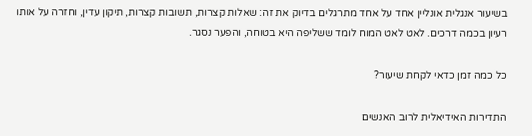בשיעור אנגלית אונליין אחד על אחד מתרגלים בדיוק את זה: שאלות קצרות, תשובות קצרות, תיקון עדין, וחזרה על אותו רעיון בכמה דרכים. לאט לאט המוח לומד ששליפה היא בטוחה, והפער נסגר.

כל כמה זמן כדאי לקחת שיעור?

התדירות האידיאלית לרוב האנשים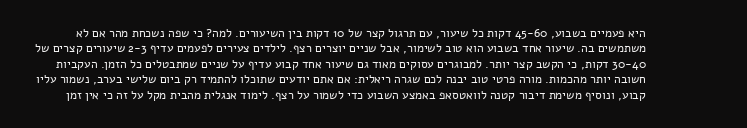היא פעמיים בשבוע, 45-60 דקות כל שיעור, עם תרגול קצר של 10 דקות בין השיעורים. למה? כי שפה נשכחת מהר אם לא משתמשים בה. שיעור אחד בשבוע הוא טוב לשימור, אבל שניים יוצרים רצף. לילדים צעירים לפעמים עדיף 2-3 שיעורים קצרים של 30-40 דקות, כי הקשב קצר יותר. למבוגרים עסוקים מאוד גם שיעור אחד קבוע עדיף על שניים שמתבטלים כל הזמן. העקביות חשובה יותר מהכמות. מורה פרטי טוב יבנה לכם שגרה ריאלית: אם אתם יודעים שתוכלו להתמיד רק ביום שלישי בערב, נשמור עליו קבוע, ונוסיף משימת דיבור קטנה לוואטסאפ באמצע השבוע כדי לשמור על רצף. לימוד אנגלית מהבית מקל על זה כי אין זמן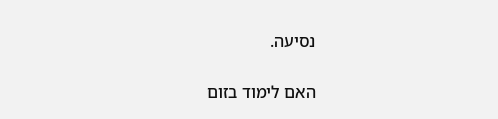נסיעה.

האם לימוד בזום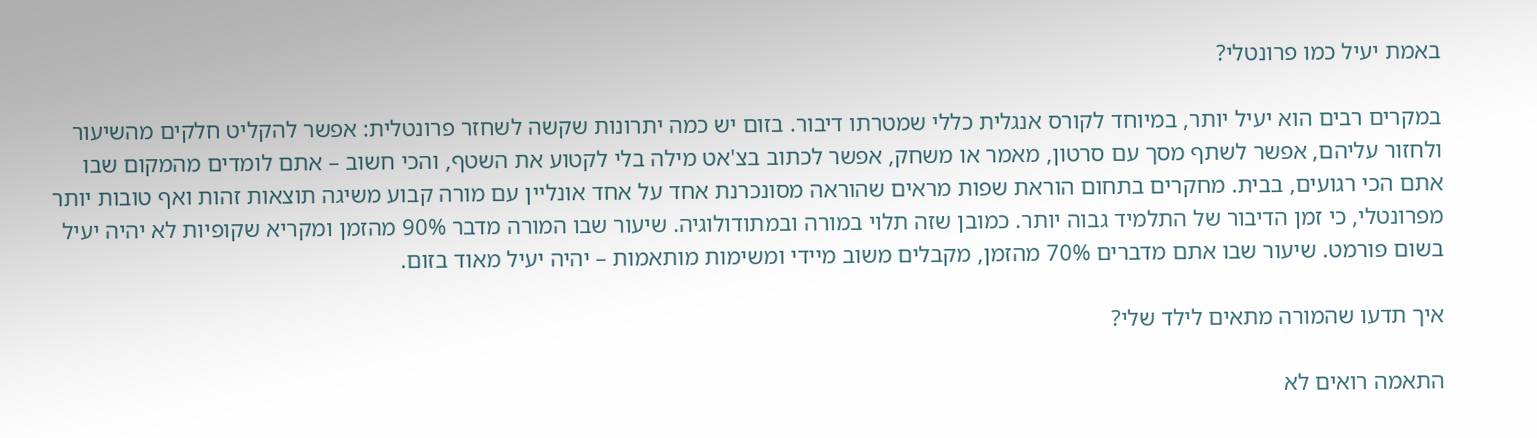באמת יעיל כמו פרונטלי?

במקרים רבים הוא יעיל יותר, במיוחד לקורס אנגלית כללי שמטרתו דיבור. בזום יש כמה יתרונות שקשה לשחזר פרונטלית: אפשר להקליט חלקים מהשיעור ולחזור עליהם, אפשר לשתף מסך עם סרטון, מאמר או משחק, אפשר לכתוב בצ'אט מילה בלי לקטוע את השטף, והכי חשוב – אתם לומדים מהמקום שבו אתם הכי רגועים, בבית. מחקרים בתחום הוראת שפות מראים שהוראה מסונכרנת אחד על אחד אונליין עם מורה קבוע משיגה תוצאות זהות ואף טובות יותר מפרונטלי, כי זמן הדיבור של התלמיד גבוה יותר. כמובן שזה תלוי במורה ובמתודולוגיה. שיעור שבו המורה מדבר 90% מהזמן ומקריא שקופיות לא יהיה יעיל בשום פורמט. שיעור שבו אתם מדברים 70% מהזמן, מקבלים משוב מיידי ומשימות מותאמות – יהיה יעיל מאוד בזום.

איך תדעו שהמורה מתאים לילד שלי?

התאמה רואים לא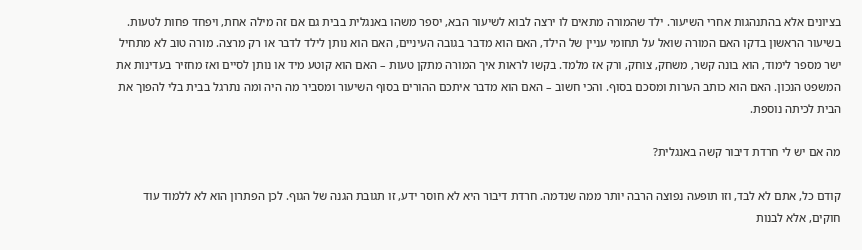בציונים אלא בהתנהגות אחרי השיעור. ילד שהמורה מתאים לו ירצה לבוא לשיעור הבא, יספר משהו באנגלית בבית גם אם זה מילה אחת, ויפחד פחות לטעות. בשיעור הראשון בדקו האם המורה שואל על תחומי עניין של הילד, האם הוא מדבר בגובה העיניים, האם הוא נותן לילד לדבר או רק מרצה. מורה טוב לא מתחיל ישר מספר לימוד, הוא בונה קשר, משחק, צוחק, ורק אז מלמד. בקשו לראות איך המורה מתקן טעות – האם הוא קוטע מיד או נותן לסיים ואז מחזיר בעדינות את המשפט הנכון. האם הוא כותב הערות ומסכם בסוף. והכי חשוב – האם הוא מדבר איתכם ההורים בסוף השיעור ומסביר מה היה ומה נתרגל בבית בלי להפוך את הבית לכיתה נוספת.

מה אם יש לי חרדת דיבור קשה באנגלית?

קודם כל, אתם לא לבד, וזו תופעה נפוצה הרבה יותר ממה שנדמה. חרדת דיבור היא לא חוסר ידע, זו תגובת הגנה של הגוף. לכן הפתרון הוא לא ללמוד עוד חוקים, אלא לבנות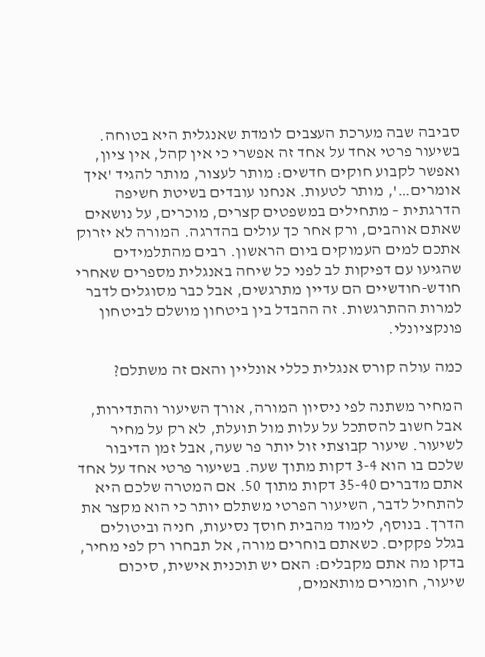סביבה שבה מערכת העצבים לומדת שאנגלית היא בטוחה. בשיעור פרטי אחד על אחד זה אפשרי כי אין קהל, אין ציון, ואפשר לקבוע חוקים חדשים: מותר לעצור, מותר להגיד 'איך אומרים…', מותר לטעות. אנחנו עובדים בשיטת חשיפה הדרגתית – מתחילים במשפטים קצרים, מוכרים, על נושאים שאתם אוהבים, ורק אחר כך עולים בהדרגה. המורה לא יזרוק אתכם למים העמוקים ביום הראשון. רבים מהתלמידים שהגיעו עם דפיקות לב לפני כל שיחה באנגלית מספרים שאחרי חודש-חודשיים הם עדיין מתרגשים, אבל כבר מסוגלים לדבר למרות ההתרגשות. זה ההבדל בין ביטחון מושלם לביטחון פונקציונלי.

כמה עולה קורס אנגלית כללי אונליין והאם זה משתלם?

המחיר משתנה לפי ניסיון המורה, אורך השיעור והתדירות, אבל חשוב להסתכל על עלות מול תועלת, לא רק על מחיר לשיעור. שיעור קבוצתי זול יותר פר שעה, אבל זמן הדיבור שלכם בו הוא 3-4 דקות מתוך שעה. בשיעור פרטי אחד על אחד אתם מדברים 35-40 דקות מתוך 50. אם המטרה שלכם היא להתחיל לדבר, השיעור הפרטי משתלם יותר כי הוא מקצר את הדרך. בנוסף, לימוד מהבית חוסך נסיעות, חניה וביטולים בגלל פקקים. כשאתם בוחרים מורה, אל תבחרו רק לפי מחיר, בדקו מה אתם מקבלים: האם יש תוכנית אישית, סיכום שיעור, חומרים מותאמים,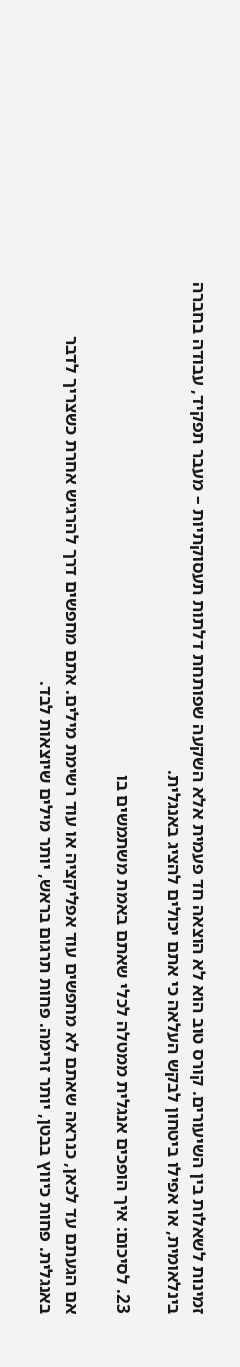זמינות לשאלות בין השיעורים. קורס טוב הוא לא הוצאה חד פעמית אלא השקעה שפותחת דלתות תעסוקתיות – מעבר תפקיד, עבודה בחברה בינלאומית, או אפילו ביטחון לבקש העלאה כי אתם יכולים להציג באנגלית.

23. לסיכום: איך הופכים אנגלית ממטלה לכלי שאתם באמת משתמשים בו

אם הגעתם עד לכאן, כנראה שאתם לא מחפשים עוד אפליקציה או עוד רשימת מילים. אתם מחפשים דרך להרגיש אחרת כשצריך לדבר באנגלית. פחות כיווץ בבטן, יותר זרימה. פחות תרגום בראש, יותר מילים שיוצאות לבד.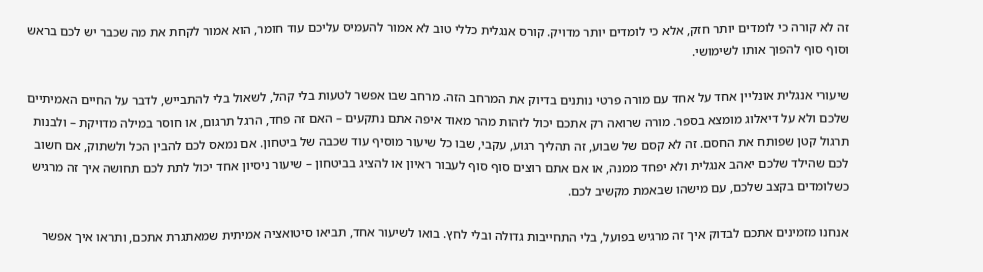זה לא קורה כי לומדים יותר חזק, אלא כי לומדים יותר מדויק. קורס אנגלית כללי טוב לא אמור להעמיס עליכם עוד חומר, הוא אמור לקחת את מה שכבר יש לכם בראש וסוף סוף להפוך אותו לשימושי.

שיעורי אנגלית אונליין אחד על אחד עם מורה פרטי נותנים בדיוק את המרחב הזה. מרחב שבו אפשר לטעות בלי קהל, לשאול בלי להתבייש, לדבר על החיים האמיתיים שלכם ולא על דיאלוג מומצא בספר. מורה שרואה רק אתכם יכול לזהות מהר מאוד איפה אתם נתקעים – האם זה פחד, הרגל תרגום, או חוסר במילה מדויקת – ולבנות תרגול קטן שפותח את החסם. זה לא קסם של שבוע, זה תהליך רגוע, עקבי, שבו כל שיעור מוסיף עוד שכבה של ביטחון. אם נמאס לכם להבין הכל ולשתוק, אם חשוב לכם שהילד שלכם יאהב אנגלית ולא יפחד ממנה, או אם אתם רוצים סוף סוף לעבור ראיון או להציג בביטחון – שיעור ניסיון אחד יכול לתת לכם תחושה איך זה מרגיש כשלומדים בקצב שלכם, עם מישהו שבאמת מקשיב לכם.

אנחנו מזמינים אתכם לבדוק איך זה מרגיש בפועל, בלי התחייבות גדולה ובלי לחץ. בואו לשיעור אחד, תביאו סיטואציה אמיתית שמאתגרת אתכם, ותראו איך אפשר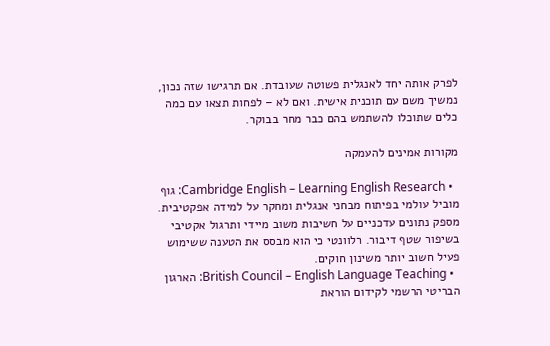לפרק אותה יחד לאנגלית פשוטה שעובדת. אם תרגישו שזה נכון, נמשיך משם עם תוכנית אישית. ואם לא – לפחות תצאו עם כמה כלים שתוכלו להשתמש בהם כבר מחר בבוקר.

מקורות אמינים להעמקה

  • Cambridge English – Learning English Research: גוף מוביל עולמי בפיתוח מבחני אנגלית ומחקר על למידה אפקטיבית. מספק נתונים עדכניים על חשיבות משוב מיידי ותרגול אקטיבי בשיפור שטף דיבור. רלוונטי כי הוא מבסס את הטענה ששימוש פעיל חשוב יותר משינון חוקים.
  • British Council – English Language Teaching: הארגון הבריטי הרשמי לקידום הוראת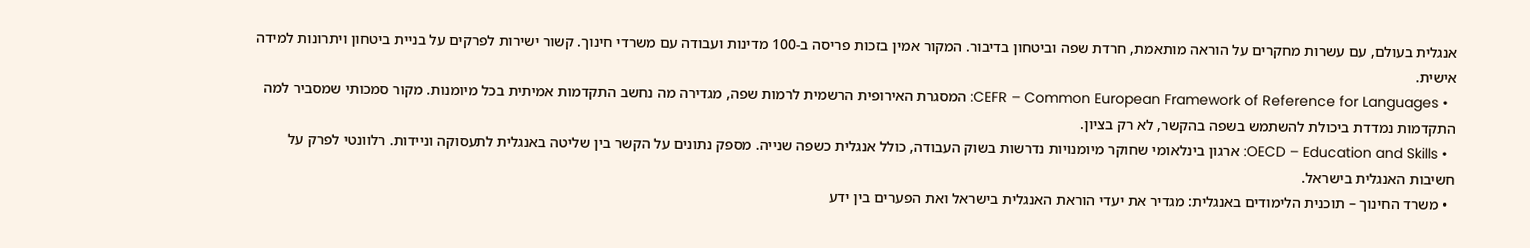אנגלית בעולם, עם עשרות מחקרים על הוראה מותאמת, חרדת שפה וביטחון בדיבור. המקור אמין בזכות פריסה ב-100 מדינות ועבודה עם משרדי חינוך. קשור ישירות לפרקים על בניית ביטחון ויתרונות למידה אישית.
  • CEFR – Common European Framework of Reference for Languages: המסגרת האירופית הרשמית לרמות שפה, מגדירה מה נחשב התקדמות אמיתית בכל מיומנות. מקור סמכותי שמסביר למה התקדמות נמדדת ביכולת להשתמש בשפה בהקשר, לא רק בציון.
  • OECD – Education and Skills: ארגון בינלאומי שחוקר מיומנויות נדרשות בשוק העבודה, כולל אנגלית כשפה שנייה. מספק נתונים על הקשר בין שליטה באנגלית לתעסוקה וניידות. רלוונטי לפרק על חשיבות האנגלית בישראל.
  • משרד החינוך – תוכנית הלימודים באנגלית: מגדיר את יעדי הוראת האנגלית בישראל ואת הפערים בין ידע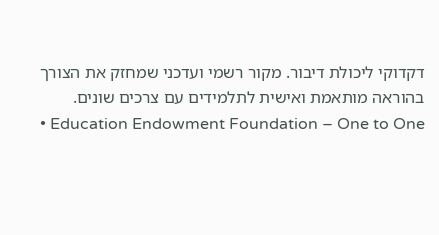דקדוקי ליכולת דיבור. מקור רשמי ועדכני שמחזק את הצורך בהוראה מותאמת ואישית לתלמידים עם צרכים שונים.
  • Education Endowment Foundation – One to One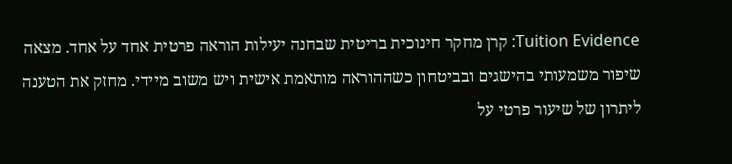Tuition Evidence: קרן מחקר חינוכית בריטית שבחנה יעילות הוראה פרטית אחד על אחד. מצאה שיפור משמעותי בהישגים ובביטחון כשההוראה מותאמת אישית ויש משוב מיידי. מחזק את הטענה ליתרון של שיעור פרטי על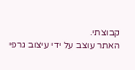קבוצתי.
האתר עוצב על ידי עיצוב גרפי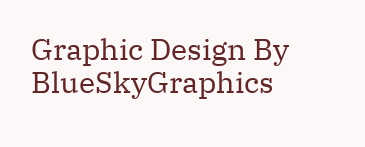Graphic Design By BlueSkyGraphics